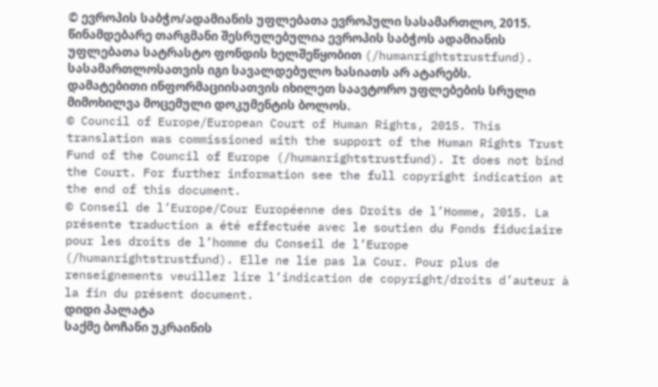© ევროპის საბჭო/ადამიანის უფლებათა ევროპული სასამართლო, 2015. წინამდებარე თარგმანი შესრულებულია ევროპის საბჭოს ადამიანის უფლებათა სატრასტო ფონდის ხელშეწყობით (/humanrightstrustfund). სასამართლოსათვის იგი სავალდებულო ხასიათს არ ატარებს. დამატებითი ინფორმაციისათვის იხილეთ საავტორო უფლებების სრული მიმოხილვა მოცემული დოკუმენტის ბოლოს.
© Council of Europe/European Court of Human Rights, 2015. This translation was commissioned with the support of the Human Rights Trust Fund of the Council of Europe (/humanrightstrustfund). It does not bind the Court. For further information see the full copyright indication at the end of this document.
© Conseil de l’Europe/Cour Européenne des Droits de l’Homme, 2015. La présente traduction a été effectuée avec le soutien du Fonds fiduciaire pour les droits de l’homme du Conseil de l’Europe (/humanrightstrustfund). Elle ne lie pas la Cour. Pour plus de renseignements veuillez lire l’indication de copyright/droits d’auteur à la fin du présent document.
დიდი პალატა
საქმე ბოჩანი უკრაინის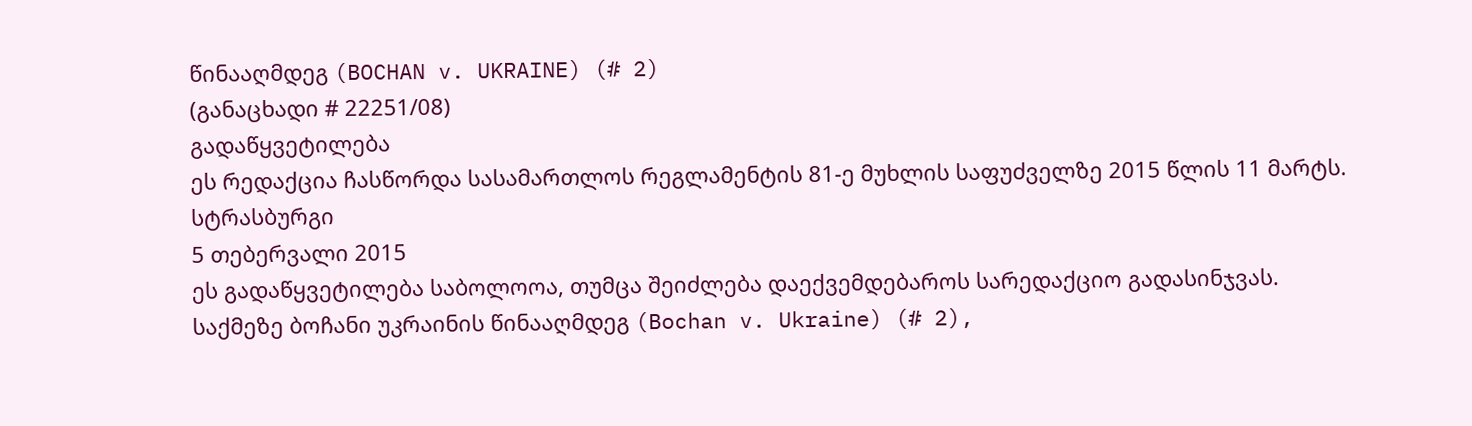წინააღმდეგ (BOCHAN v. UKRAINE) (# 2)
(განაცხადი # 22251/08)
გადაწყვეტილება
ეს რედაქცია ჩასწორდა სასამართლოს რეგლამენტის 81-ე მუხლის საფუძველზე 2015 წლის 11 მარტს.
სტრასბურგი
5 თებერვალი 2015
ეს გადაწყვეტილება საბოლოოა, თუმცა შეიძლება დაექვემდებაროს სარედაქციო გადასინჯვას.
საქმეზე ბოჩანი უკრაინის წინააღმდეგ (Bochan v. Ukraine) (# 2),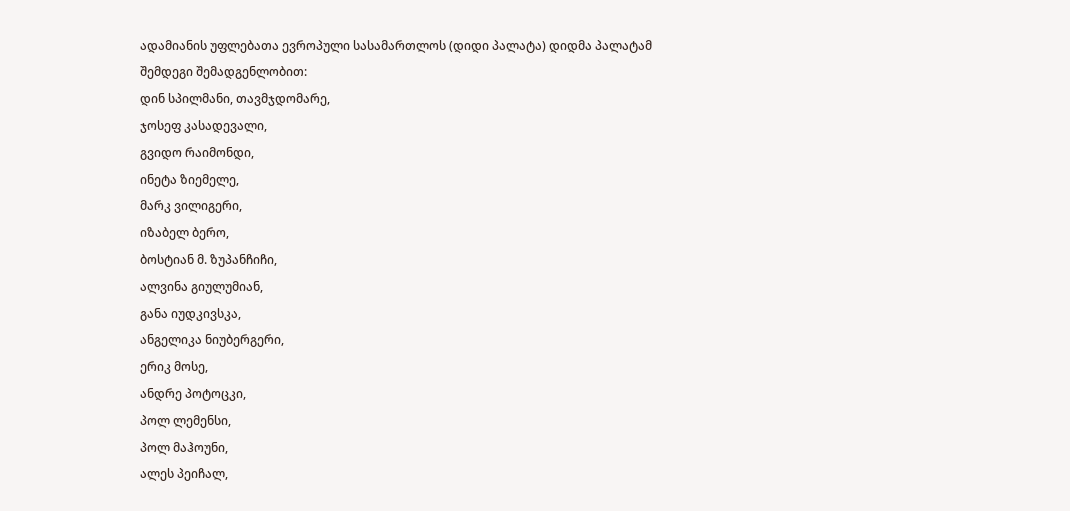ადამიანის უფლებათა ევროპული სასამართლოს (დიდი პალატა) დიდმა პალატამ შემდეგი შემადგენლობით:
დინ სპილმანი, თავმჯდომარე,
ჯოსეფ კასადევალი,
გვიდო რაიმონდი,
ინეტა ზიემელე,
მარკ ვილიგერი,
იზაბელ ბერო,
ბოსტიან მ. ზუპანჩიჩი,
ალვინა გიულუმიან,
განა იუდკივსკა,
ანგელიკა ნიუბერგერი,
ერიკ მოსე,
ანდრე პოტოცკი,
პოლ ლემენსი,
პოლ მაჰოუნი,
ალეს პეიჩალ,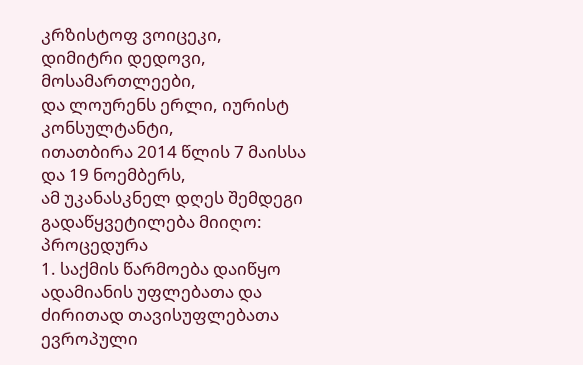კრზისტოფ ვოიცეკი,
დიმიტრი დედოვი, მოსამართლეები,
და ლოურენს ერლი, იურისტ კონსულტანტი,
ითათბირა 2014 წლის 7 მაისსა და 19 ნოემბერს,
ამ უკანასკნელ დღეს შემდეგი გადაწყვეტილება მიიღო:
პროცედურა
1. საქმის წარმოება დაიწყო ადამიანის უფლებათა და ძირითად თავისუფლებათა ევროპული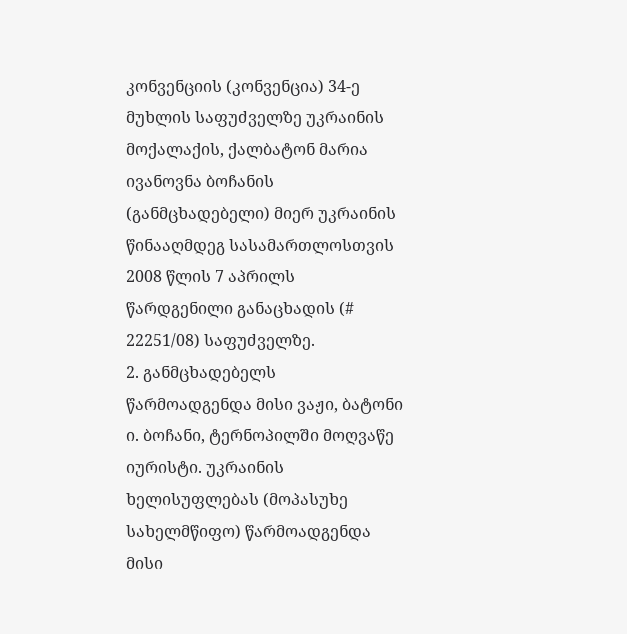კონვენციის (კონვენცია) 34-ე მუხლის საფუძველზე უკრაინის მოქალაქის, ქალბატონ მარია ივანოვნა ბოჩანის (განმცხადებელი) მიერ უკრაინის წინააღმდეგ სასამართლოსთვის 2008 წლის 7 აპრილს წარდგენილი განაცხადის (# 22251/08) საფუძველზე.
2. განმცხადებელს წარმოადგენდა მისი ვაჟი, ბატონი ი. ბოჩანი, ტერნოპილში მოღვაწე იურისტი. უკრაინის ხელისუფლებას (მოპასუხე სახელმწიფო) წარმოადგენდა მისი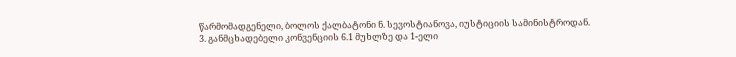წარმომადგენელი, ბოლოს ქალბატონი ნ. სევოსტიანოვა, იუსტიციის სამინისტროდან.
3. განმცხადებელი კონვენციის 6.1 მუხლზე და 1-ელი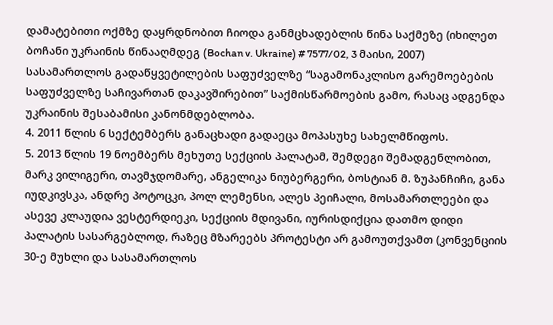დამატებითი ოქმზე დაყრდნობით ჩიოდა განმცხადებლის წინა საქმეზე (იხილეთ ბოჩანი უკრაინის წინააღმდეგ (Bochan v. Ukraine) # 7577/02, 3 მაისი, 2007) სასამართლოს გადაწყვეტილების საფუძველზე “საგამონაკლისო გარემოებების საფუძველზე საჩივართან დაკავშირებით” საქმისწარმოების გამო, რასაც ადგენდა უკრაინის შესაბამისი კანონმდებლობა.
4. 2011 წლის 6 სექტემბერს განაცხადი გადაეცა მოპასუხე სახელმწიფოს.
5. 2013 წლის 19 ნოემბერს მეხუთე სექციის პალატამ, შემდეგი შემადგენლობით, მარკ ვილიგერი, თავმჯდომარე, ანგელიკა ნიუბერგერი, ბოსტიან მ. ზუპანჩიჩი, განა იუდკივსკა, ანდრე პოტოცკი, პოლ ლემენსი, ალეს პეიჩალი, მოსამართლეები და ასევე კლაუდია ვესტერდიეკი, სექციის მდივანი, იურისდიქცია დათმო დიდი პალატის სასარგებლოდ, რაზეც მზარეებს პროტესტი არ გამოუთქვამთ (კონვენციის 30-ე მუხლი და სასამართლოს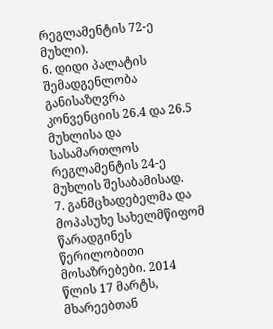რეგლამენტის 72-ე მუხლი).
6. დიდი პალატის შემადგენლობა განისაზღვრა კონვენციის 26.4 და 26.5 მუხლისა და სასამართლოს რეგლამენტის 24-ე მუხლის შესაბამისად.
7. განმცხადებელმა და მოპასუხე სახელმწიფომ წარადგინეს წერილობითი მოსაზრებები. 2014 წლის 17 მარტს, მხარეებთან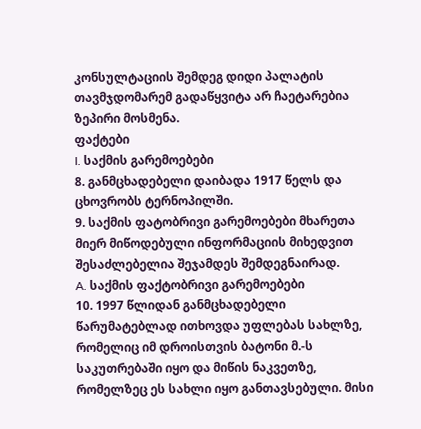კონსულტაციის შემდეგ დიდი პალატის თავმჯდომარემ გადაწყვიტა არ ჩაეტარებია ზეპირი მოსმენა.
ფაქტები
I. საქმის გარემოებები
8. განმცხადებელი დაიბადა 1917 წელს და ცხოვრობს ტერნოპილში.
9. საქმის ფატობრივი გარემოებები მხარეთა მიერ მიწოდებული ინფორმაციის მიხედვით შესაძლებელია შეჯამდეს შემდეგნაირად.
A. საქმის ფაქტობრივი გარემოებები
10. 1997 წლიდან განმცხადებელი წარუმატებლად ითხოვდა უფლებას სახლზე, რომელიც იმ დროისთვის ბატონი მ.-ს საკუთრებაში იყო და მიწის ნაკვეთზე, რომელზეც ეს სახლი იყო განთავსებული. მისი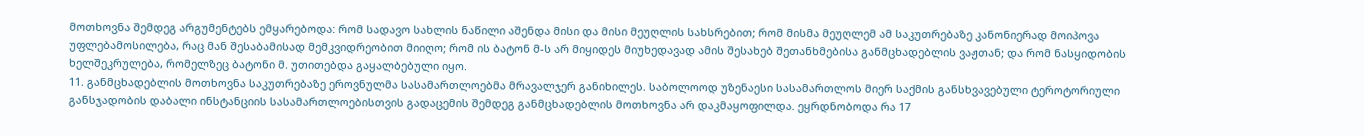მოთხოვნა შემდეგ არგუმენტებს ემყარებოდა: რომ სადავო სახლის ნაწილი აშენდა მისი და მისი მეუღლის სახსრებით; რომ მისმა მეუღლემ ამ საკუთრებაზე კანონიერად მოიპოვა უფლებამოსილება, რაც მან შესაბამისად მემკვიდრეობით მიიღო; რომ ის ბატონ მ-ს არ მიყიდეს მიუხედავად ამის შესახებ შეთანხმებისა განმცხადებლის ვაჟთან; და რომ ნასყიდობის ხელშეკრულება, რომელზეც ბატონი მ. უთითებდა გაყალბებული იყო.
11. განმცხადებლის მოთხოვნა საკუთრებაზე ეროვნულმა სასამართლოებმა მრავალჯერ განიხილეს. საბოლოოდ უზენაესი სასამართლოს მიერ საქმის განსხვავებული ტეროტორიული განსჯადობის დაბალი ინსტანციის სასამართლოებისთვის გადაცემის შემდეგ განმცხადებლის მოთხოვნა არ დაკმაყოფილდა. ეყრდნობოდა რა 17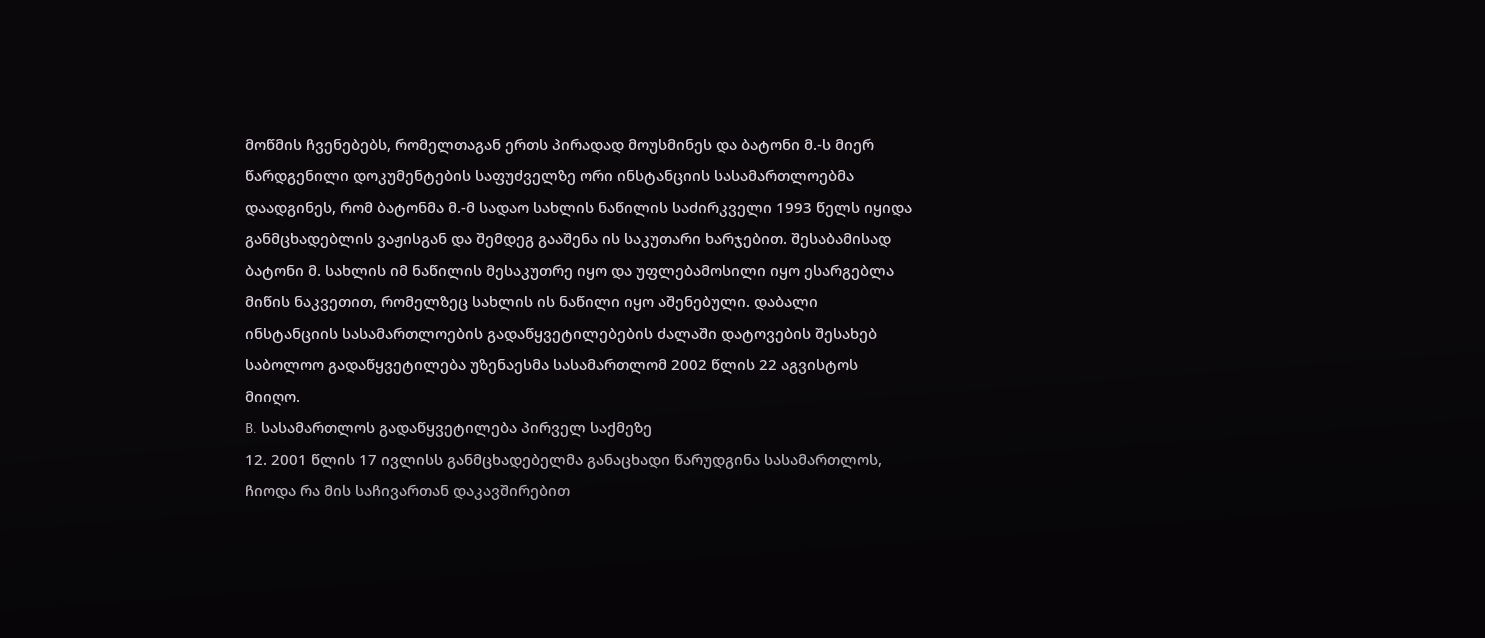მოწმის ჩვენებებს, რომელთაგან ერთს პირადად მოუსმინეს და ბატონი მ.-ს მიერ წარდგენილი დოკუმენტების საფუძველზე ორი ინსტანციის სასამართლოებმა დაადგინეს, რომ ბატონმა მ.-მ სადაო სახლის ნაწილის საძირკველი 1993 წელს იყიდა განმცხადებლის ვაჟისგან და შემდეგ გააშენა ის საკუთარი ხარჯებით. შესაბამისად ბატონი მ. სახლის იმ ნაწილის მესაკუთრე იყო და უფლებამოსილი იყო ესარგებლა მიწის ნაკვეთით, რომელზეც სახლის ის ნაწილი იყო აშენებული. დაბალი ინსტანციის სასამართლოების გადაწყვეტილებების ძალაში დატოვების შესახებ საბოლოო გადაწყვეტილება უზენაესმა სასამართლომ 2002 წლის 22 აგვისტოს მიიღო.
B. სასამართლოს გადაწყვეტილება პირველ საქმეზე
12. 2001 წლის 17 ივლისს განმცხადებელმა განაცხადი წარუდგინა სასამართლოს, ჩიოდა რა მის საჩივართან დაკავშირებით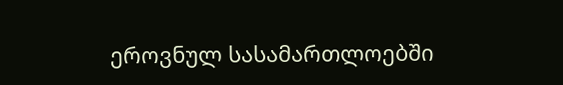ეროვნულ სასამართლოებში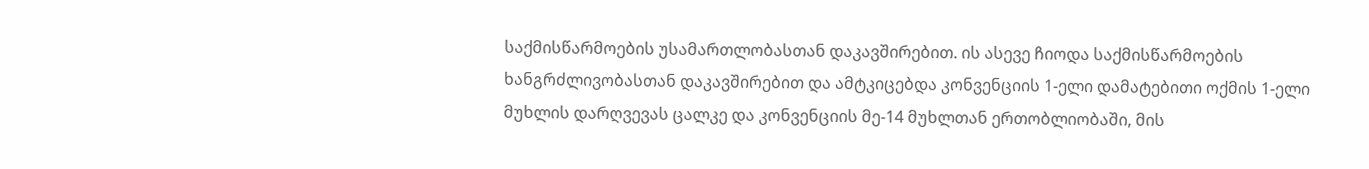საქმისწარმოების უსამართლობასთან დაკავშირებით. ის ასევე ჩიოდა საქმისწარმოების ხანგრძლივობასთან დაკავშირებით და ამტკიცებდა კონვენციის 1-ელი დამატებითი ოქმის 1-ელი მუხლის დარღვევას ცალკე და კონვენციის მე-14 მუხლთან ერთობლიობაში, მის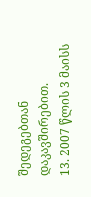შედეგებთან დაკავშირებით.
13. 2007 წლის 3 მაისს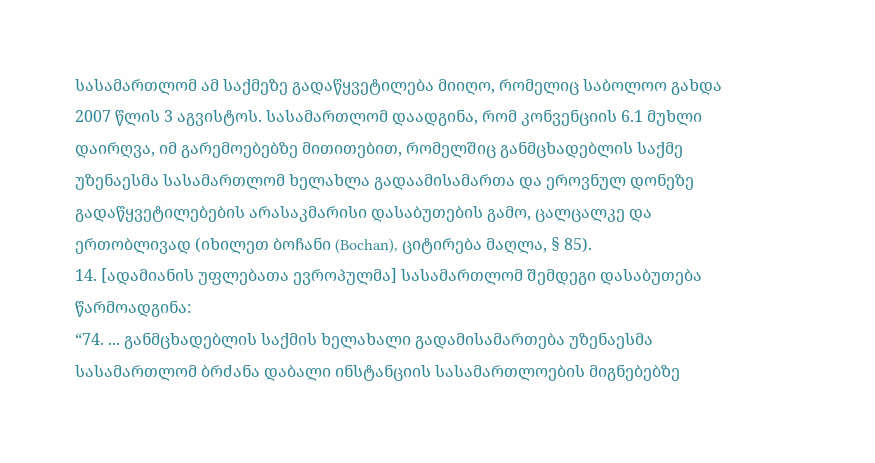სასამართლომ ამ საქმეზე გადაწყვეტილება მიიღო, რომელიც საბოლოო გახდა 2007 წლის 3 აგვისტოს. სასამართლომ დაადგინა, რომ კონვენციის 6.1 მუხლი დაირღვა, იმ გარემოებებზე მითითებით, რომელშიც განმცხადებლის საქმე უზენაესმა სასამართლომ ხელახლა გადაამისამართა და ეროვნულ დონეზე გადაწყვეტილებების არასაკმარისი დასაბუთების გამო, ცალცალკე და ერთობლივად (იხილეთ ბოჩანი (Bochan), ციტირება მაღლა, § 85).
14. [ადამიანის უფლებათა ევროპულმა] სასამართლომ შემდეგი დასაბუთება წარმოადგინა:
“74. ... განმცხადებლის საქმის ხელახალი გადამისამართება უზენაესმა სასამართლომ ბრძანა დაბალი ინსტანციის სასამართლოების მიგნებებზე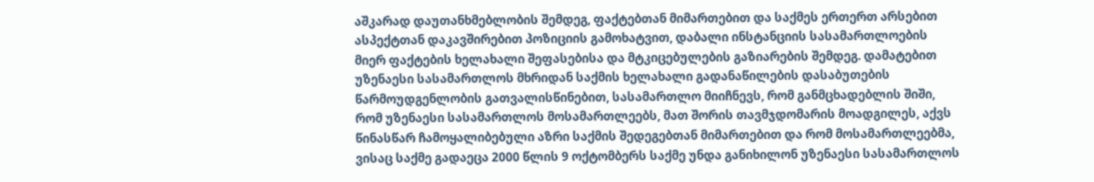აშკარად დაუთანხმებლობის შემდეგ, ფაქტებთან მიმართებით და საქმეს ერთერთ არსებით ასპექტთან დაკავშირებით პოზიციის გამოხატვით, დაბალი ინსტანციის სასამართლოების მიერ ფაქტების ხელახალი შეფასებისა და მტკიცებულების გაზიარების შემდეგ. დამატებით უზენაესი სასამართლოს მხრიდან საქმის ხელახალი გადანაწილების დასაბუთების წარმოუდგენლობის გათვალისწინებით, სასამართლო მიიჩნევს, რომ განმცხადებლის შიში, რომ უზენაესი სასამართლოს მოსამართლეებს, მათ შორის თავმჯდომარის მოადგილეს, აქვს წინასწარ ჩამოყალიბებული აზრი საქმის შედეგებთან მიმართებით და რომ მოსამართლეებმა, ვისაც საქმე გადაეცა 2000 წლის 9 ოქტომბერს საქმე უნდა განიხილონ უზენაესი სასამართლოს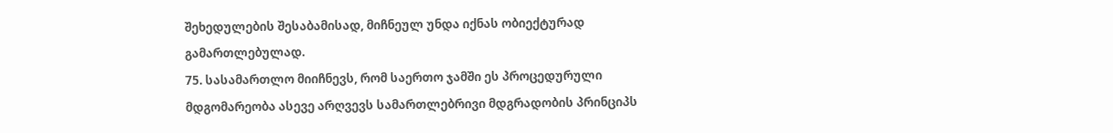შეხედულების შესაბამისად, მიჩნეულ უნდა იქნას ობიექტურად გამართლებულად.
75. სასამართლო მიიჩნევს, რომ საერთო ჯამში ეს პროცედურული მდგომარეობა ასევე არღვევს სამართლებრივი მდგრადობის პრინციპს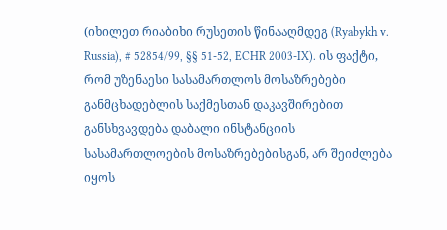(იხილეთ რიაბიხი რუსეთის წინააღმდეგ (Ryabykh v. Russia), # 52854/99, §§ 51-52, ECHR 2003‑IX). ის ფაქტი, რომ უზენაესი სასამართლოს მოსაზრებები განმცხადებლის საქმესთან დაკავშირებით განსხვავდება დაბალი ინსტანციის სასამართლოების მოსაზრებებისგან, არ შეიძლება იყოს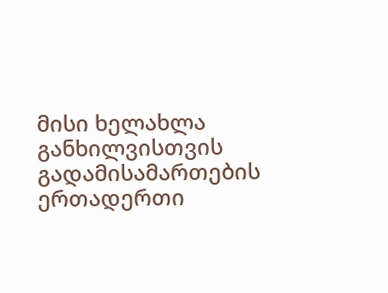მისი ხელახლა განხილვისთვის გადამისამართების ერთადერთი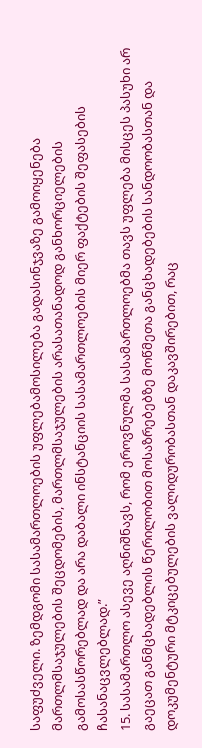საფუძველი. ზემდგომი სასამართლოების უფლებამოსილება გადასინჯვაზე გამოიყენება მართლმსაჯულების შეცდომების, მართლმსაჯულების არასათანადოდ განხორციელების გამოსასწორებლად და არა დაბალი ინსტანციის სასამართლოების მიერ ფაქტების შეფასების ჩასანაცვლებლად.”
15. სასამართლო ასევე აღნიშნავს, რომ ეროვნულმა სასამართლოებმა თავს უფლება მისცეს პასუხი არ გაეცათ განმცხადებლის წერილობით მოსაზრებებზე მოწმეთა განცხადებების სანდოობასთან და დოკუმენტური მტკიცებულების ვალიდურობასთან დაკავშირებით, რაც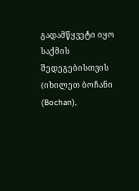გადამწყვეტი იყო საქმის შედეგებისთვის (იხილეთ ბოჩანი (Bochan),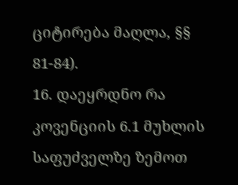ციტირება მაღლა, §§ 81-84).
16. დაეყრდნო რა კოვენციის 6.1 მუხლის საფუძველზე ზემოთ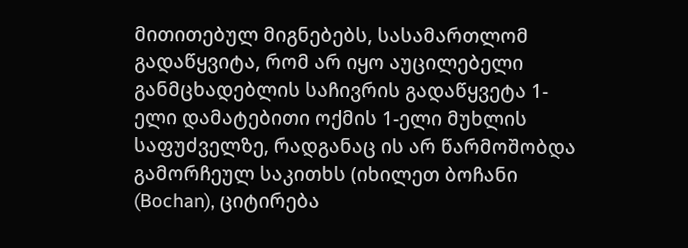მითითებულ მიგნებებს, სასამართლომ გადაწყვიტა, რომ არ იყო აუცილებელი განმცხადებლის საჩივრის გადაწყვეტა 1-ელი დამატებითი ოქმის 1-ელი მუხლის საფუძველზე, რადგანაც ის არ წარმოშობდა გამორჩეულ საკითხს (იხილეთ ბოჩანი (Bochan), ციტირება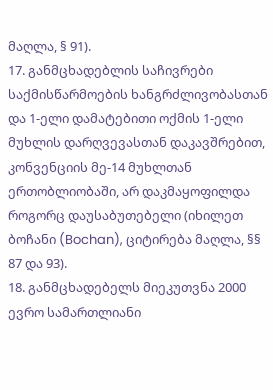მაღლა, § 91).
17. განმცხადებლის საჩივრები საქმისწარმოების ხანგრძლივობასთან და 1-ელი დამატებითი ოქმის 1-ელი მუხლის დარღვევასთან დაკავშრებით, კონვენციის მე-14 მუხლთან ერთობლიობაში, არ დაკმაყოფილდა როგორც დაუსაბუთებელი (იხილეთ ბოჩანი (Bochan), ციტირება მაღლა, §§ 87 და 93).
18. განმცხადებელს მიეკუთვნა 2000 ევრო სამართლიანი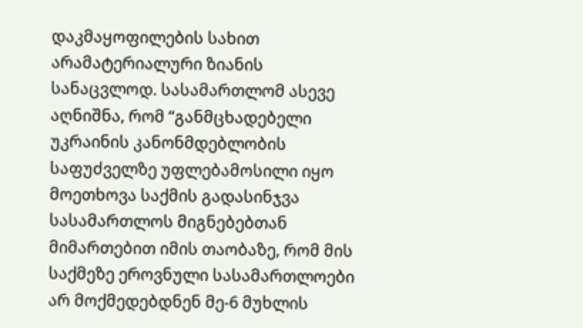დაკმაყოფილების სახით არამატერიალური ზიანის სანაცვლოდ. სასამართლომ ასევე აღნიშნა, რომ “განმცხადებელი უკრაინის კანონმდებლობის საფუძველზე უფლებამოსილი იყო მოეთხოვა საქმის გადასინჯვა სასამართლოს მიგნებებთან მიმართებით იმის თაობაზე, რომ მის საქმეზე ეროვნული სასამართლოები არ მოქმედებდნენ მე-6 მუხლის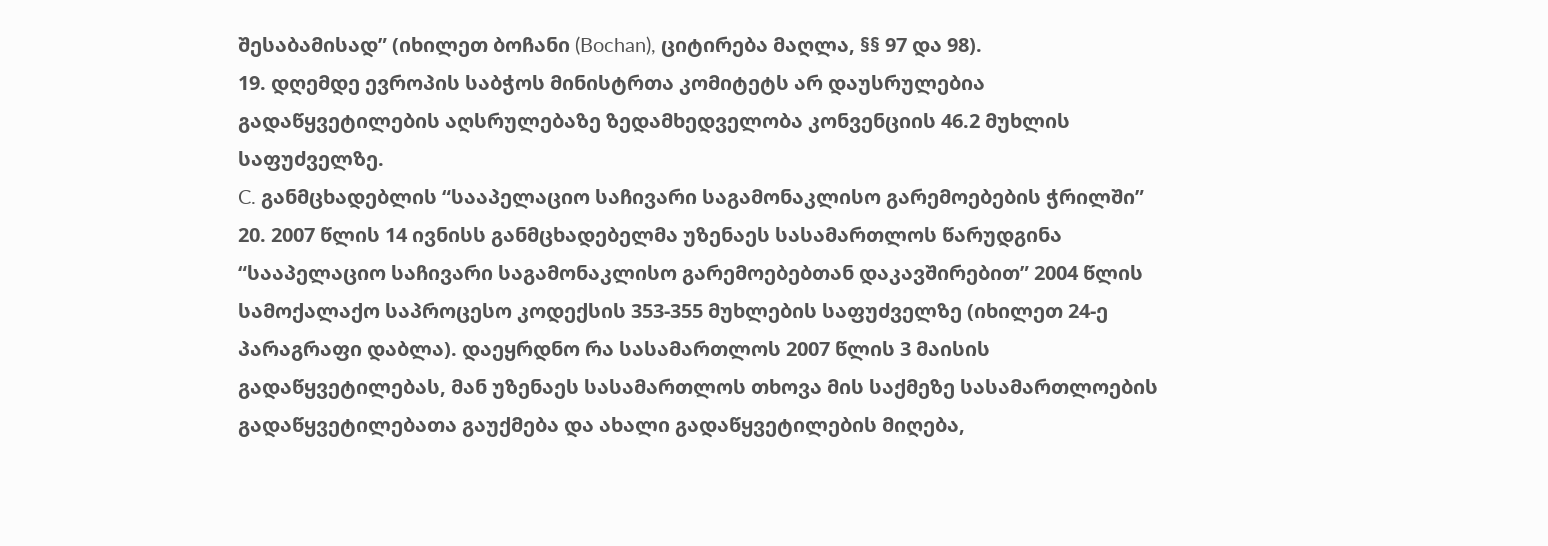შესაბამისად” (იხილეთ ბოჩანი (Bochan), ციტირება მაღლა, §§ 97 და 98).
19. დღემდე ევროპის საბჭოს მინისტრთა კომიტეტს არ დაუსრულებია გადაწყვეტილების აღსრულებაზე ზედამხედველობა კონვენციის 46.2 მუხლის საფუძველზე.
C. განმცხადებლის “სააპელაციო საჩივარი საგამონაკლისო გარემოებების ჭრილში”
20. 2007 წლის 14 ივნისს განმცხადებელმა უზენაეს სასამართლოს წარუდგინა “სააპელაციო საჩივარი საგამონაკლისო გარემოებებთან დაკავშირებით” 2004 წლის სამოქალაქო საპროცესო კოდექსის 353-355 მუხლების საფუძველზე (იხილეთ 24-ე პარაგრაფი დაბლა). დაეყრდნო რა სასამართლოს 2007 წლის 3 მაისის გადაწყვეტილებას, მან უზენაეს სასამართლოს თხოვა მის საქმეზე სასამართლოების გადაწყვეტილებათა გაუქმება და ახალი გადაწყვეტილების მიღება,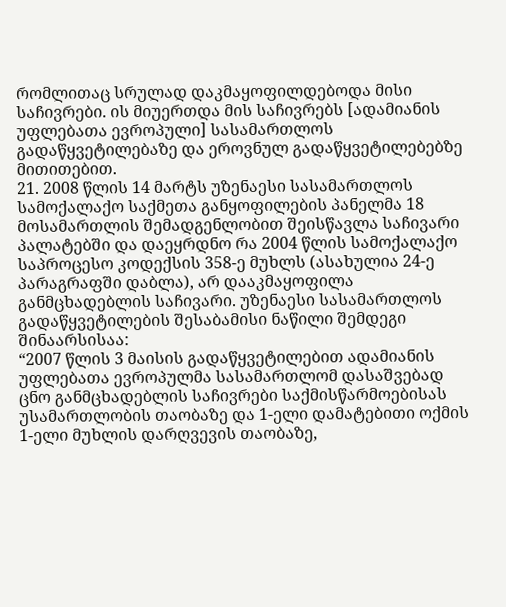რომლითაც სრულად დაკმაყოფილდებოდა მისი საჩივრები. ის მიუერთდა მის საჩივრებს [ადამიანის უფლებათა ევროპული] სასამართლოს გადაწყვეტილებაზე და ეროვნულ გადაწყვეტილებებზე მითითებით.
21. 2008 წლის 14 მარტს უზენაესი სასამართლოს სამოქალაქო საქმეთა განყოფილების პანელმა 18 მოსამართლის შემადგენლობით შეისწავლა საჩივარი პალატებში და დაეყრდნო რა 2004 წლის სამოქალაქო საპროცესო კოდექსის 358-ე მუხლს (ასახულია 24-ე პარაგრაფში დაბლა), არ დააკმაყოფილა განმცხადებლის საჩივარი. უზენაესი სასამართლოს გადაწყვეტილების შესაბამისი ნაწილი შემდეგი შინაარსისაა:
“2007 წლის 3 მაისის გადაწყვეტილებით ადამიანის უფლებათა ევროპულმა სასამართლომ დასაშვებად ცნო განმცხადებლის საჩივრები საქმისწარმოებისას უსამართლობის თაობაზე და 1-ელი დამატებითი ოქმის 1-ელი მუხლის დარღვევის თაობაზე,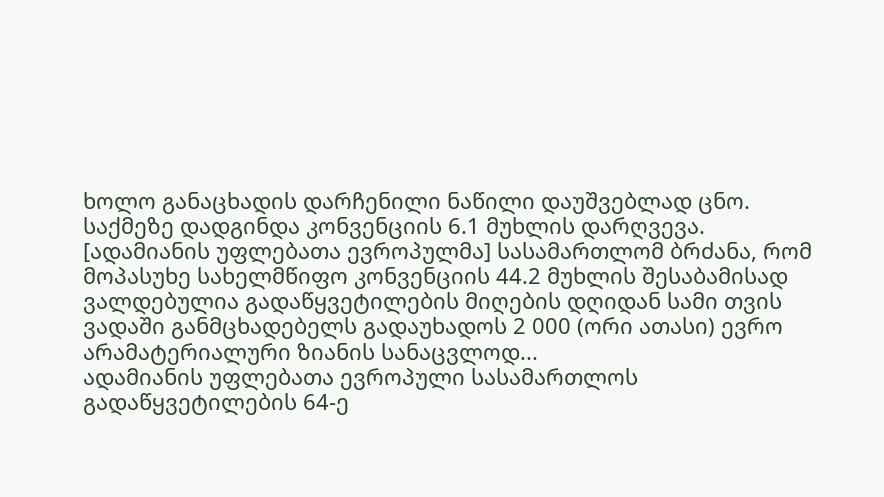ხოლო განაცხადის დარჩენილი ნაწილი დაუშვებლად ცნო. საქმეზე დადგინდა კონვენციის 6.1 მუხლის დარღვევა. [ადამიანის უფლებათა ევროპულმა] სასამართლომ ბრძანა, რომ მოპასუხე სახელმწიფო კონვენციის 44.2 მუხლის შესაბამისად ვალდებულია გადაწყვეტილების მიღების დღიდან სამი თვის ვადაში განმცხადებელს გადაუხადოს 2 000 (ორი ათასი) ევრო არამატერიალური ზიანის სანაცვლოდ...
ადამიანის უფლებათა ევროპული სასამართლოს გადაწყვეტილების 64-ე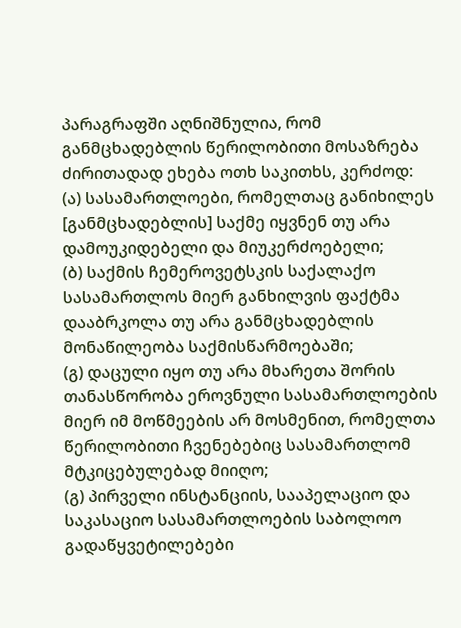პარაგრაფში აღნიშნულია, რომ განმცხადებლის წერილობითი მოსაზრება ძირითადად ეხება ოთხ საკითხს, კერძოდ:
(ა) სასამართლოები, რომელთაც განიხილეს [განმცხადებლის] საქმე იყვნენ თუ არა დამოუკიდებელი და მიუკერძოებელი;
(ბ) საქმის ჩემეროვეტსკის საქალაქო სასამართლოს მიერ განხილვის ფაქტმა დააბრკოლა თუ არა განმცხადებლის მონაწილეობა საქმისწარმოებაში;
(გ) დაცული იყო თუ არა მხარეთა შორის თანასწორობა ეროვნული სასამართლოების მიერ იმ მოწმეების არ მოსმენით, რომელთა წერილობითი ჩვენებებიც სასამართლომ მტკიცებულებად მიიღო;
(გ) პირველი ინსტანციის, სააპელაციო და საკასაციო სასამართლოების საბოლოო გადაწყვეტილებები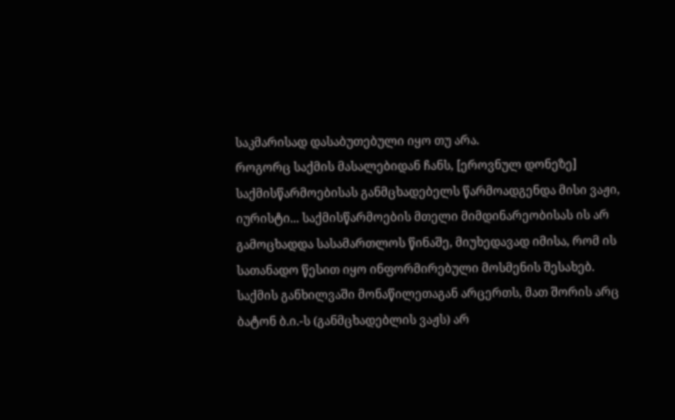საკმარისად დასაბუთებული იყო თუ არა.
როგორც საქმის მასალებიდან ჩანს, [ეროვნულ დონეზე] საქმისწარმოებისას განმცხადებელს წარმოადგენდა მისი ვაჟი, იურისტი... საქმისწარმოების მთელი მიმდინარეობისას ის არ გამოცხადდა სასამართლოს წინაშე, მიუხედავად იმისა, რომ ის სათანადო წესით იყო ინფორმირებული მოსმენის შესახებ.
საქმის განხილვაში მონაწილეთაგან არცერთს, მათ შორის არც ბატონ ბ.ი.-ს (განმცხადებლის ვაჟს) არ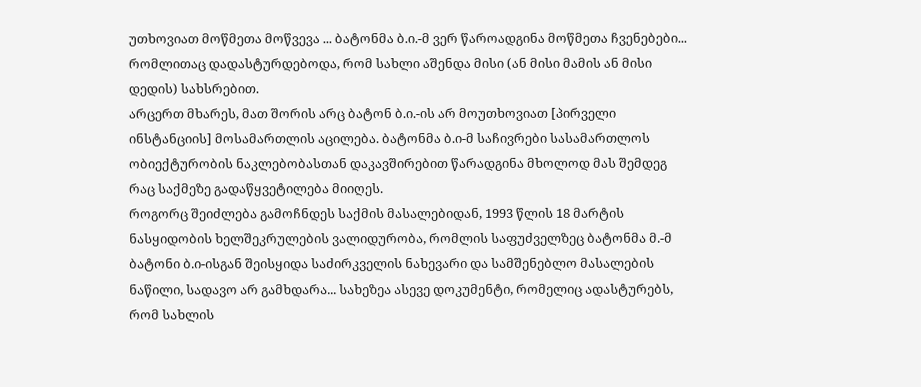უთხოვიათ მოწმეთა მოწვევა ... ბატონმა ბ.ი.-მ ვერ წაროადგინა მოწმეთა ჩვენებები... რომლითაც დადასტურდებოდა, რომ სახლი აშენდა მისი (ან მისი მამის ან მისი დედის) სახსრებით.
არცერთ მხარეს, მათ შორის არც ბატონ ბ.ი.-ის არ მოუთხოვიათ [პირველი ინსტანციის] მოსამართლის აცილება. ბატონმა ბ.ი-მ საჩივრები სასამართლოს ობიექტურობის ნაკლებობასთან დაკავშირებით წარადგინა მხოლოდ მას შემდეგ რაც საქმეზე გადაწყვეტილება მიიღეს.
როგორც შეიძლება გამოჩნდეს საქმის მასალებიდან, 1993 წლის 18 მარტის ნასყიდობის ხელშეკრულების ვალიდურობა, რომლის საფუძველზეც ბატონმა მ.-მ ბატონი ბ.ი-ისგან შეისყიდა საძირკველის ნახევარი და სამშენებლო მასალების ნაწილი, სადავო არ გამხდარა... სახეზეა ასევე დოკუმენტი, რომელიც ადასტურებს, რომ სახლის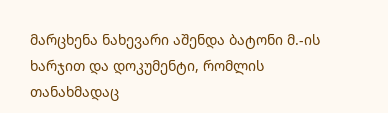მარცხენა ნახევარი აშენდა ბატონი მ.-ის ხარჯით და დოკუმენტი, რომლის თანახმადაც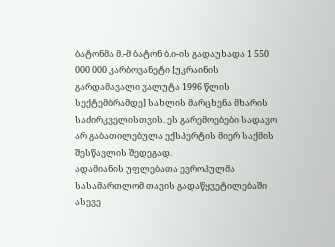ბატონმა მ.-მ ბატონ ბ.ი-ის გადაუხადა 1 550 000 000 კარბოვანეტი [უკრაინის გარდამავალი ვალუტა 1996 წლის სექტემბრამდე] სახლის მარცხენა მხარის საძირკველისთვის. ეს გარემოებები სადავო არ გაბათილებულა ექსპერტის მიერ საქმის შესწავლის შედეგად.
ადამიანის უფლებათა ევროპულმა სასამართლომ თავის გადაწყვეტილებაში ასევე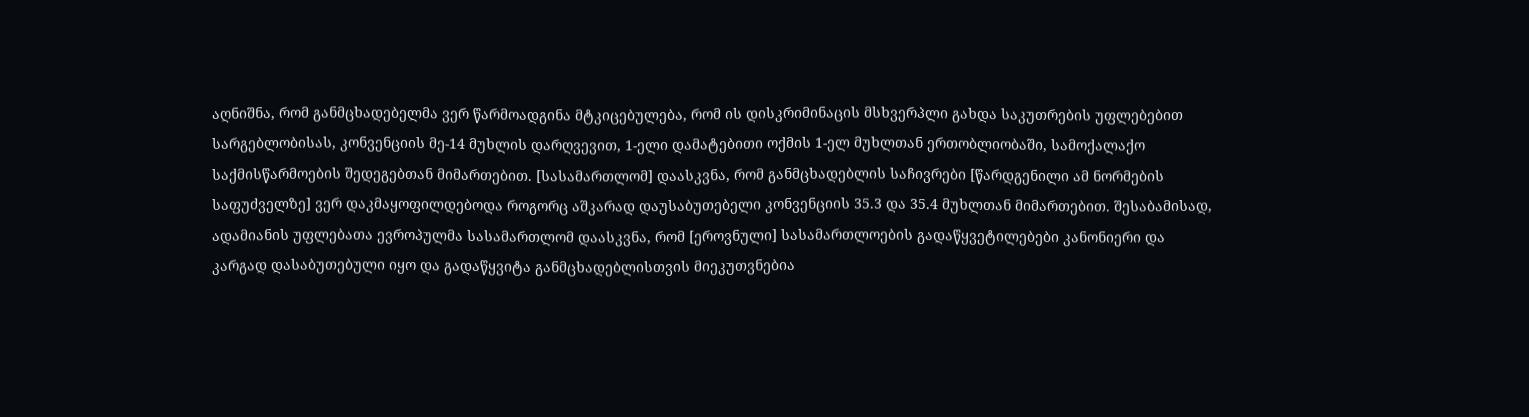აღნიშნა, რომ განმცხადებელმა ვერ წარმოადგინა მტკიცებულება, რომ ის დისკრიმინაცის მსხვერპლი გახდა საკუთრების უფლებებით სარგებლობისას, კონვენციის მე-14 მუხლის დარღვევით, 1-ელი დამატებითი ოქმის 1-ელ მუხლთან ერთობლიობაში, სამოქალაქო საქმისწარმოების შედეგებთან მიმართებით. [სასამართლომ] დაასკვნა, რომ განმცხადებლის საჩივრები [წარდგენილი ამ ნორმების საფუძველზე] ვერ დაკმაყოფილდებოდა როგორც აშკარად დაუსაბუთებელი კონვენციის 35.3 და 35.4 მუხლთან მიმართებით. შესაბამისად, ადამიანის უფლებათა ევროპულმა სასამართლომ დაასკვნა, რომ [ეროვნული] სასამართლოების გადაწყვეტილებები კანონიერი და კარგად დასაბუთებული იყო და გადაწყვიტა განმცხადებლისთვის მიეკუთვნებია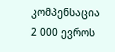კომპენსაცია 2 000 ევროს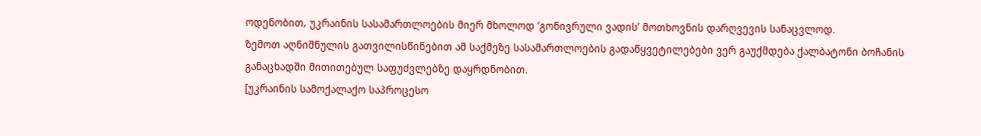ოდენობით, უკრაინის სასამართლოების მიერ მხოლოდ ‘გონივრული ვადის’ მოთხოვნის დარღვევის სანაცვლოდ.
ზემოთ აღნიშნულის გათვილისწინებით ამ საქმეზე სასამართლოების გადაწყვეტილებები ვერ გაუქმდება ქალბატონი ბოჩანის განაცხადში მითითებულ საფუძვლებზე დაყრდნობით.
[უკრაინის სამოქალაქო საპროცესო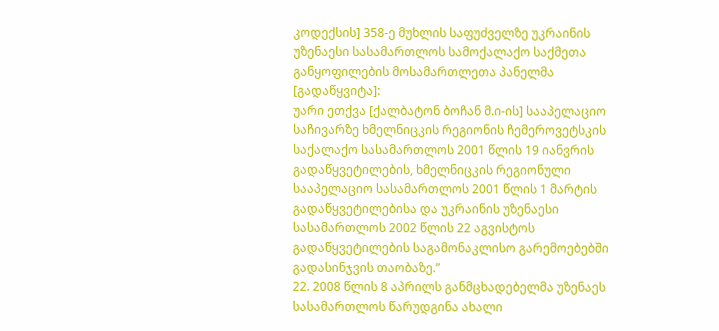კოდექსის] 358-ე მუხლის საფუძველზე უკრაინის უზენაესი სასამართლოს სამოქალაქო საქმეთა განყოფილების მოსამართლეთა პანელმა
[გადაწყვიტა]:
უარი ეთქვა [ქალბატონ ბოჩან მ.ი-ის] სააპელაციო საჩივარზე ხმელნიცკის რეგიონის ჩემეროვეტსკის საქალაქო სასამართლოს 2001 წლის 19 იანვრის გადაწყვეტილების, ხმელნიცკის რეგიონული სააპელაციო სასამართლოს 2001 წლის 1 მარტის გადაწყვეტილებისა და უკრაინის უზენაესი სასამართლოს 2002 წლის 22 აგვისტოს გადაწყვეტილების საგამონაკლისო გარემოებებში გადასინჯვის თაობაზე.”
22. 2008 წლის 8 აპრილს განმცხადებელმა უზენაეს სასამართლოს წარუდგინა ახალი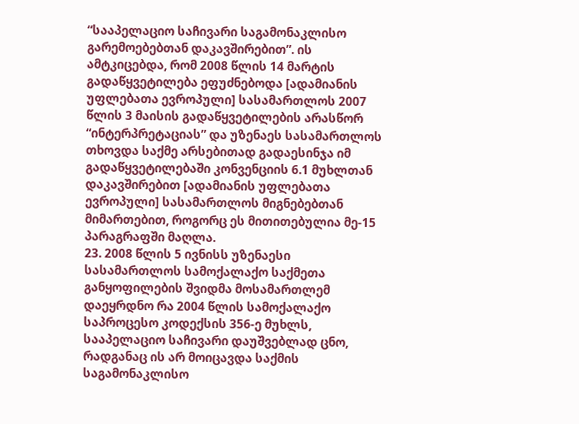“სააპელაციო საჩივარი საგამონაკლისო გარემოებებთან დაკავშირებით”. ის ამტკიცებდა, რომ 2008 წლის 14 მარტის გადაწყვეტილება ეფუძნებოდა [ადამიანის უფლებათა ევროპული] სასამართლოს 2007 წლის 3 მაისის გადაწყვეტილების არასწორ “ინტერპრეტაციას” და უზენაეს სასამართლოს თხოვდა საქმე არსებითად გადაესინჯა იმ გადაწყვეტილებაში კონვენციის 6.1 მუხლთან დაკავშირებით [ადამიანის უფლებათა ევროპული] სასამართლოს მიგნებებთან მიმართებით, როგორც ეს მითითებულია მე-15 პარაგრაფში მაღლა.
23. 2008 წლის 5 ივნისს უზენაესი სასამართლოს სამოქალაქო საქმეთა განყოფილების შვიდმა მოსამართლემ დაეყრდნო რა 2004 წლის სამოქალაქო საპროცესო კოდექსის 356-ე მუხლს, სააპელაციო საჩივარი დაუშვებლად ცნო, რადგანაც ის არ მოიცავდა საქმის საგამონაკლისო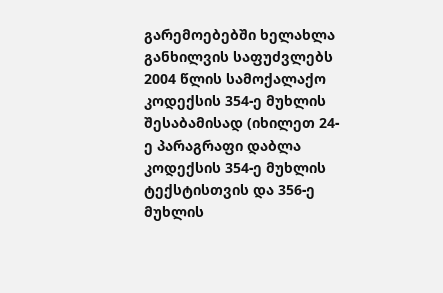გარემოებებში ხელახლა განხილვის საფუძვლებს 2004 წლის სამოქალაქო კოდექსის 354-ე მუხლის შესაბამისად (იხილეთ 24-ე პარაგრაფი დაბლა კოდექსის 354-ე მუხლის ტექსტისთვის და 356-ე მუხლის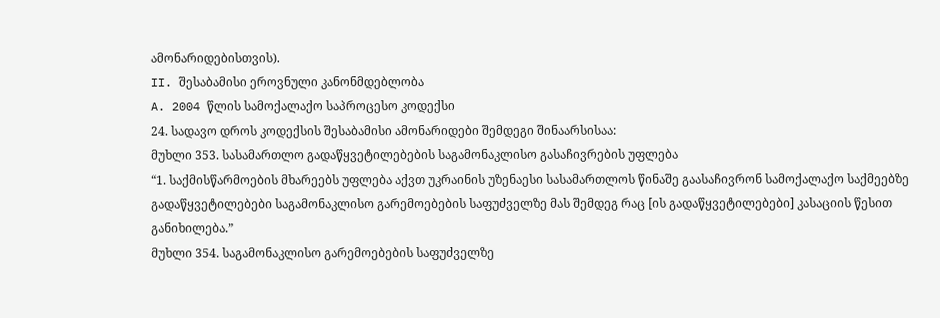ამონარიდებისთვის).
II. შესაბამისი ეროვნული კანონმდებლობა
A. 2004 წლის სამოქალაქო საპროცესო კოდექსი
24. სადავო დროს კოდექსის შესაბამისი ამონარიდები შემდეგი შინაარსისაა:
მუხლი 353. სასამართლო გადაწყვეტილებების საგამონაკლისო გასაჩივრების უფლება
“1. საქმისწარმოების მხარეებს უფლება აქვთ უკრაინის უზენაესი სასამართლოს წინაშე გაასაჩივრონ სამოქალაქო საქმეებზე გადაწყვეტილებები საგამონაკლისო გარემოებების საფუძველზე მას შემდეგ რაც [ის გადაწყვეტილებები] კასაციის წესით განიხილება.”
მუხლი 354. საგამონაკლისო გარემოებების საფუძველზე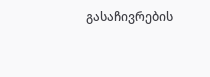გასაჩივრების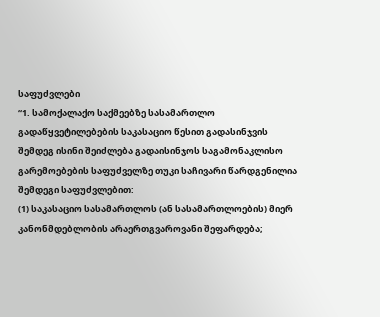საფუძვლები
“1. სამოქალაქო საქმეებზე სასამართლო გადაწყვეტილებების საკასაციო წესით გადასინჯვის შემდეგ ისინი შეიძლება გადაისინჯოს საგამონაკლისო გარემოებების საფუძველზე თუკი საჩივარი წარდგენილია შემდეგი საფუძვლებით:
(1) საკასაციო სასამართლოს (ან სასამართლოების) მიერ კანონმდებლობის არაერთგვაროვანი შეფარდება;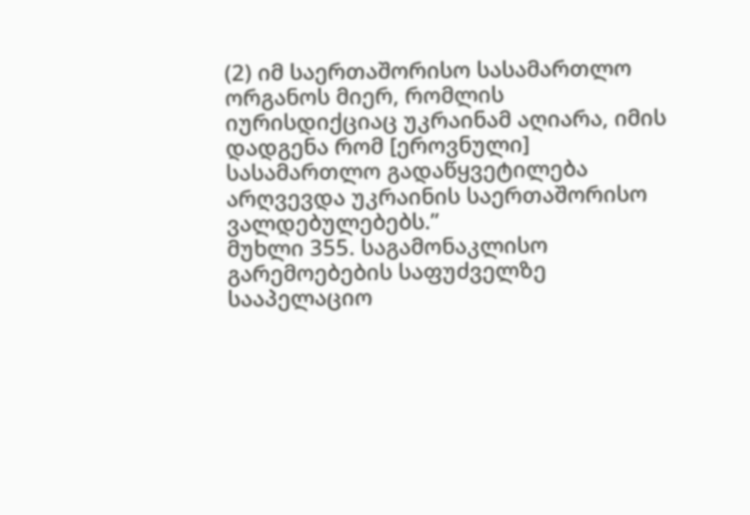(2) იმ საერთაშორისო სასამართლო ორგანოს მიერ, რომლის იურისდიქციაც უკრაინამ აღიარა, იმის დადგენა რომ [ეროვნული] სასამართლო გადაწყვეტილება არღვევდა უკრაინის საერთაშორისო ვალდებულებებს.”
მუხლი 355. საგამონაკლისო გარემოებების საფუძველზე სააპელაციო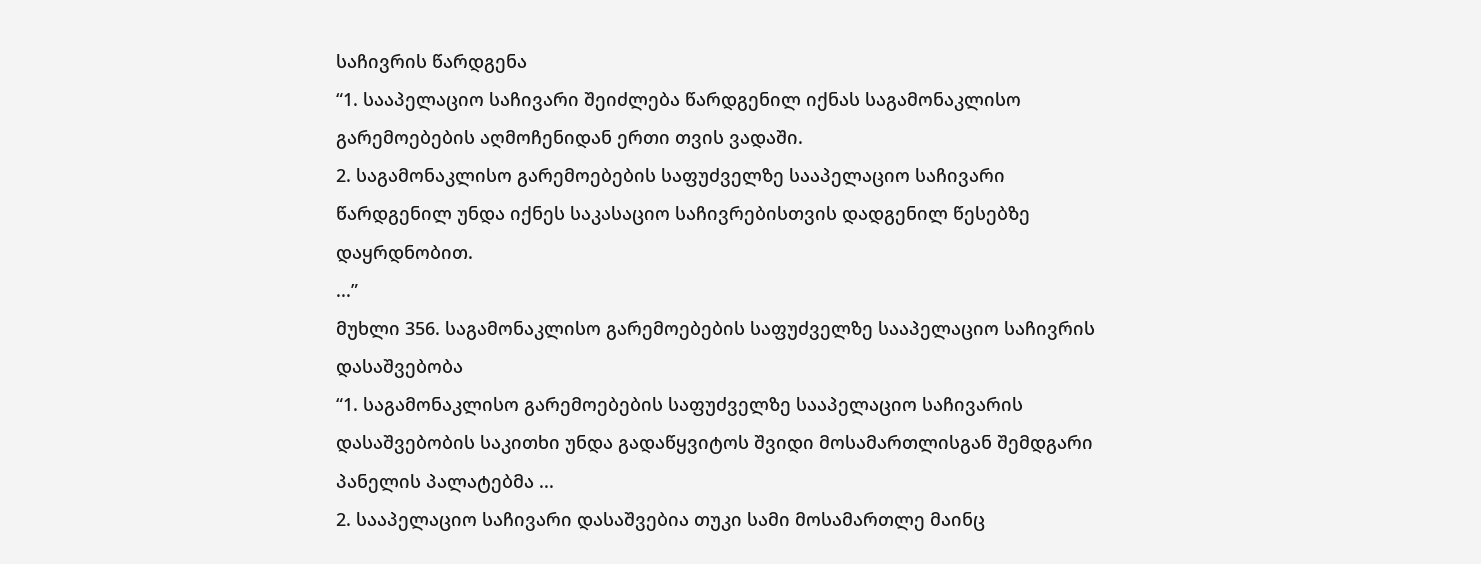საჩივრის წარდგენა
“1. სააპელაციო საჩივარი შეიძლება წარდგენილ იქნას საგამონაკლისო გარემოებების აღმოჩენიდან ერთი თვის ვადაში.
2. საგამონაკლისო გარემოებების საფუძველზე სააპელაციო საჩივარი წარდგენილ უნდა იქნეს საკასაციო საჩივრებისთვის დადგენილ წესებზე დაყრდნობით.
...”
მუხლი 356. საგამონაკლისო გარემოებების საფუძველზე სააპელაციო საჩივრის დასაშვებობა
“1. საგამონაკლისო გარემოებების საფუძველზე სააპელაციო საჩივარის დასაშვებობის საკითხი უნდა გადაწყვიტოს შვიდი მოსამართლისგან შემდგარი პანელის პალატებმა ...
2. სააპელაციო საჩივარი დასაშვებია თუკი სამი მოსამართლე მაინც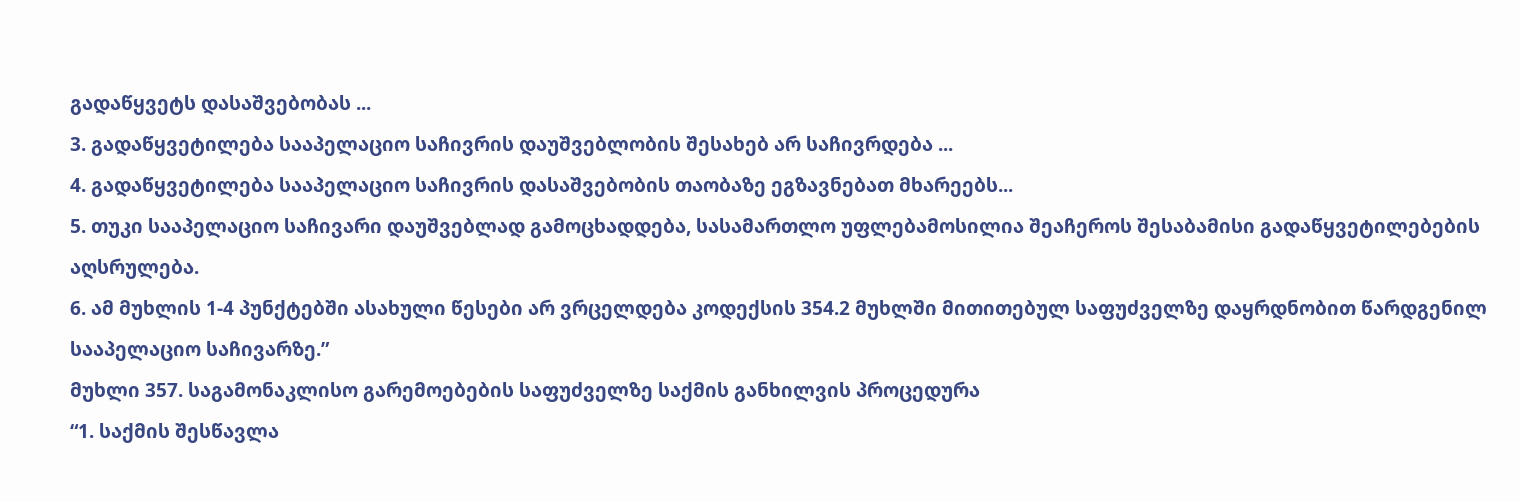გადაწყვეტს დასაშვებობას ...
3. გადაწყვეტილება სააპელაციო საჩივრის დაუშვებლობის შესახებ არ საჩივრდება ...
4. გადაწყვეტილება სააპელაციო საჩივრის დასაშვებობის თაობაზე ეგზავნებათ მხარეებს...
5. თუკი სააპელაციო საჩივარი დაუშვებლად გამოცხადდება, სასამართლო უფლებამოსილია შეაჩეროს შესაბამისი გადაწყვეტილებების აღსრულება.
6. ამ მუხლის 1-4 პუნქტებში ასახული წესები არ ვრცელდება კოდექსის 354.2 მუხლში მითითებულ საფუძველზე დაყრდნობით წარდგენილ სააპელაციო საჩივარზე.”
მუხლი 357. საგამონაკლისო გარემოებების საფუძველზე საქმის განხილვის პროცედურა
“1. საქმის შესწავლა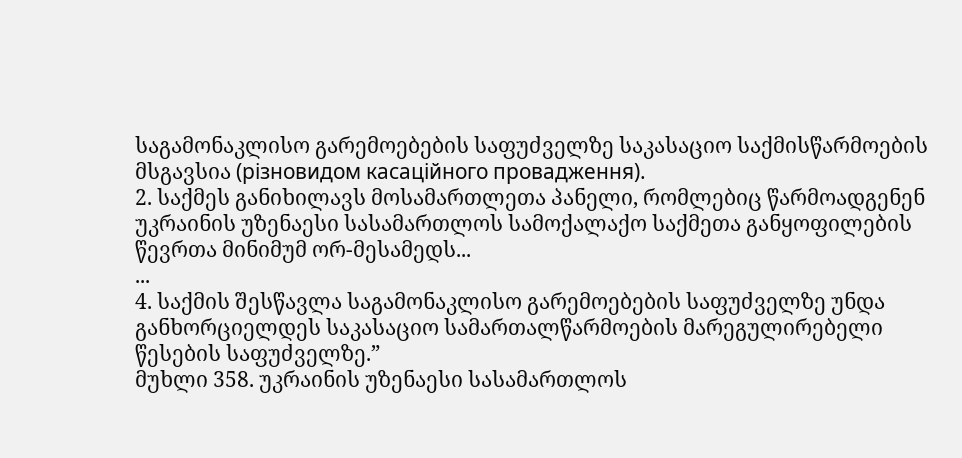საგამონაკლისო გარემოებების საფუძველზე საკასაციო საქმისწარმოების მსგავსია (різновидом касаційного провадження).
2. საქმეს განიხილავს მოსამართლეთა პანელი, რომლებიც წარმოადგენენ უკრაინის უზენაესი სასამართლოს სამოქალაქო საქმეთა განყოფილების წევრთა მინიმუმ ორ-მესამედს...
...
4. საქმის შესწავლა საგამონაკლისო გარემოებების საფუძველზე უნდა განხორციელდეს საკასაციო სამართალწარმოების მარეგულირებელი წესების საფუძველზე.”
მუხლი 358. უკრაინის უზენაესი სასამართლოს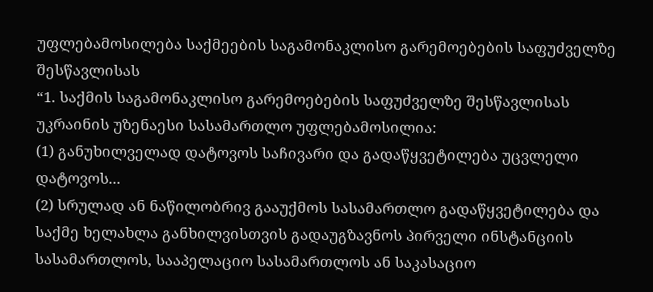უფლებამოსილება საქმეების საგამონაკლისო გარემოებების საფუძველზე შესწავლისას
“1. საქმის საგამონაკლისო გარემოებების საფუძველზე შესწავლისას უკრაინის უზენაესი სასამართლო უფლებამოსილია:
(1) განუხილველად დატოვოს საჩივარი და გადაწყვეტილება უცვლელი დატოვოს...
(2) სრულად ან ნაწილობრივ გააუქმოს სასამართლო გადაწყვეტილება და საქმე ხელახლა განხილვისთვის გადაუგზავნოს პირველი ინსტანციის სასამართლოს, სააპელაციო სასამართლოს ან საკასაციო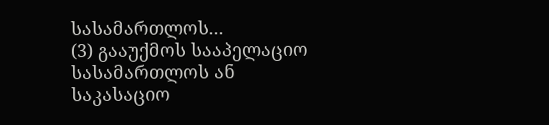სასამართლოს...
(3) გააუქმოს სააპელაციო სასამართლოს ან საკასაციო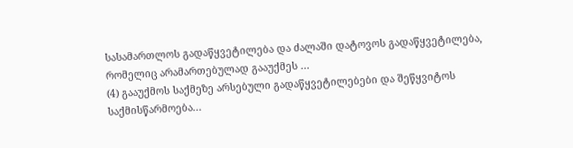სასამართლოს გადაწყვეტილება და ძალაში დატოვოს გადაწყვეტილება, რომელიც არამართებულად გააუქმეს ...
(4) გააუქმოს საქმეზე არსებული გადაწყვეტილებები და შეწყვიტოს საქმისწარმოება...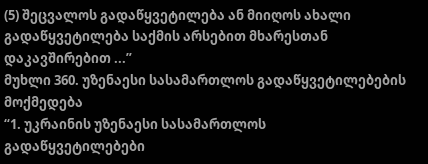(5) შეცვალოს გადაწყვეტილება ან მიიღოს ახალი გადაწყვეტილება საქმის არსებით მხარესთან დაკავშირებით ...”
მუხლი 360. უზენაესი სასამართლოს გადაწყვეტილებების მოქმედება
“1. უკრაინის უზენაესი სასამართლოს გადაწყვეტილებები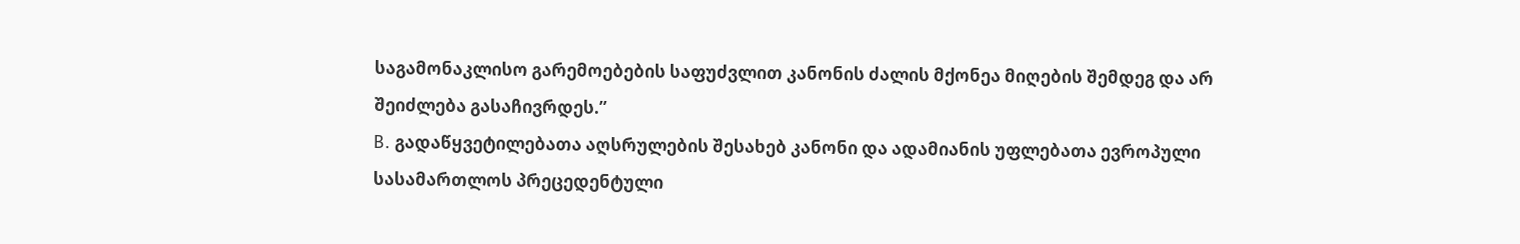საგამონაკლისო გარემოებების საფუძვლით კანონის ძალის მქონეა მიღების შემდეგ და არ შეიძლება გასაჩივრდეს.”
B. გადაწყვეტილებათა აღსრულების შესახებ კანონი და ადამიანის უფლებათა ევროპული სასამართლოს პრეცედენტული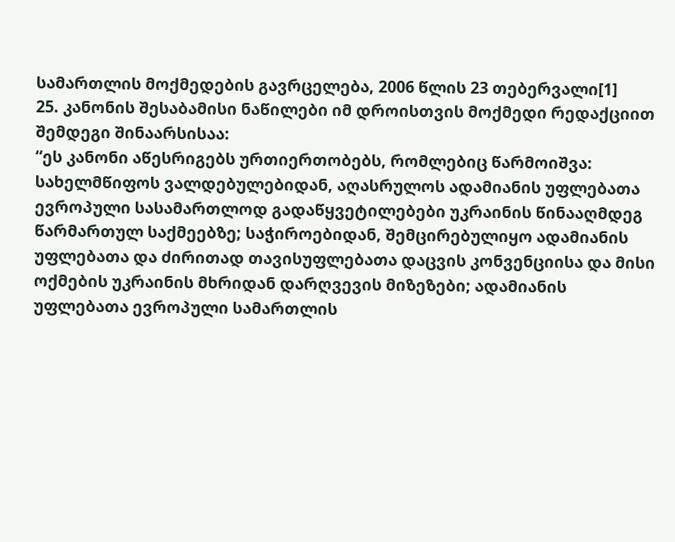სამართლის მოქმედების გავრცელება, 2006 წლის 23 თებერვალი[1]
25. კანონის შესაბამისი ნაწილები იმ დროისთვის მოქმედი რედაქციით შემდეგი შინაარსისაა:
“ეს კანონი აწესრიგებს ურთიერთობებს, რომლებიც წარმოიშვა: სახელმწიფოს ვალდებულებიდან, აღასრულოს ადამიანის უფლებათა ევროპული სასამართლოდ გადაწყვეტილებები უკრაინის წინააღმდეგ წარმართულ საქმეებზე; საჭიროებიდან, შემცირებულიყო ადამიანის უფლებათა და ძირითად თავისუფლებათა დაცვის კონვენციისა და მისი ოქმების უკრაინის მხრიდან დარღვევის მიზეზები; ადამიანის უფლებათა ევროპული სამართლის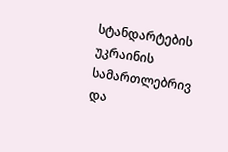სტანდარტების უკრაინის სამართლებრივ და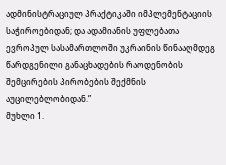ადმინისტრაციულ პრაქტიკაში იმპლემენტაციის საჭიროებიდან; და ადამიანის უფლებათა ევროპულ სასამართლოში უკრაინის წინააღმდეგ წარდგენილი განაცხადების რაოდენობის შემცირების პირობების შექმნის აუცილებლობიდან.”
მუხლი 1.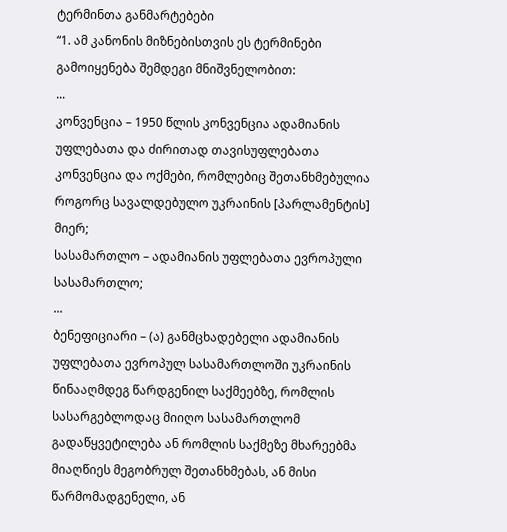ტერმინთა განმარტებები
“1. ამ კანონის მიზნებისთვის ეს ტერმინები გამოიყენება შემდეგი მნიშვნელობით:
...
კონვენცია – 1950 წლის კონვენცია ადამიანის უფლებათა და ძირითად თავისუფლებათა კონვენცია და ოქმები, რომლებიც შეთანხმებულია როგორც სავალდებულო უკრაინის [პარლამენტის] მიერ;
სასამართლო – ადამიანის უფლებათა ევროპული სასამართლო;
...
ბენეფიციარი – (ა) განმცხადებელი ადამიანის უფლებათა ევროპულ სასამართლოში უკრაინის წინააღმდეგ წარდგენილ საქმეებზე, რომლის სასარგებლოდაც მიიღო სასამართლომ გადაწყვეტილება ან რომლის საქმეზე მხარეებმა მიაღწიეს მეგობრულ შეთანხმებას, ან მისი წარმომადგენელი, ან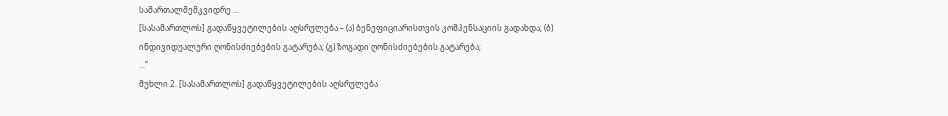სამართალმემკვიდრე ...
[სასამართლოს] გადაწყვეტილების აღსრულება – (ა) ბენეფიციარისთვის კომპენსაციის გადახდა; (ბ) ინდივიდუალური ღონისძიებების გატარება; (გ) ზოგადი ღონისძიებების გატარება;
...”
მუხლი 2. [სასამართლოს] გადაწყვეტილების აღსრულება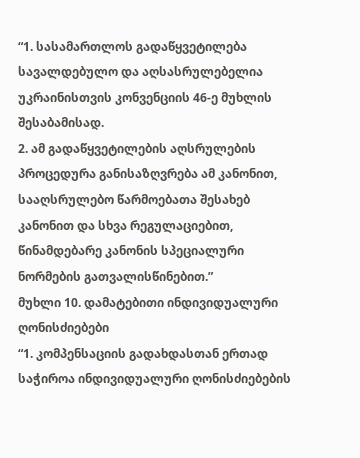“1. სასამართლოს გადაწყვეტილება სავალდებულო და აღსასრულებელია უკრაინისთვის კონვენციის 46-ე მუხლის შესაბამისად.
2. ამ გადაწყვეტილების აღსრულების პროცედურა განისაზღვრება ამ კანონით, სააღსრულებო წარმოებათა შესახებ კანონით და სხვა რეგულაციებით, წინამდებარე კანონის სპეციალური ნორმების გათვალისწინებით.”
მუხლი 10. დამატებითი ინდივიდუალური ღონისძიებები
“1. კომპენსაციის გადახდასთან ერთად საჭიროა ინდივიდუალური ღონისძიებების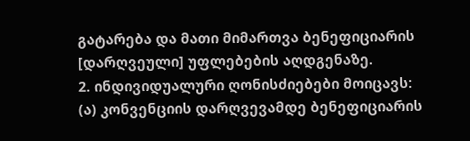გატარება და მათი მიმართვა ბენეფიციარის [დარღვეული] უფლებების აღდგენაზე.
2. ინდივიდუალური ღონისძიებები მოიცავს:
(ა) კონვენციის დარღვევამდე ბენეფიციარის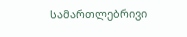სამართლებრივი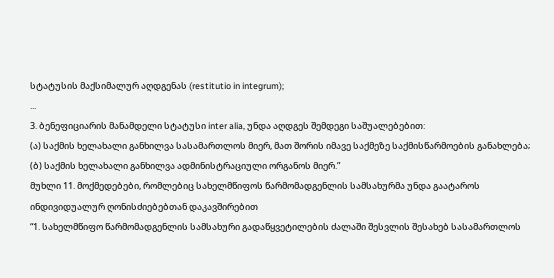სტატუსის მაქსიმალურ აღდგენას (restitutio in integrum);
...
3. ბენეფიციარის მანამდელი სტატუსი inter alia, უნდა აღდგეს შემდეგი საშუალებებით:
(ა) საქმის ხელახალი განხილვა სასამართლოს მიერ, მათ შორის იმავე საქმეზე საქმისწარმოების განახლება;
(ბ) საქმის ხელახალი განხილვა ადმინისტრაციული ორგანოს მიერ.”
მუხლი 11. მოქმედებები, რომლებიც სახელმწიფოს წარმომადგენლის სამსახურმა უნდა გაატაროს ინდივიდუალურ ღონისძიებებთან დაკავშირებით
“1. სახელმწიფო წარმომადგენლის სამსახური გადაწყვეტილების ძალაში შესვლის შესახებ სასამართლოს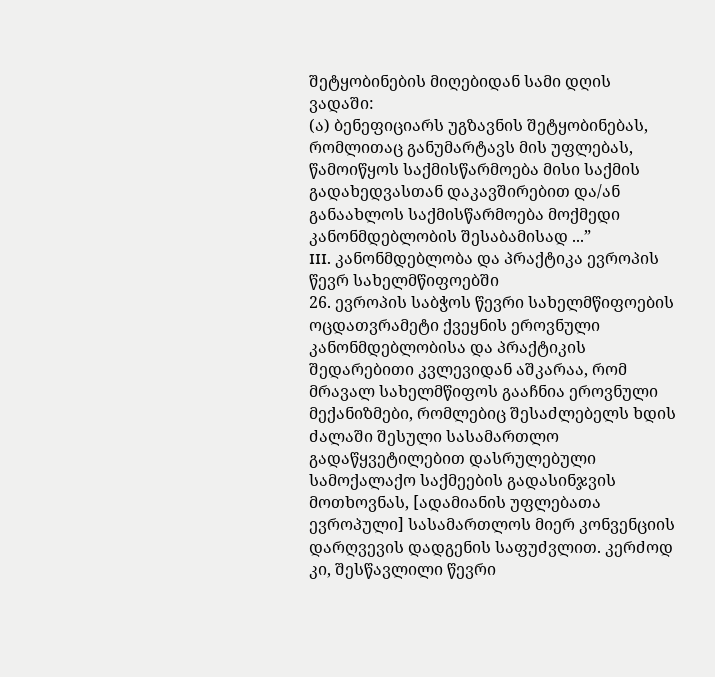შეტყობინების მიღებიდან სამი დღის ვადაში:
(ა) ბენეფიციარს უგზავნის შეტყობინებას, რომლითაც განუმარტავს მის უფლებას, წამოიწყოს საქმისწარმოება მისი საქმის გადახედვასთან დაკავშირებით და/ან განაახლოს საქმისწარმოება მოქმედი კანონმდებლობის შესაბამისად ...”
III. კანონმდებლობა და პრაქტიკა ევროპის წევრ სახელმწიფოებში
26. ევროპის საბჭოს წევრი სახელმწიფოების ოცდათვრამეტი ქვეყნის ეროვნული კანონმდებლობისა და პრაქტიკის შედარებითი კვლევიდან აშკარაა, რომ მრავალ სახელმწიფოს გააჩნია ეროვნული მექანიზმები, რომლებიც შესაძლებელს ხდის ძალაში შესული სასამართლო გადაწყვეტილებით დასრულებული სამოქალაქო საქმეების გადასინჯვის მოთხოვნას, [ადამიანის უფლებათა ევროპული] სასამართლოს მიერ კონვენციის დარღვევის დადგენის საფუძვლით. კერძოდ კი, შესწავლილი წევრი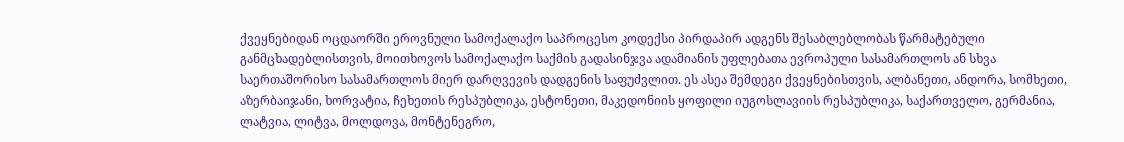ქვეყნებიდან ოცდაორში ეროვნული სამოქალაქო საპროცესო კოდექსი პირდაპირ ადგენს შესაბლებლობას წარმატებული განმცხადებლისთვის, მოითხოვოს სამოქალაქო საქმის გადასინჯვა ადამიანის უფლებათა ევროპული სასამართლოს ან სხვა საერთაშორისო სასამართლოს მიერ დარღვევის დადგენის საფუძვლით. ეს ასეა შემდეგი ქვეყნებისთვის, ალბანეთი, ანდორა, სომხეთი, აზერბაიჯანი, ხორვატია, ჩეხეთის რესპუბლიკა, ესტონეთი, მაკედონიის ყოფილი იუგოსლავიის რესპუბლიკა, საქართველო, გერმანია, ლატვია, ლიტვა, მოლდოვა, მონტენეგრო,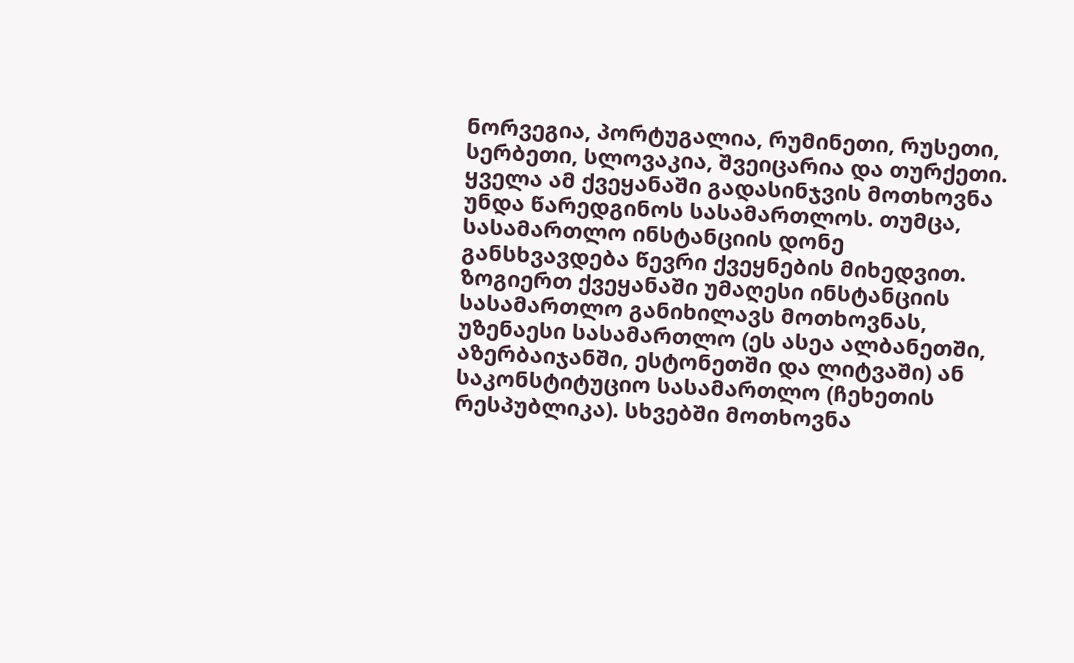ნორვეგია, პორტუგალია, რუმინეთი, რუსეთი, სერბეთი, სლოვაკია, შვეიცარია და თურქეთი. ყველა ამ ქვეყანაში გადასინჯვის მოთხოვნა უნდა წარედგინოს სასამართლოს. თუმცა, სასამართლო ინსტანციის დონე განსხვავდება წევრი ქვეყნების მიხედვით. ზოგიერთ ქვეყანაში უმაღესი ინსტანციის სასამართლო განიხილავს მოთხოვნას, უზენაესი სასამართლო (ეს ასეა ალბანეთში, აზერბაიჯანში, ესტონეთში და ლიტვაში) ან საკონსტიტუციო სასამართლო (ჩეხეთის რესპუბლიკა). სხვებში მოთხოვნა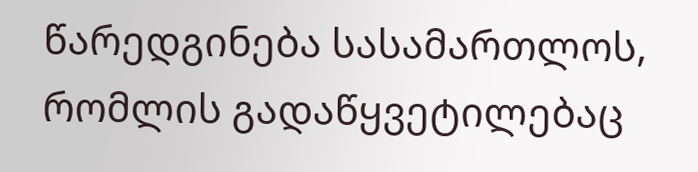წარედგინება სასამართლოს, რომლის გადაწყვეტილებაც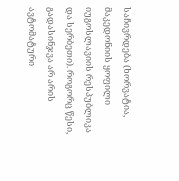საჩივრდება (ხორვატია, მაკედონიის ყოფილი იუგოსლავიის რესპუბლიკა და სერბეთი). როგორც წესი, გადასინჯვა არ არის ავტომატური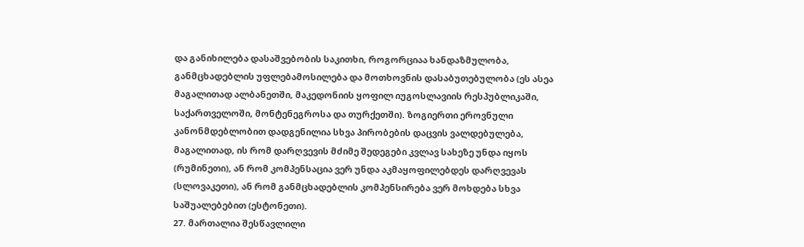და განიხილება დასაშვებობის საკითხი, როგორციაა ხანდაზმულობა, განმცხადებლის უფლებამოსილება და მოთხოვნის დასაბუთებულობა (ეს ასეა მაგალითად ალბანეთში, მაკედონიის ყოფილ იუგოსლავიის რესპუბლიკაში, საქართველოში, მონტენეგროსა და თურქეთში). ზოგიერთი ეროვნული კანონმდებლობით დადგენილია სხვა პირობების დაცვის ვალდებულება, მაგალითად, ის რომ დარღვევის მძიმე შედეგები კვლავ სახეზე უნდა იყოს (რუმინეთი), ან რომ კომპენსაცია ვერ უნდა აკმაყოფილებდეს დარღვევას (სლოვაკეთი), ან რომ განმცხადებლის კომპენსირება ვერ მოხდება სხვა საშუალებებით (ესტონეთი).
27. მართალია შესწავლილი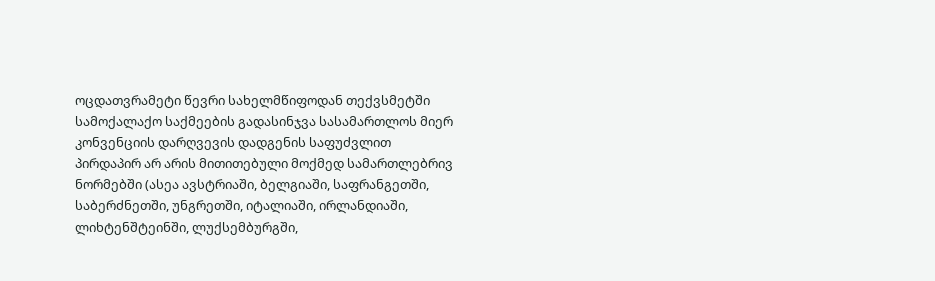ოცდათვრამეტი წევრი სახელმწიფოდან თექვსმეტში სამოქალაქო საქმეების გადასინჯვა სასამართლოს მიერ კონვენციის დარღვევის დადგენის საფუძვლით პირდაპირ არ არის მითითებული მოქმედ სამართლებრივ ნორმებში (ასეა ავსტრიაში, ბელგიაში, საფრანგეთში, საბერძნეთში, უნგრეთში, იტალიაში, ირლანდიაში, ლიხტენშტეინში, ლუქსემბურგში,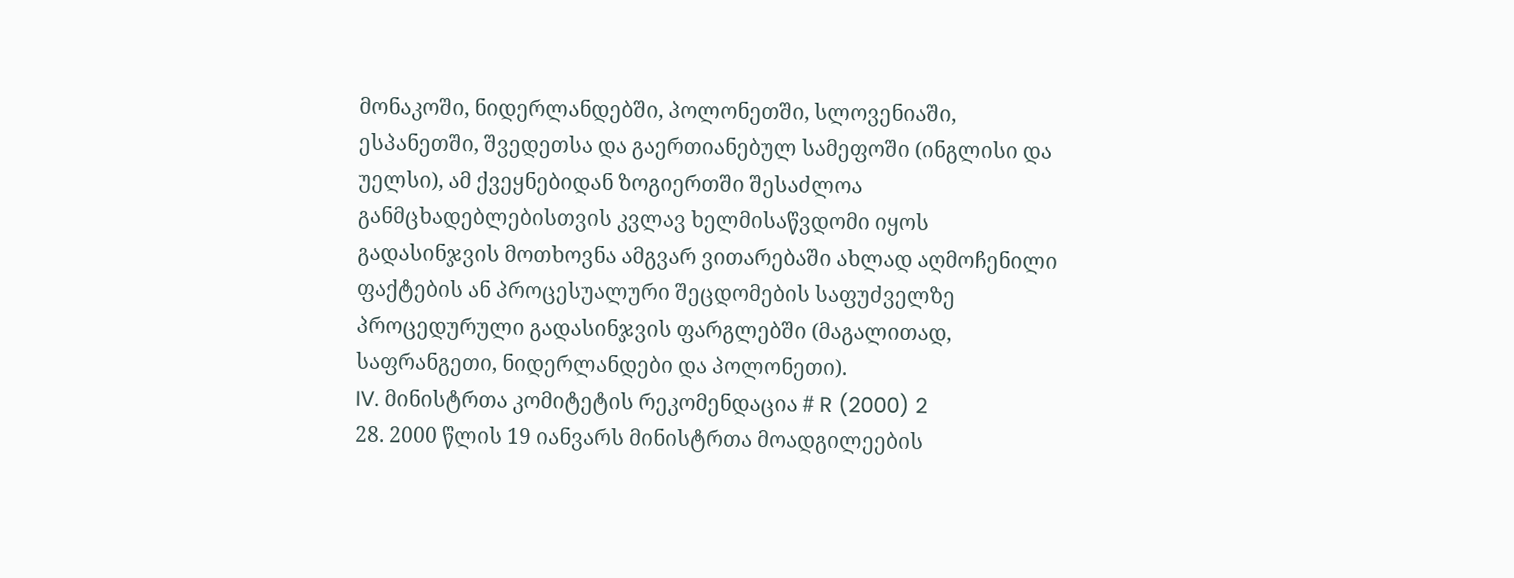მონაკოში, ნიდერლანდებში, პოლონეთში, სლოვენიაში, ესპანეთში, შვედეთსა და გაერთიანებულ სამეფოში (ინგლისი და უელსი), ამ ქვეყნებიდან ზოგიერთში შესაძლოა განმცხადებლებისთვის კვლავ ხელმისაწვდომი იყოს გადასინჯვის მოთხოვნა ამგვარ ვითარებაში ახლად აღმოჩენილი ფაქტების ან პროცესუალური შეცდომების საფუძველზე პროცედურული გადასინჯვის ფარგლებში (მაგალითად, საფრანგეთი, ნიდერლანდები და პოლონეთი).
IV. მინისტრთა კომიტეტის რეკომენდაცია # R (2000) 2
28. 2000 წლის 19 იანვარს მინისტრთა მოადგილეების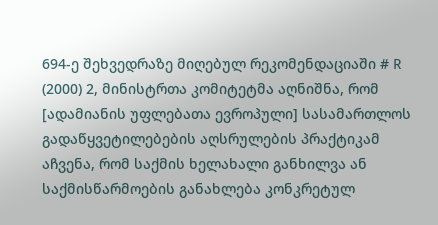694-ე შეხვედრაზე მიღებულ რეკომენდაციაში # R (2000) 2, მინისტრთა კომიტეტმა აღნიშნა, რომ [ადამიანის უფლებათა ევროპული] სასამართლოს გადაწყვეტილებების აღსრულების პრაქტიკამ აჩვენა, რომ საქმის ხელახალი განხილვა ან საქმისწარმოების განახლება კონკრეტულ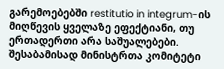გარემოებებში restitutio in integrum-ის მიღწევის ყველაზე ეფექტიანი, თუ ერთადერთი არა საშუალებები. შესაბამისად მინისტრთა კომიტეტი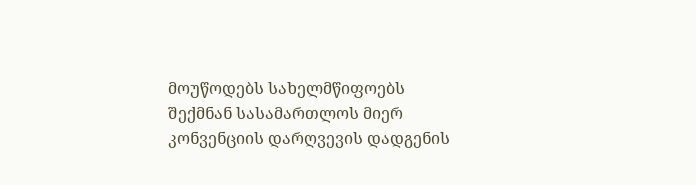მოუწოდებს სახელმწიფოებს შექმნან სასამართლოს მიერ კონვენციის დარღვევის დადგენის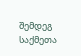შემდეგ საქმეთა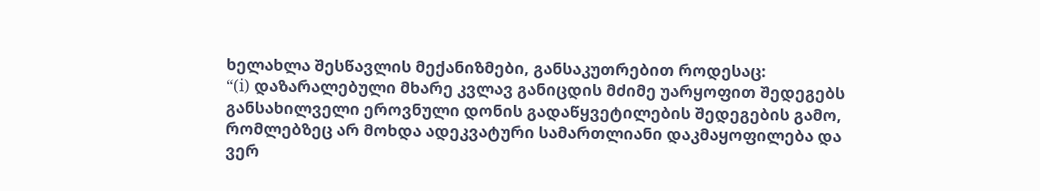ხელახლა შესწავლის მექანიზმები, განსაკუთრებით როდესაც:
“(i) დაზარალებული მხარე კვლავ განიცდის მძიმე უარყოფით შედეგებს განსახილველი ეროვნული დონის გადაწყვეტილების შედეგების გამო, რომლებზეც არ მოხდა ადეკვატური სამართლიანი დაკმაყოფილება და ვერ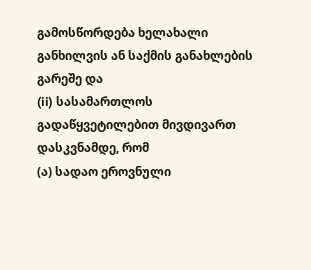გამოსწორდება ხელახალი განხილვის ან საქმის განახლების გარეშე და
(ii) სასამართლოს გადაწყვეტილებით მივდივართ დასკვნამდე, რომ
(ა) სადაო ეროვნული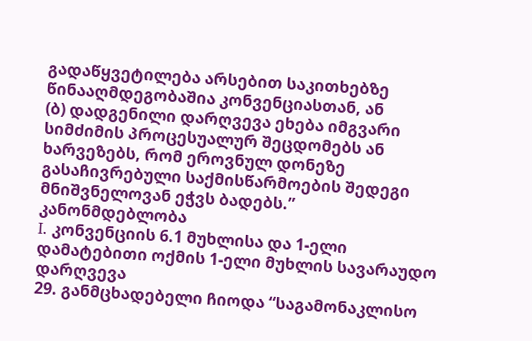გადაწყვეტილება არსებით საკითხებზე წინააღმდეგობაშია კონვენციასთან, ან
(ბ) დადგენილი დარღვევა ეხება იმგვარი სიმძიმის პროცესუალურ შეცდომებს ან ხარვეზებს, რომ ეროვნულ დონეზე გასაჩივრებული საქმისწარმოების შედეგი მნიშვნელოვან ეჭვს ბადებს.”
კანონმდებლობა
I. კონვენციის 6.1 მუხლისა და 1-ელი დამატებითი ოქმის 1-ელი მუხლის სავარაუდო დარღვევა
29. განმცხადებელი ჩიოდა “საგამონაკლისო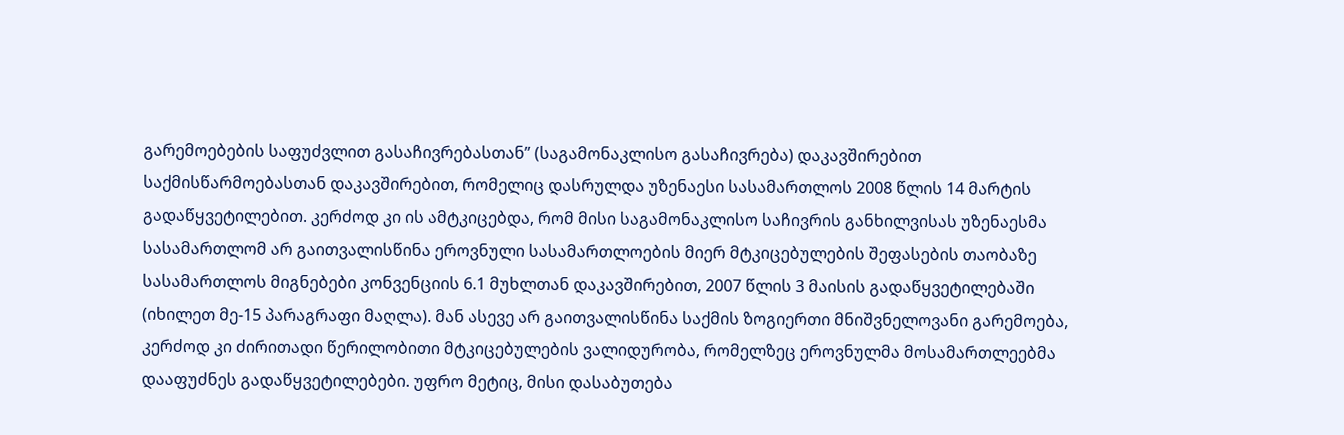გარემოებების საფუძვლით გასაჩივრებასთან” (საგამონაკლისო გასაჩივრება) დაკავშირებით საქმისწარმოებასთან დაკავშირებით, რომელიც დასრულდა უზენაესი სასამართლოს 2008 წლის 14 მარტის გადაწყვეტილებით. კერძოდ კი ის ამტკიცებდა, რომ მისი საგამონაკლისო საჩივრის განხილვისას უზენაესმა სასამართლომ არ გაითვალისწინა ეროვნული სასამართლოების მიერ მტკიცებულების შეფასების თაობაზე სასამართლოს მიგნებები კონვენციის 6.1 მუხლთან დაკავშირებით, 2007 წლის 3 მაისის გადაწყვეტილებაში (იხილეთ მე-15 პარაგრაფი მაღლა). მან ასევე არ გაითვალისწინა საქმის ზოგიერთი მნიშვნელოვანი გარემოება, კერძოდ კი ძირითადი წერილობითი მტკიცებულების ვალიდურობა, რომელზეც ეროვნულმა მოსამართლეებმა დააფუძნეს გადაწყვეტილებები. უფრო მეტიც, მისი დასაბუთება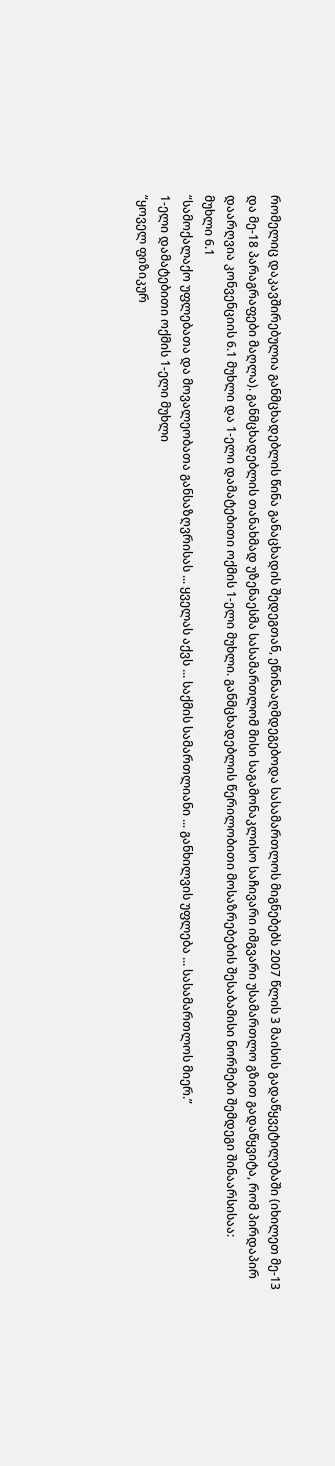რომელიც დაკავშირებულია განმცხადებლის წინა განაცხადის შედეგთან, ეწინააღმდეგებოდა სასამართლოს მიგნებებს 2007 წლის 3 მაისის გადაწყვეტილებაში (იხილეთ მე-13 და მე-18 პარაგრაფები მაღლა). განმცხადებლის თანახმად უზენაესმა სასამართლომ მისი საგამონაკლისო საჩივარი იმგვარი უსამართლო გზით გადაწყვიტა, რომ პირდაპირ დაარღვია კონვენციის 6.1 მუხლი და 1-ელი დამატებითი ოქმის 1-ელი მუხლი. განმცხადებლის წერილობითი მოსაზრებების შესაბამისი ნორმები შემდეგი შინაარსისაა:
მუხლი 6.1
“სამოქალაქო უფლებათა და მოვალეობათა განსაზღვრისას ... ყველას აქვს ... საქმის სამართლიანი ... განხილვის უფლება ... სასამართლოს მიერ.”
1-ელი დამატებითი ოქმის 1-ელი მუხლი
“ყოველ ფიზიკურ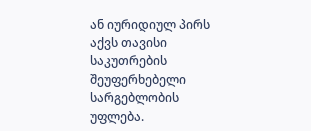ან იურიდიულ პირს აქვს თავისი საკუთრების შეუფერხებელი სარგებლობის უფლება.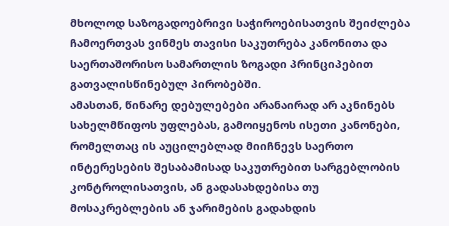მხოლოდ საზოგადოებრივი საჭიროებისათვის შეიძლება ჩამოერთვას ვინმეს თავისი საკუთრება კანონითა და საერთაშორისო სამართლის ზოგადი პრინციპებით გათვალისწინებულ პირობებში.
ამასთან, წინარე დებულებები არანაირად არ აკნინებს სახელმწიფოს უფლებას, გამოიყენოს ისეთი კანონები, რომელთაც ის აუცილებლად მიიჩნევს საერთო ინტერესების შესაბამისად საკუთრებით სარგებლობის კონტროლისათვის, ან გადასახდებისა თუ მოსაკრებლების ან ჯარიმების გადახდის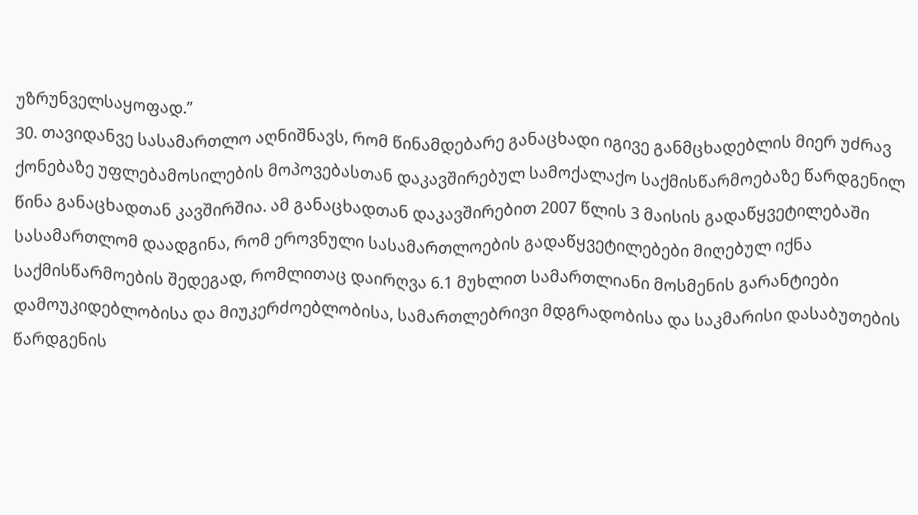უზრუნველსაყოფად.”
30. თავიდანვე სასამართლო აღნიშნავს, რომ წინამდებარე განაცხადი იგივე განმცხადებლის მიერ უძრავ ქონებაზე უფლებამოსილების მოპოვებასთან დაკავშირებულ სამოქალაქო საქმისწარმოებაზე წარდგენილ წინა განაცხადთან კავშირშია. ამ განაცხადთან დაკავშირებით 2007 წლის 3 მაისის გადაწყვეტილებაში სასამართლომ დაადგინა, რომ ეროვნული სასამართლოების გადაწყვეტილებები მიღებულ იქნა საქმისწარმოების შედეგად, რომლითაც დაირღვა 6.1 მუხლით სამართლიანი მოსმენის გარანტიები დამოუკიდებლობისა და მიუკერძოებლობისა, სამართლებრივი მდგრადობისა და საკმარისი დასაბუთების წარდგენის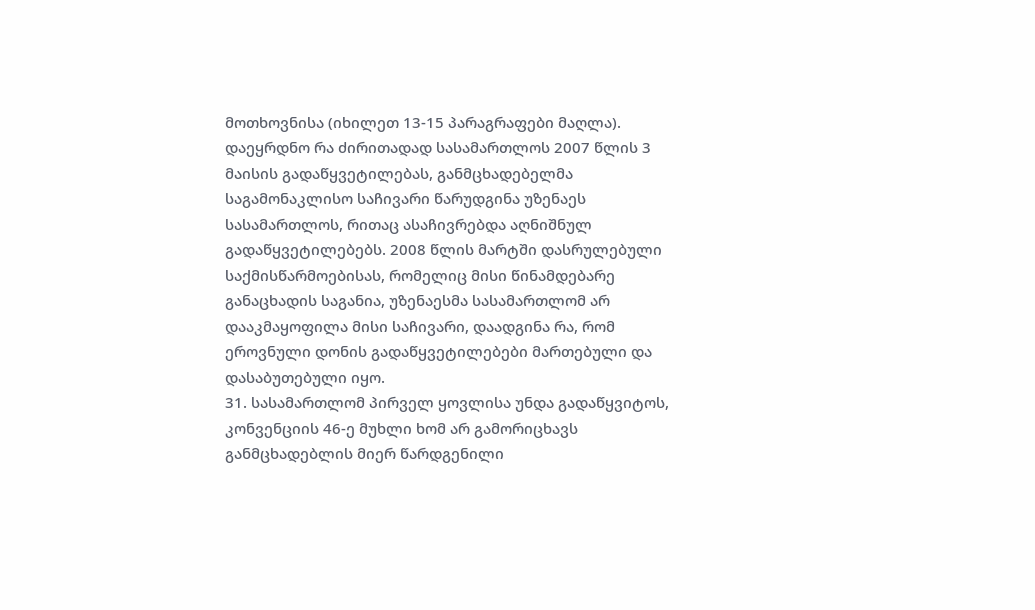მოთხოვნისა (იხილეთ 13-15 პარაგრაფები მაღლა). დაეყრდნო რა ძირითადად სასამართლოს 2007 წლის 3 მაისის გადაწყვეტილებას, განმცხადებელმა საგამონაკლისო საჩივარი წარუდგინა უზენაეს სასამართლოს, რითაც ასაჩივრებდა აღნიშნულ გადაწყვეტილებებს. 2008 წლის მარტში დასრულებული საქმისწარმოებისას, რომელიც მისი წინამდებარე განაცხადის საგანია, უზენაესმა სასამართლომ არ დააკმაყოფილა მისი საჩივარი, დაადგინა რა, რომ ეროვნული დონის გადაწყვეტილებები მართებული და დასაბუთებული იყო.
31. სასამართლომ პირველ ყოვლისა უნდა გადაწყვიტოს, კონვენციის 46-ე მუხლი ხომ არ გამორიცხავს განმცხადებლის მიერ წარდგენილი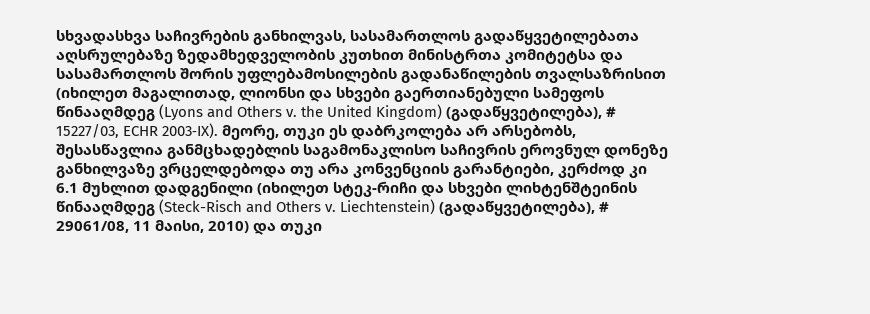სხვადასხვა საჩივრების განხილვას, სასამართლოს გადაწყვეტილებათა აღსრულებაზე ზედამხედველობის კუთხით მინისტრთა კომიტეტსა და სასამართლოს შორის უფლებამოსილების გადანაწილების თვალსაზრისით (იხილეთ მაგალითად, ლიონსი და სხვები გაერთიანებული სამეფოს წინააღმდეგ (Lyons and Others v. the United Kingdom) (გადაწყვეტილება), # 15227/03, ECHR 2003‑IX). მეორე, თუკი ეს დაბრკოლება არ არსებობს, შესასწავლია განმცხადებლის საგამონაკლისო საჩივრის ეროვნულ დონეზე განხილვაზე ვრცელდებოდა თუ არა კონვენციის გარანტიები, კერძოდ კი 6.1 მუხლით დადგენილი (იხილეთ სტეკ-რიჩი და სხვები ლიხტენშტეინის წინააღმდეგ (Steck-Risch and Others v. Liechtenstein) (გადაწყვეტილება), # 29061/08, 11 მაისი, 2010) და თუკი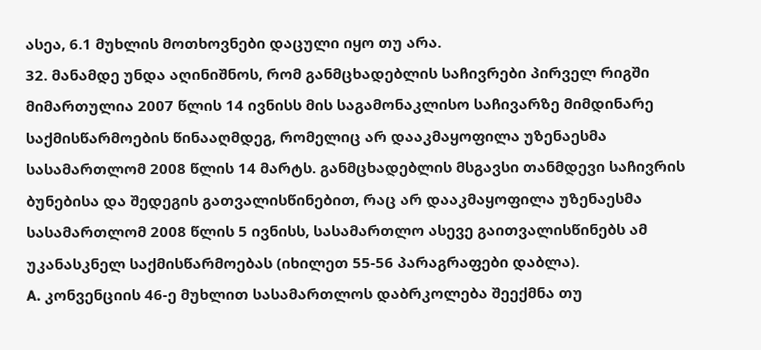ასეა, 6.1 მუხლის მოთხოვნები დაცული იყო თუ არა.
32. მანამდე უნდა აღინიშნოს, რომ განმცხადებლის საჩივრები პირველ რიგში მიმართულია 2007 წლის 14 ივნისს მის საგამონაკლისო საჩივარზე მიმდინარე საქმისწარმოების წინააღმდეგ, რომელიც არ დააკმაყოფილა უზენაესმა სასამართლომ 2008 წლის 14 მარტს. განმცხადებლის მსგავსი თანმდევი საჩივრის ბუნებისა და შედეგის გათვალისწინებით, რაც არ დააკმაყოფილა უზენაესმა სასამართლომ 2008 წლის 5 ივნისს, სასამართლო ასევე გაითვალისწინებს ამ უკანასკნელ საქმისწარმოებას (იხილეთ 55-56 პარაგრაფები დაბლა).
A. კონვენციის 46-ე მუხლით სასამართლოს დაბრკოლება შეექმნა თუ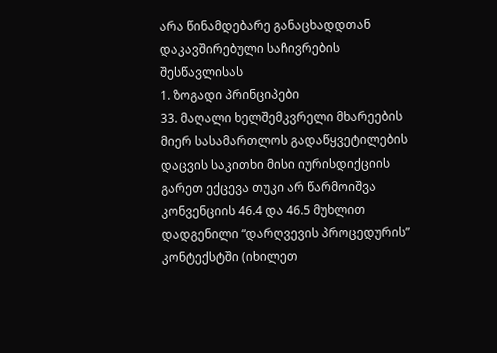არა წინამდებარე განაცხადდთან დაკავშირებული საჩივრების შესწავლისას
1. ზოგადი პრინციპები
33. მაღალი ხელშემკვრელი მხარეების მიერ სასამართლოს გადაწყვეტილების დაცვის საკითხი მისი იურისდიქციის გარეთ ექცევა თუკი არ წარმოიშვა კონვენციის 46.4 და 46.5 მუხლით დადგენილი “დარღვევის პროცედურის” კონტექსტში (იხილეთ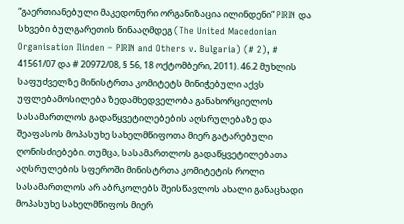“გაერთიანებული მაკედონური ორგანიზაცია ილინდენი” PIRIN და სხვები ბულგარეთის წინააღმდეგ (The United Macedonian Organisation Ilinden – PIRIN and Others v. Bulgaria) (# 2), # 41561/07 და # 20972/08, § 56, 18 ოქტომბერი, 2011). 46.2 მუხლის საფუძველზე მინისტრთა კომიტეტს მინიჭებული აქვს უფლებამოსილება ზედამხედველობა განახორციელოს სასამართლოს გადაწყვეტილებების აღსრულებაზე და შეაფასოს მოპასუხე სახელმწიფოთა მიერ გატარებული ღონისძიებები. თუმცა, სასამართლოს გადაწყვეტილებათა აღსრულების სფეროში მინისტრთა კომიტეტის როლი სასამართლოს არ აბრკოლებს შეისწავლოს ახალი განაცხადი მოპასუხე სახელმწიფოს მიერ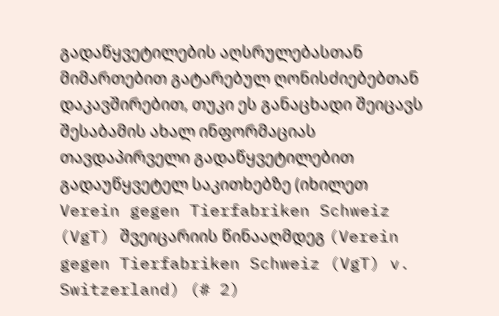გადაწყვეტილების აღსრულებასთან მიმართებით გატარებულ ღონისძიებებთან დაკავშირებით, თუკი ეს განაცხადი შეიცავს შესაბამის ახალ ინფორმაციას თავდაპირველი გადაწყვეტილებით გადაუწყვეტელ საკითხებზე (იხილეთ Verein gegen Tierfabriken Schweiz (VgT) შვეიცარიის წინააღმდეგ (Verein gegen Tierfabriken Schweiz (VgT) v. Switzerland) (# 2)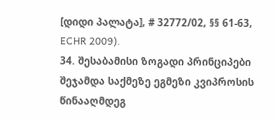[დიდი პალატა], # 32772/02, §§ 61‑63, ECHR 2009).
34. შესაბამისი ზოგადი პრინციპები შეჯამდა საქმეზე ეგმეზი კვიპროსის წინააღმდეგ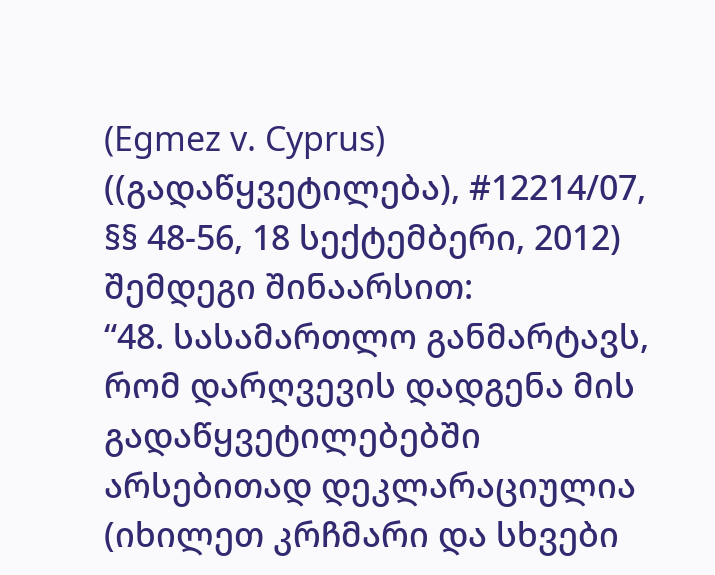(Egmez v. Cyprus) ((გადაწყვეტილება), #12214/07, §§ 48-56, 18 სექტემბერი, 2012) შემდეგი შინაარსით:
“48. სასამართლო განმარტავს, რომ დარღვევის დადგენა მის გადაწყვეტილებებში არსებითად დეკლარაციულია (იხილეთ კრჩმარი და სხვები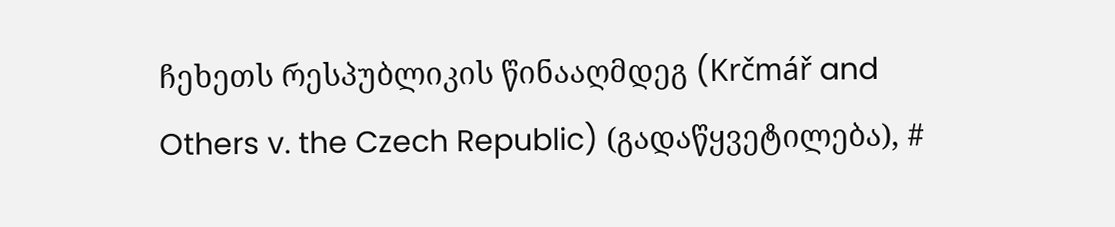ჩეხეთს რესპუბლიკის წინააღმდეგ (Krčmář and Others v. the Czech Republic) (გადაწყვეტილება), #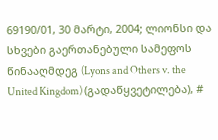69190/01, 30 მარტი, 2004; ლიონსი და სხვები გაერთანებული სამეფოს წინააღმდეგ (Lyons and Others v. the United Kingdom) (გადაწყვეტილება), #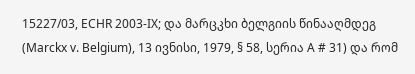15227/03, ECHR 2003-IX; და მარცკხი ბელგიის წინააღმდეგ (Marckx v. Belgium), 13 ივნისი, 1979, § 58, სერია A # 31) და რომ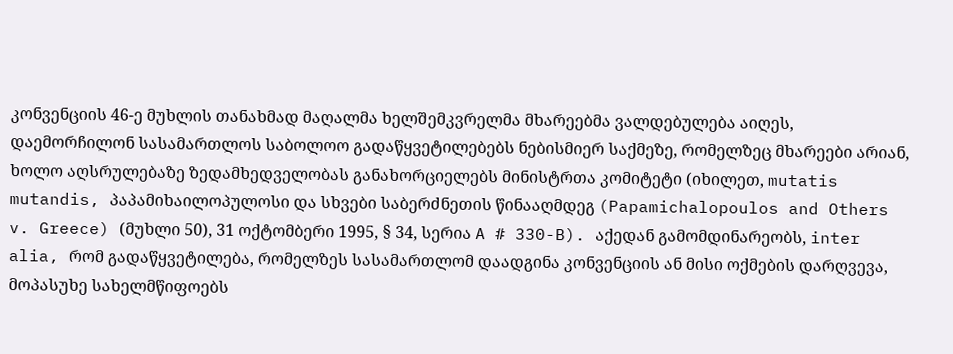კონვენციის 46-ე მუხლის თანახმად მაღალმა ხელშემკვრელმა მხარეებმა ვალდებულება აიღეს, დაემორჩილონ სასამართლოს საბოლოო გადაწყვეტილებებს ნებისმიერ საქმეზე, რომელზეც მხარეები არიან, ხოლო აღსრულებაზე ზედამხედველობას განახორციელებს მინისტრთა კომიტეტი (იხილეთ, mutatis mutandis, პაპამიხაილოპულოსი და სხვები საბერძნეთის წინააღმდეგ (Papamichalopoulos and Others v. Greece) (მუხლი 50), 31 ოქტომბერი 1995, § 34, სერია A # 330-B). აქედან გამომდინარეობს, inter alia, რომ გადაწყვეტილება, რომელზეს სასამართლომ დაადგინა კონვენციის ან მისი ოქმების დარღვევა, მოპასუხე სახელმწიფოებს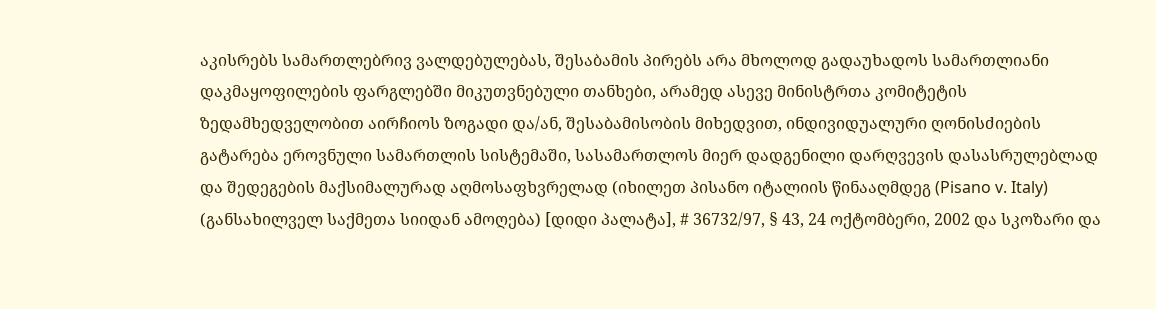აკისრებს სამართლებრივ ვალდებულებას, შესაბამის პირებს არა მხოლოდ გადაუხადოს სამართლიანი დაკმაყოფილების ფარგლებში მიკუთვნებული თანხები, არამედ ასევე მინისტრთა კომიტეტის ზედამხედველობით აირჩიოს ზოგადი და/ან, შესაბამისობის მიხედვით, ინდივიდუალური ღონისძიების გატარება ეროვნული სამართლის სისტემაში, სასამართლოს მიერ დადგენილი დარღვევის დასასრულებლად და შედეგების მაქსიმალურად აღმოსაფხვრელად (იხილეთ პისანო იტალიის წინააღმდეგ (Pisano v. Italy) (განსახილველ საქმეთა სიიდან ამოღება) [დიდი პალატა], # 36732/97, § 43, 24 ოქტომბერი, 2002 და სკოზარი და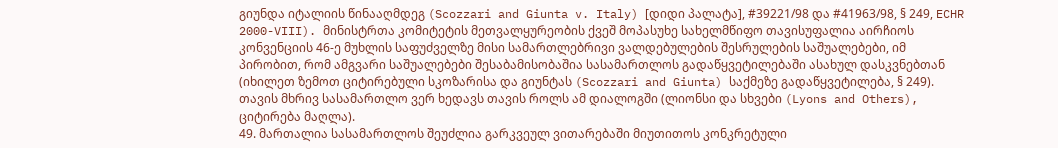გიუნდა იტალიის წინააღმდეგ (Scozzari and Giunta v. Italy) [დიდი პალატა], #39221/98 და #41963/98, § 249, ECHR 2000-VIII). მინისტრთა კომიტეტის მეთვალყურეობის ქვეშ მოპასუხე სახელმწიფო თავისუფალია აირჩიოს კონვენციის 46-ე მუხლის საფუძველზე მისი სამართლებრივი ვალდებულების შესრულების საშუალებები, იმ პირობით, რომ ამგვარი საშუალებები შესაბამისობაშია სასამართლოს გადაწყვეტილებაში ასახულ დასკვნებთან (იხილეთ ზემოთ ციტირებული სკოზარისა და გიუნტას (Scozzari and Giunta) საქმეზე გადაწყვეტილება, § 249). თავის მხრივ სასამართლო ვერ ხედავს თავის როლს ამ დიალოგში (ლიონსი და სხვები (Lyons and Others), ციტირება მაღლა).
49. მართალია სასამართლოს შეუძლია გარკვეულ ვითარებაში მიუთითოს კონკრეტული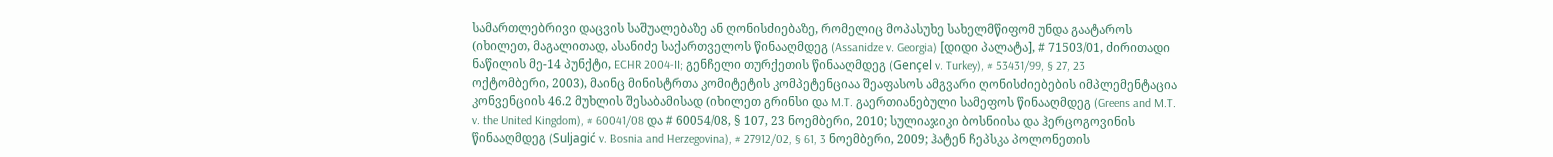სამართლებრივი დაცვის საშუალებაზე ან ღონისძიებაზე, რომელიც მოპასუხე სახელმწიფომ უნდა გაატაროს (იხილეთ, მაგალითად, ასანიძე საქართველოს წინააღმდეგ (Assanidze v. Georgia) [დიდი პალატა], # 71503/01, ძირითადი ნაწილის მე-14 პუნქტი, ECHR 2004-II; გენჩელი თურქეთის წინააღმდეგ (Gençel v. Turkey), # 53431/99, § 27, 23 ოქტომბერი, 2003), მაინც მინისტრთა კომიტეტის კომპეტენციაა შეაფასოს ამგვარი ღონისძიებების იმპლემენტაცია კონვენციის 46.2 მუხლის შესაბამისად (იხილეთ გრინსი და M.T. გაერთიანებული სამეფოს წინააღმდეგ (Greens and M.T. v. the United Kingdom), # 60041/08 და # 60054/08, § 107, 23 ნოემბერი, 2010; სულიაჯიკი ბოსნიისა და ჰერცოგოვინის წინააღმდეგ (Suljagić v. Bosnia and Herzegovina), # 27912/02, § 61, 3 ნოემბერი, 2009; ჰატენ ჩეპსკა პოლონეთის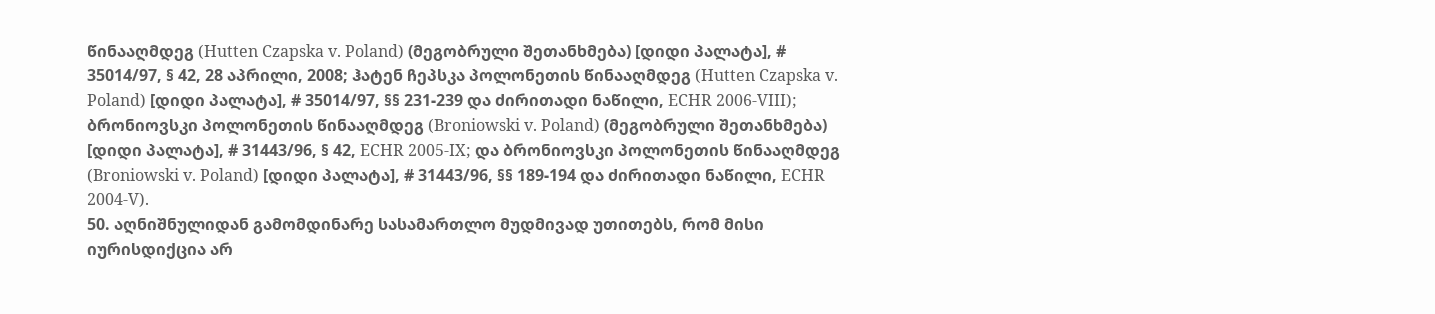წინააღმდეგ (Hutten Czapska v. Poland) (მეგობრული შეთანხმება) [დიდი პალატა], # 35014/97, § 42, 28 აპრილი, 2008; ჰატენ ჩეპსკა პოლონეთის წინააღმდეგ (Hutten Czapska v. Poland) [დიდი პალატა], # 35014/97, §§ 231-239 და ძირითადი ნაწილი, ECHR 2006-VIII); ბრონიოვსკი პოლონეთის წინააღმდეგ (Broniowski v. Poland) (მეგობრული შეთანხმება) [დიდი პალატა], # 31443/96, § 42, ECHR 2005-IX; და ბრონიოვსკი პოლონეთის წინააღმდეგ (Broniowski v. Poland) [დიდი პალატა], # 31443/96, §§ 189-194 და ძირითადი ნაწილი, ECHR 2004-V).
50. აღნიშნულიდან გამომდინარე სასამართლო მუდმივად უთითებს, რომ მისი იურისდიქცია არ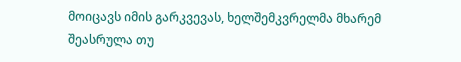მოიცავს იმის გარკვევას, ხელშემკვრელმა მხარემ შეასრულა თუ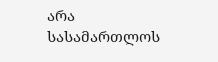არა სასამართლოს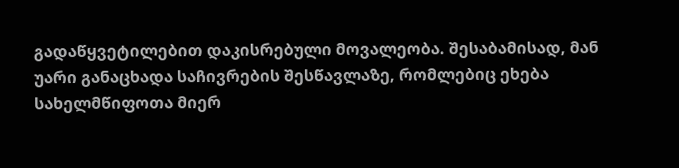გადაწყვეტილებით დაკისრებული მოვალეობა. შესაბამისად, მან უარი განაცხადა საჩივრების შესწავლაზე, რომლებიც ეხება სახელმწიფოთა მიერ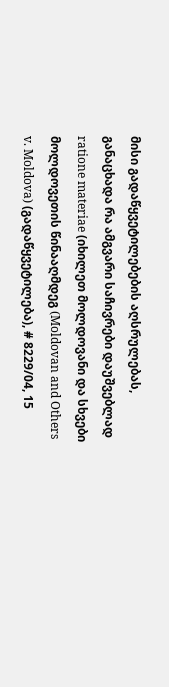მისი გადაწყვეტილებების აღსრულებას, განაცხადა რა ამგვარი საჩივრები დაუშვებლად ratione materiae (იხილეთ მოლდოვანი და სხვები მოლდოვეთის წინააღმდეგ (Moldovan and Others v. Moldova) (გადაწყვეტილება), # 8229/04, 15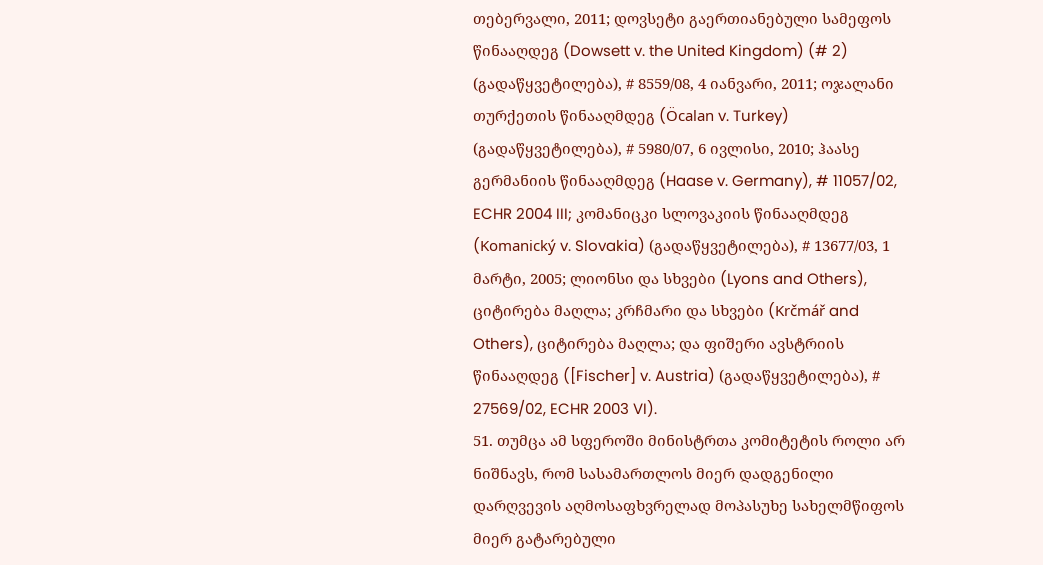თებერვალი, 2011; დოვსეტი გაერთიანებული სამეფოს წინააღდეგ (Dowsett v. the United Kingdom) (# 2) (გადაწყვეტილება), # 8559/08, 4 იანვარი, 2011; ოჯალანი თურქეთის წინააღმდეგ (Öcalan v. Turkey) (გადაწყვეტილება), # 5980/07, 6 ივლისი, 2010; ჰაასე გერმანიის წინააღმდეგ (Haase v. Germany), # 11057/02, ECHR 2004 III; კომანიცკი სლოვაკიის წინააღმდეგ (Komanický v. Slovakia) (გადაწყვეტილება), # 13677/03, 1 მარტი, 2005; ლიონსი და სხვები (Lyons and Others), ციტირება მაღლა; კრჩმარი და სხვები (Krčmář and Others), ციტირება მაღლა; და ფიშერი ავსტრიის წინააღდეგ ([Fischer] v. Austria) (გადაწყვეტილება), # 27569/02, ECHR 2003 VI).
51. თუმცა ამ სფეროში მინისტრთა კომიტეტის როლი არ ნიშნავს, რომ სასამართლოს მიერ დადგენილი დარღვევის აღმოსაფხვრელად მოპასუხე სახელმწიფოს მიერ გატარებული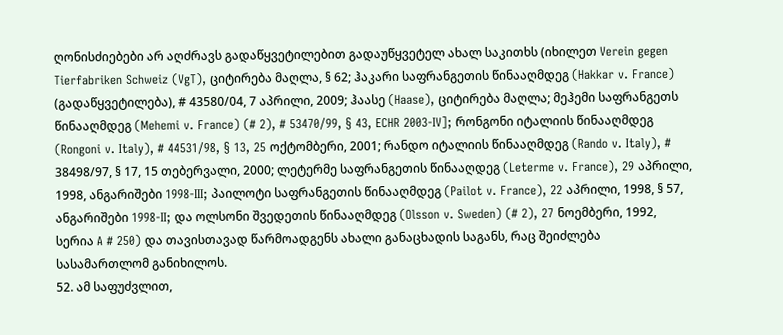ღონისძიებები არ აღძრავს გადაწყვეტილებით გადაუწყვეტელ ახალ საკითხს (იხილეთ Verein gegen Tierfabriken Schweiz (VgT), ციტირება მაღლა, § 62; ჰაკარი საფრანგეთის წინააღმდეგ (Hakkar v. France) (გადაწყვეტილება), # 43580/04, 7 აპრილი, 2009; ჰაასე (Haase), ციტირება მაღლა; მეჰემი საფრანგეთს წინააღმდეგ (Mehemi v. France) (# 2), # 53470/99, § 43, ECHR 2003‑IV]; რონგონი იტალიის წინააღმდეგ (Rongoni v. Italy), # 44531/98, § 13, 25 ოქტომბერი, 2001; რანდო იტალიის წინააღმდეგ (Rando v. Italy), # 38498/97, § 17, 15 თებერვალი, 2000; ლეტერმე საფრანგეთის წინააღდეგ (Leterme v. France), 29 აპრილი, 1998, ანგარიშები 1998-III; პაილოტი საფრანგეთის წინააღმდეგ (Pailot v. France), 22 აპრილი, 1998, § 57, ანგარიშები 1998-II; და ოლსონი შვედეთის წინააღმდეგ (Olsson v. Sweden) (# 2), 27 ნოემბერი, 1992, სერია A # 250) და თავისთავად წარმოადგენს ახალი განაცხადის საგანს, რაც შეიძლება სასამართლომ განიხილოს.
52. ამ საფუძვლით,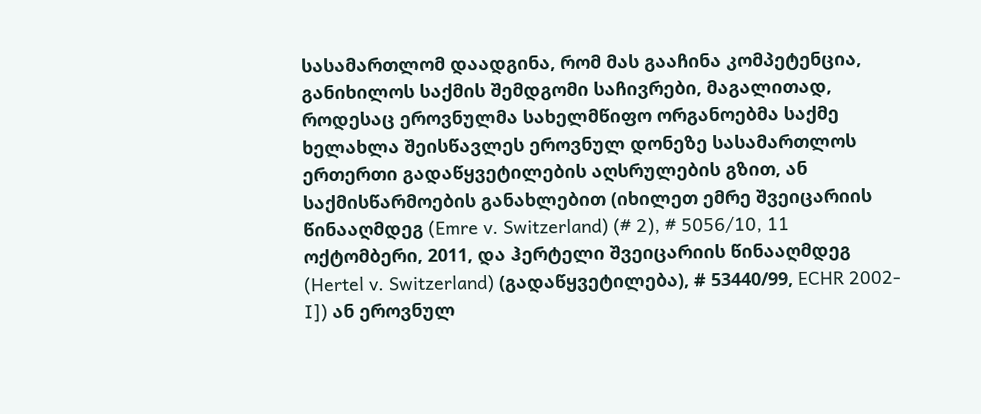სასამართლომ დაადგინა, რომ მას გააჩინა კომპეტენცია, განიხილოს საქმის შემდგომი საჩივრები, მაგალითად, როდესაც ეროვნულმა სახელმწიფო ორგანოებმა საქმე ხელახლა შეისწავლეს ეროვნულ დონეზე სასამართლოს ერთერთი გადაწყვეტილების აღსრულების გზით, ან საქმისწარმოების განახლებით (იხილეთ ემრე შვეიცარიის წინააღმდეგ (Emre v. Switzerland) (# 2), # 5056/10, 11 ოქტომბერი, 2011, და ჰერტელი შვეიცარიის წინააღმდეგ (Hertel v. Switzerland) (გადაწყვეტილება), # 53440/99, ECHR 2002-I]) ან ეროვნულ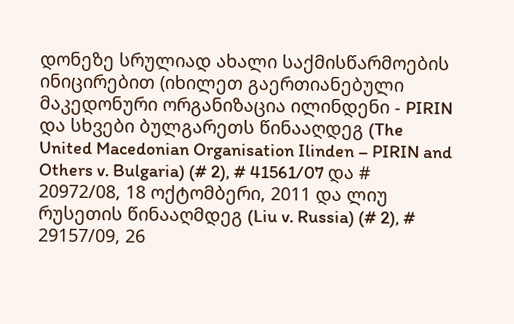დონეზე სრულიად ახალი საქმისწარმოების ინიცირებით (იხილეთ გაერთიანებული მაკედონური ორგანიზაცია ილინდენი - PIRIN და სხვები ბულგარეთს წინააღდეგ (The United Macedonian Organisation Ilinden – PIRIN and Others v. Bulgaria) (# 2), # 41561/07 და # 20972/08, 18 ოქტომბერი, 2011 და ლიუ რუსეთის წინააღმდეგ (Liu v. Russia) (# 2), # 29157/09, 26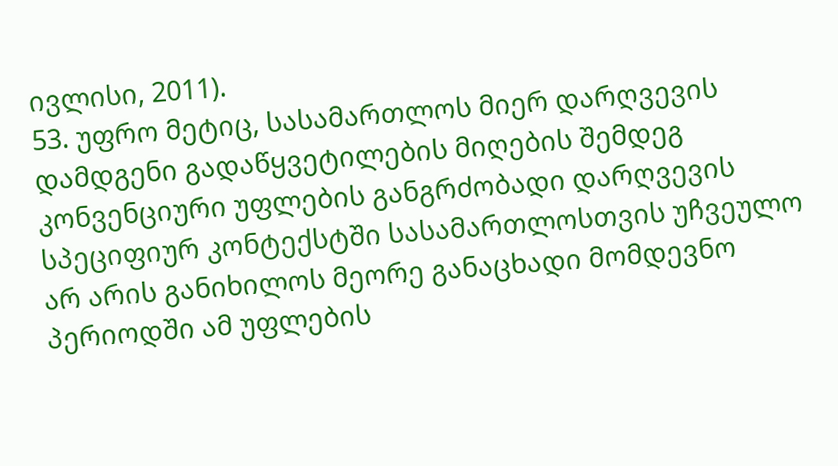ივლისი, 2011).
53. უფრო მეტიც, სასამართლოს მიერ დარღვევის დამდგენი გადაწყვეტილების მიღების შემდეგ კონვენციური უფლების განგრძობადი დარღვევის სპეციფიურ კონტექსტში სასამართლოსთვის უჩვეულო არ არის განიხილოს მეორე განაცხადი მომდევნო პერიოდში ამ უფლების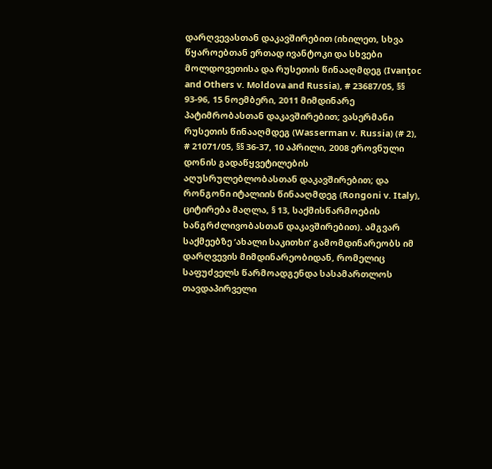დარღვევასთან დაკავშირებით (იხილეთ, სხვა წყაროებთან ერთად ივანტოკი და სხვები მოლდოვეთისა და რუსეთის წინააღმდეგ (Ivanţoc and Others v. Moldova and Russia), # 23687/05, §§ 93-96, 15 ნოემბერი, 2011 მიმდინარე პატიმრობასთან დაკავშირებით; ვასერმანი რუსეთის წინააღმდეგ (Wasserman v. Russia) (# 2), # 21071/05, §§ 36-37, 10 აპრილი, 2008 ეროვნული დონის გადაწყვეტილების აღუსრულებლობასთან დაკავშირებით; და რონგონი იტალიის წინააღმდეგ (Rongoni v. Italy), ციტირება მაღლა, § 13, საქმისწარმოების ხანგრძლივობასთან დაკავშირებით). ამგვარ საქმეებზე ‘ახალი საკითხი’ გამომდინარეობს იმ დარღვევის მიმდინარეობიდან, რომელიც საფუძველს წარმოადგენდა სასამართლოს თავდაპირველი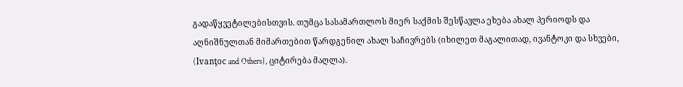გადაწყვეტილებისთვის. თუმცა სასამართლოს მიერ საქმის შესწავლა ეხება ახალ პერიოდს და აღნიშნულთან მიმართებით წარდგენილ ახალ საჩივრებს (იხილეთ მაგალითად, ივანტოკი და სხვები, (Ivanţoc and Others), ციტირება მაღლა).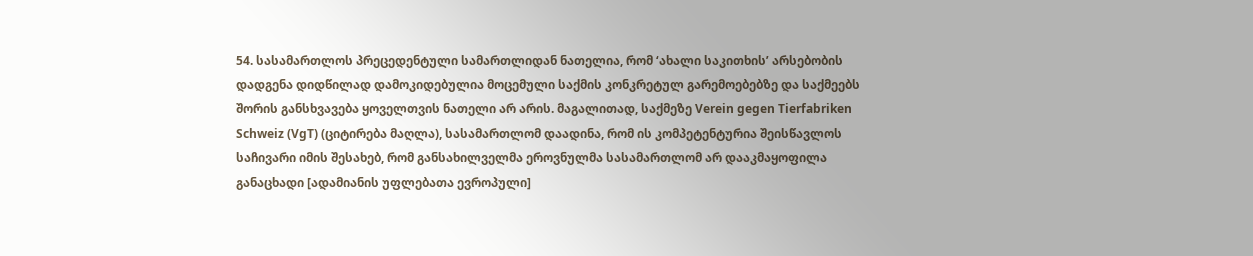54. სასამართლოს პრეცედენტული სამართლიდან ნათელია, რომ ‘ახალი საკითხის’ არსებობის დადგენა დიდწილად დამოკიდებულია მოცემული საქმის კონკრეტულ გარემოებებზე და საქმეებს შორის განსხვავება ყოველთვის ნათელი არ არის. მაგალითად, საქმეზე Verein gegen Tierfabriken Schweiz (VgT) (ციტირება მაღლა), სასამართლომ დაადინა, რომ ის კომპეტენტურია შეისწავლოს საჩივარი იმის შესახებ, რომ განსახილველმა ეროვნულმა სასამართლომ არ დააკმაყოფილა განაცხადი [ადამიანის უფლებათა ევროპული]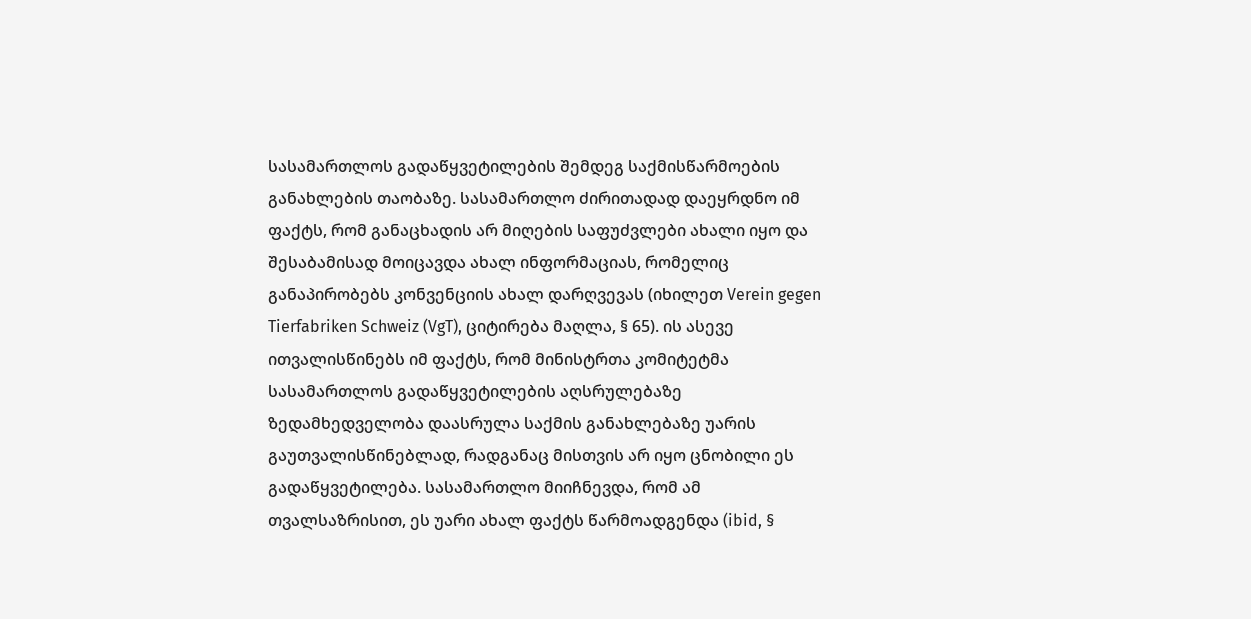სასამართლოს გადაწყვეტილების შემდეგ საქმისწარმოების განახლების თაობაზე. სასამართლო ძირითადად დაეყრდნო იმ ფაქტს, რომ განაცხადის არ მიღების საფუძვლები ახალი იყო და შესაბამისად მოიცავდა ახალ ინფორმაციას, რომელიც განაპირობებს კონვენციის ახალ დარღვევას (იხილეთ Verein gegen Tierfabriken Schweiz (VgT), ციტირება მაღლა, § 65). ის ასევე ითვალისწინებს იმ ფაქტს, რომ მინისტრთა კომიტეტმა სასამართლოს გადაწყვეტილების აღსრულებაზე ზედამხედველობა დაასრულა საქმის განახლებაზე უარის გაუთვალისწინებლად, რადგანაც მისთვის არ იყო ცნობილი ეს გადაწყვეტილება. სასამართლო მიიჩნევდა, რომ ამ თვალსაზრისით, ეს უარი ახალ ფაქტს წარმოადგენდა (ibid, §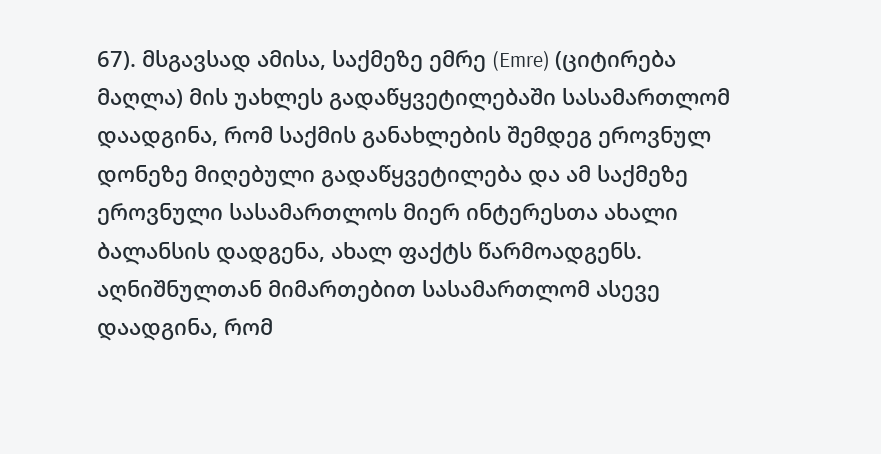67). მსგავსად ამისა, საქმეზე ემრე (Emre) (ციტირება მაღლა) მის უახლეს გადაწყვეტილებაში სასამართლომ დაადგინა, რომ საქმის განახლების შემდეგ ეროვნულ დონეზე მიღებული გადაწყვეტილება და ამ საქმეზე ეროვნული სასამართლოს მიერ ინტერესთა ახალი ბალანსის დადგენა, ახალ ფაქტს წარმოადგენს. აღნიშნულთან მიმართებით სასამართლომ ასევე დაადგინა, რომ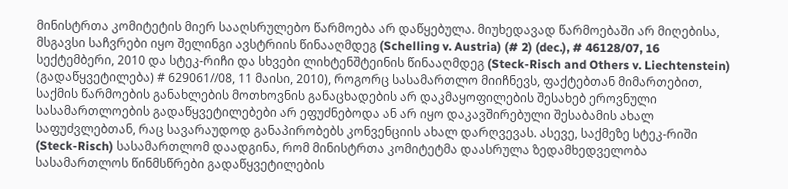მინისტრთა კომიტეტის მიერ სააღსრულებო წარმოება არ დაწყებულა. მიუხედავად წარმოებაში არ მიღებისა, მსგავსი საჩვრები იყო შელინგი ავსტრიის წინააღმდეგ (Schelling v. Austria) (# 2) (dec.), # 46128/07, 16 სექტემბერი, 2010 და სტეკ-რიჩი და სხვები ლიხტენშტეინის წინააღმდეგ (Steck-Risch and Others v. Liechtenstein) (გადაწყვეტილება) # 629061//08, 11 მაისი, 2010), როგორც სასამართლო მიიჩნევს, ფაქტებთან მიმართებით, საქმის წარმოების განახლების მოთხოვნის განაცხადების არ დაკმაყოფილების შესახებ ეროვნული სასამართლოების გადაწყვეტილებები არ ეფუძნებოდა ან არ იყო დაკავშირებული შესაბამის ახალ საფუძვლებთან, რაც სავარაუდოდ განაპირობებს კონვენციის ახალ დარღვევას. ასევე, საქმეზე სტეკ-რიში (Steck-Risch) სასამართლომ დაადგინა, რომ მინისტრთა კომიტეტმა დაასრულა ზედამხედველობა სასამართლოს წინმსწრები გადაწყვეტილების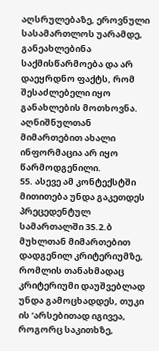აღსრულებაზე, ეროვნული სასამართლოს უარამდე, განეახლებინა საქმისწარმოება და არ დაეყრდნო ფაქტს, რომ შესაძლებელი იყო განახლების მოთხოვნა. აღნიშნულთან მიმართებით ახალი ინფორმაცია არ იყო წარმოდგენილი.
55. ასევე ამ კონტექსტში მითითება უნდა გაკეთდეს პრეცედენტულ სამართალში 35.2.ბ მუხლთან მიმართებით დადგენილ კრიტერიუმზე, რომლის თანახმადაც კრიტერიუმი დაუშვებლად უნდა გამოცხადდეს, თუკი ის ‘არსებითად იგივეა, როგორც საკითხზე,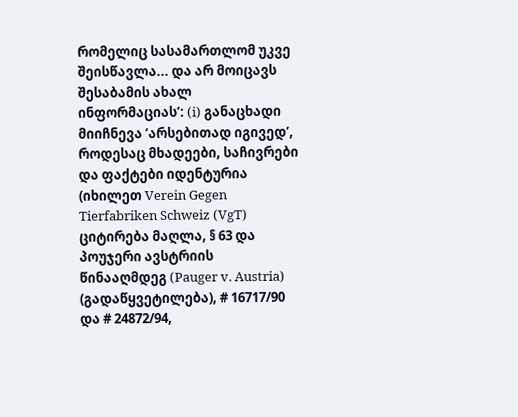რომელიც სასამართლომ უკვე შეისწავლა... და არ მოიცავს შესაბამის ახალ ინფორმაციას’: (i) განაცხადი მიიჩნევა ‘არსებითად იგივედ’, როდესაც მხადეები, საჩივრები და ფაქტები იდენტურია (იხილეთ Verein Gegen Tierfabriken Schweiz (VgT) ციტირება მაღლა, § 63 და პოუჯერი ავსტრიის წინააღმდეგ (Pauger v. Austria) (გადაწყვეტილება), # 16717/90 და # 24872/94,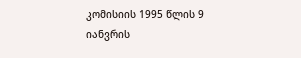კომისიის 1995 წლის 9 იანვრის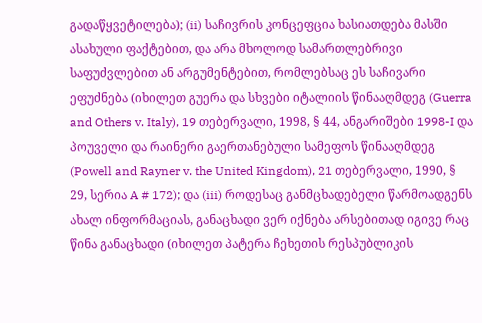გადაწყვეტილება); (ii) საჩივრის კონცეფცია ხასიათდება მასში ასახული ფაქტებით, და არა მხოლოდ სამართლებრივი საფუძვლებით ან არგუმენტებით, რომლებსაც ეს საჩივარი ეფუძნება (იხილეთ გუერა და სხვები იტალიის წინააღმდეგ (Guerra and Others v. Italy), 19 თებერვალი, 1998, § 44, ანგარიშები 1998-I და პოუველი და რაინერი გაერთანებული სამეფოს წინააღმდეგ (Powell and Rayner v. the United Kingdom), 21 თებერვალი, 1990, § 29, სერია A # 172); და (iii) როდესაც განმცხადებელი წარმოადგენს ახალ ინფორმაციას, განაცხადი ვერ იქნება არსებითად იგივე რაც წინა განაცხადი (იხილეთ პატერა ჩეხეთის რესპუბლიკის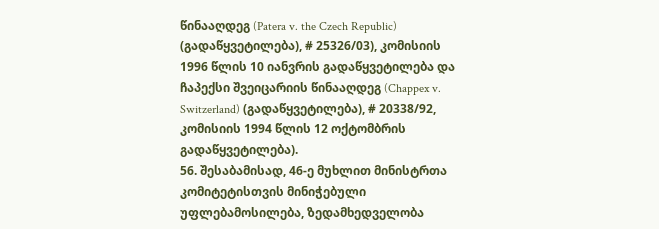წინააღდეგ (Patera v. the Czech Republic) (გადაწყვეტილება), # 25326/03), კომისიის 1996 წლის 10 იანვრის გადაწყვეტილება და ჩაპექსი შვეიცარიის წინააღდეგ (Chappex v. Switzerland) (გადაწყვეტილება), # 20338/92, კომისიის 1994 წლის 12 ოქტომბრის გადაწყვეტილება).
56. შესაბამისად, 46-ე მუხლით მინისტრთა კომიტეტისთვის მინიჭებული უფლებამოსილება, ზედამხედველობა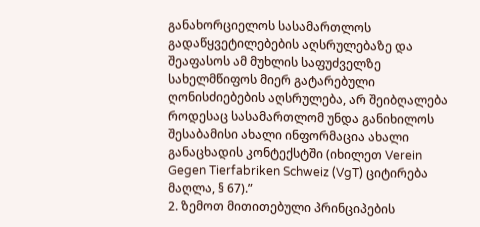განახორციელოს სასამართლოს გადაწყვეტილებების აღსრულებაზე და შეაფასოს ამ მუხლის საფუძველზე სახელმწიფოს მიერ გატარებული ღონისძიებების აღსრულება, არ შეიბღალება როდესაც სასამართლომ უნდა განიხილოს შესაბამისი ახალი ინფორმაცია ახალი განაცხადის კონტექსტში (იხილეთ Verein Gegen Tierfabriken Schweiz (VgT) ციტირება მაღლა, § 67).”
2. ზემოთ მითითებული პრინციპების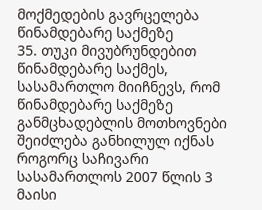მოქმედების გავრცელება წინამდებარე საქმეზე
35. თუკი მივუბრუნდებით წინამდებარე საქმეს, სასამართლო მიიჩნევს, რომ წინამდებარე საქმეზე განმცხადებლის მოთხოვნები შეიძლება განხილულ იქნას როგორც საჩივარი სასამართლოს 2007 წლის 3 მაისი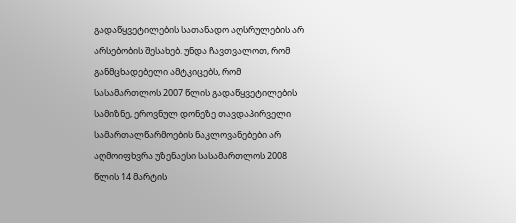გადაწყვეტილების სათანადო აღსრულების არ არსებობის შესახებ. უნდა ჩავთვალოთ, რომ განმცხადებელი ამტკიცებს, რომ სასამართლოს 2007 წლის გადაწყვეტილების სამიზნე, ეროვნულ დონეზე თავდაპირველი სამართალწარმოების ნაკლოვანებები არ აღმოიფხვრა უზენაესი სასამართლოს 2008 წლის 14 მარტის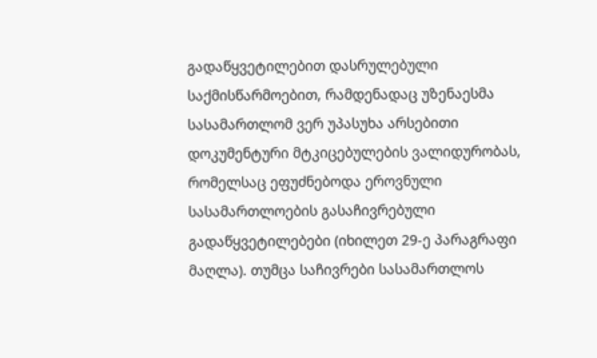გადაწყვეტილებით დასრულებული საქმისწარმოებით, რამდენადაც უზენაესმა სასამართლომ ვერ უპასუხა არსებითი დოკუმენტური მტკიცებულების ვალიდურობას, რომელსაც ეფუძნებოდა ეროვნული სასამართლოების გასაჩივრებული გადაწყვეტილებები (იხილეთ 29-ე პარაგრაფი მაღლა). თუმცა საჩივრები სასამართლოს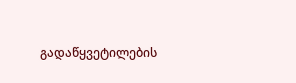გადაწყვეტილების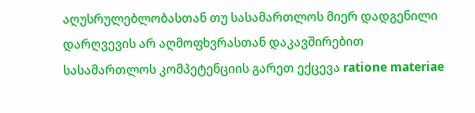აღუსრულებლობასთან თუ სასამართლოს მიერ დადგენილი დარღვევის არ აღმოფხვრასთან დაკავშირებით სასამართლოს კომპეტენციის გარეთ ექცევა ratione materiae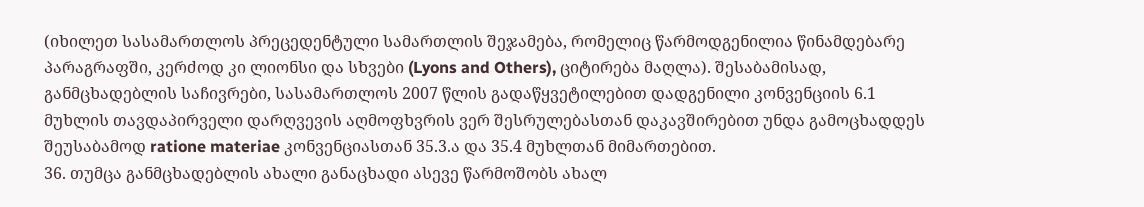(იხილეთ სასამართლოს პრეცედენტული სამართლის შეჯამება, რომელიც წარმოდგენილია წინამდებარე პარაგრაფში, კერძოდ კი ლიონსი და სხვები (Lyons and Others), ციტირება მაღლა). შესაბამისად, განმცხადებლის საჩივრები, სასამართლოს 2007 წლის გადაწყვეტილებით დადგენილი კონვენციის 6.1 მუხლის თავდაპირველი დარღვევის აღმოფხვრის ვერ შესრულებასთან დაკავშირებით უნდა გამოცხადდეს შეუსაბამოდ ratione materiae კონვენციასთან 35.3.ა და 35.4 მუხლთან მიმართებით.
36. თუმცა განმცხადებლის ახალი განაცხადი ასევე წარმოშობს ახალ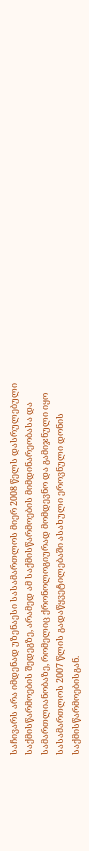საჩივარს არა იმდენად უზენაესი სასამართლოს მიერ 2008 წელს დასრულებული საქმისწარმოების შედეგზე, არამედ ამ საქმისწარმოების მიმდინარეობასა და სამართლიანობაზე, რომელიც ქრონოლოგიურად მომდევნო და გამიჯნული იყო სასამართლოს 2007 წლის გადაწყვეტილებაში ასახული ეროვნული დონის საქმისწარმოებისგან.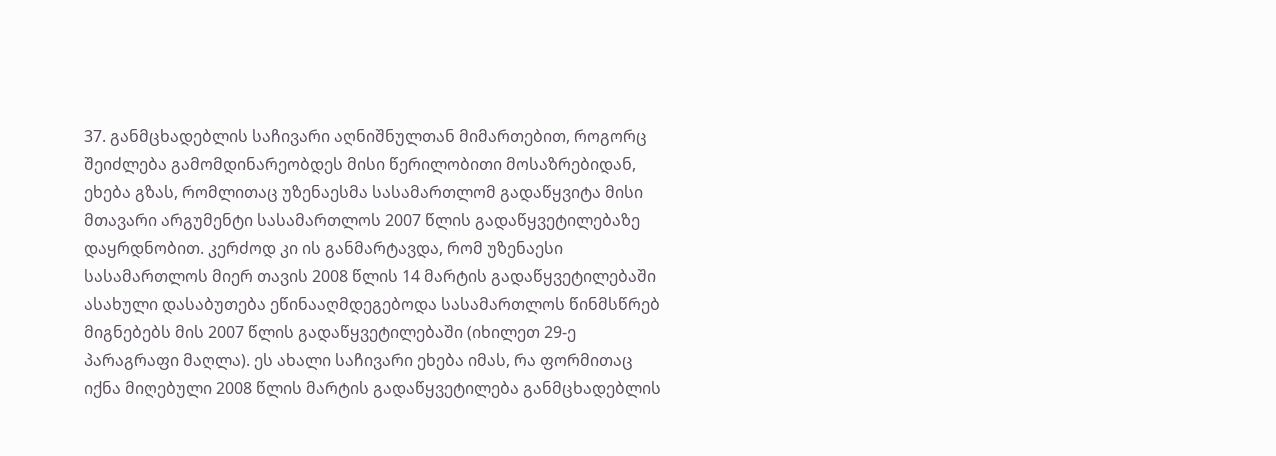37. განმცხადებლის საჩივარი აღნიშნულთან მიმართებით, როგორც შეიძლება გამომდინარეობდეს მისი წერილობითი მოსაზრებიდან, ეხება გზას, რომლითაც უზენაესმა სასამართლომ გადაწყვიტა მისი მთავარი არგუმენტი სასამართლოს 2007 წლის გადაწყვეტილებაზე დაყრდნობით. კერძოდ კი ის განმარტავდა, რომ უზენაესი სასამართლოს მიერ თავის 2008 წლის 14 მარტის გადაწყვეტილებაში ასახული დასაბუთება ეწინააღმდეგებოდა სასამართლოს წინმსწრებ მიგნებებს მის 2007 წლის გადაწყვეტილებაში (იხილეთ 29-ე პარაგრაფი მაღლა). ეს ახალი საჩივარი ეხება იმას, რა ფორმითაც იქნა მიღებული 2008 წლის მარტის გადაწყვეტილება განმცხადებლის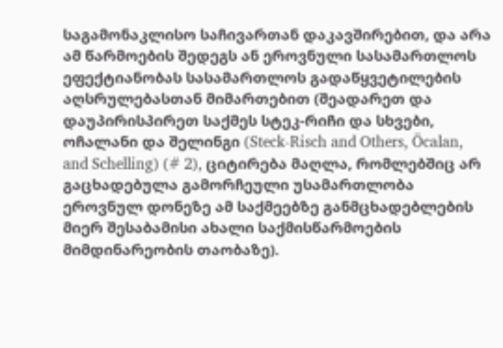საგამონაკლისო საჩივართან დაკავშირებით, და არა ამ წარმოების შედეგს ან ეროვნული სასამართლოს ეფექტიანობას სასამართლოს გადაწყვეტილების აღსრულებასთან მიმართებით (შეადარეთ და დაუპირისპირეთ საქმეს სტეკ-რიჩი და სხვები, ოჩალანი და შელინგი (Steck-Risch and Others, Öcalan, and Schelling) (# 2), ციტირება მაღლა, რომლებშიც არ გაცხადებულა გამორჩეული უსამართლობა ეროვნულ დონეზე ამ საქმეებზე განმცხადებლების მიერ შესაბამისი ახალი საქმისწარმოების მიმდინარეობის თაობაზე).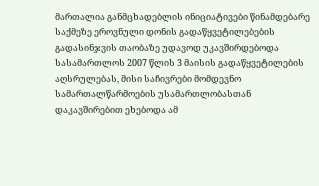მართალია განმცხადებლის ინიციატივები წინამდებარე საქმეზე ეროვნული დონის გადაწყვეტილებების გადასინჯვის თაობაზე უდავოდ უკავშირდებოდა სასამართლოს 2007 წლის 3 მაისის გადაწყვეტილების აღსრულებას, მისი საჩივრები მომდევნო სამართალწარმოების უსამართლობასთან დაკავშირებით ეხებოდა ამ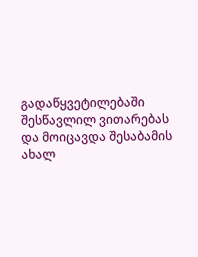გადაწყვეტილებაში შესწავლილ ვითარებას და მოიცავდა შესაბამის ახალ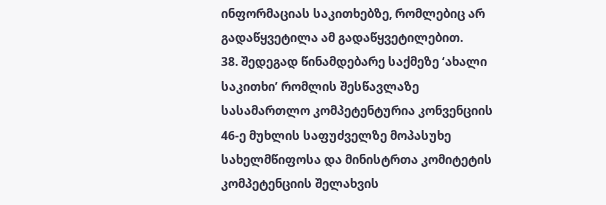ინფორმაციას საკითხებზე, რომლებიც არ გადაწყვეტილა ამ გადაწყვეტილებით.
38. შედეგად წინამდებარე საქმეზე ‘ახალი საკითხი’ რომლის შესწავლაზე სასამართლო კომპეტენტურია კონვენციის 46-ე მუხლის საფუძველზე მოპასუხე სახელმწიფოსა და მინისტრთა კომიტეტის კომპეტენციის შელახვის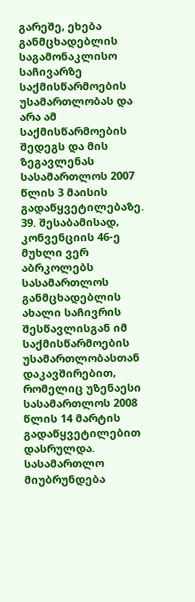გარეშე, ეხება განმცხადებლის საგამონაკლისო საჩივარზე საქმისწარმოების უსამართლობას და არა ამ საქმისწარმოების შედეგს და მის ზეგავლენას სასამართლოს 2007 წლის 3 მაისის გადაწყვეტილებაზე.
39. შესაბამისად, კონვენციის 46-ე მუხლი ვერ აბრკოლებს სასამართლოს განმცხადებლის ახალი საჩივრის შესწავლისგან იმ საქმისწარმოების უსამართლობასთან დაკავშირებით, რომელიც უზენაესი სასამართლოს 2008 წლის 14 მარტის გადაწყვეტილებით დასრულდა. სასამართლო მიუბრუნდება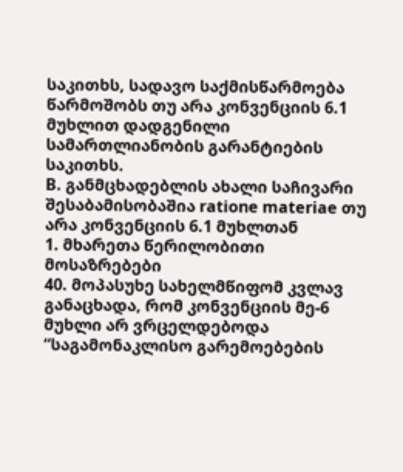საკითხს, სადავო საქმისწარმოება წარმოშობს თუ არა კონვენციის 6.1 მუხლით დადგენილი სამართლიანობის გარანტიების საკითხს.
B. განმცხადებლის ახალი საჩივარი შესაბამისობაშია ratione materiae თუ არა კონვენციის 6.1 მუხლთან
1. მხარეთა წერილობითი მოსაზრებები
40. მოპასუხე სახელმწიფომ კვლავ განაცხადა, რომ კონვენციის მე-6 მუხლი არ ვრცელდებოდა “საგამონაკლისო გარემოებების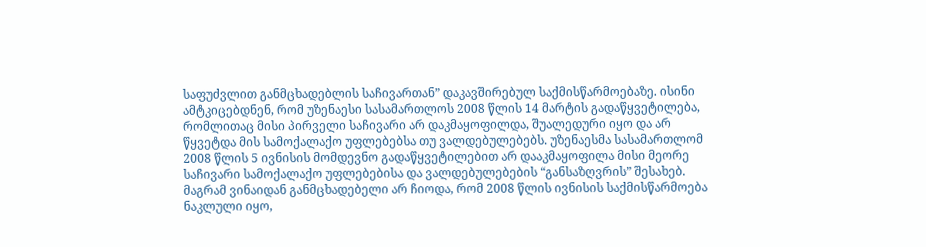საფუძვლით განმცხადებლის საჩივართან” დაკავშირებულ საქმისწარმოებაზე. ისინი ამტკიცებდნენ, რომ უზენაესი სასამართლოს 2008 წლის 14 მარტის გადაწყვეტილება, რომლითაც მისი პირველი საჩივარი არ დაკმაყოფილდა, შუალედური იყო და არ წყვეტდა მის სამოქალაქო უფლებებსა თუ ვალდებულებებს. უზენაესმა სასამართლომ 2008 წლის 5 ივნისის მომდევნო გადაწყვეტილებით არ დააკმაყოფილა მისი მეორე საჩივარი სამოქალაქო უფლებებისა და ვალდებულებების “განსაზღვრის” შესახებ. მაგრამ ვინაიდან განმცხადებელი არ ჩიოდა, რომ 2008 წლის ივნისის საქმისწარმოება ნაკლული იყო,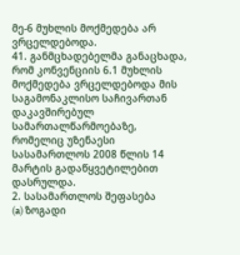მე-6 მუხლის მოქმედება არ ვრცელდებოდა.
41. განმცხადებელმა განაცხადა, რომ კონვენციის 6.1 მუხლის მოქმედება ვრცელდებოდა მის საგამონაკლისო საჩივართან დაკავშირებულ სამართალწარმოებაზე, რომელიც უზენაესი სასამართლოს 2008 წლის 14 მარტის გადაწყვეტილებით დასრულდა.
2. სასამართლოს შეფასება
(a) ზოგადი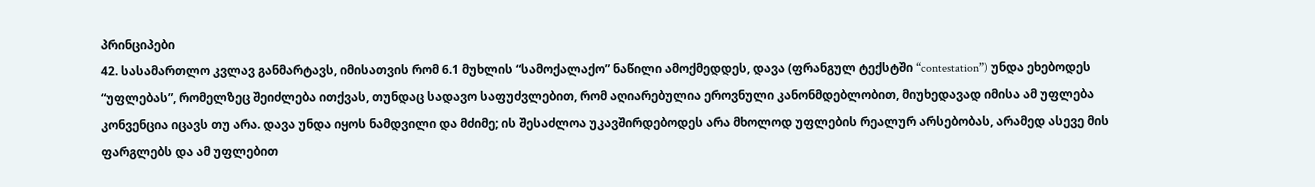პრინციპები
42. სასამართლო კვლავ განმარტავს, იმისათვის რომ 6.1 მუხლის “სამოქალაქო” ნაწილი ამოქმედდეს, დავა (ფრანგულ ტექსტში “contestation”) უნდა ეხებოდეს “უფლებას”, რომელზეც შეიძლება ითქვას, თუნდაც სადავო საფუძვლებით, რომ აღიარებულია ეროვნული კანონმდებლობით, მიუხედავად იმისა ამ უფლება კონვენცია იცავს თუ არა. დავა უნდა იყოს ნამდვილი და მძიმე; ის შესაძლოა უკავშირდებოდეს არა მხოლოდ უფლების რეალურ არსებობას, არამედ ასევე მის ფარგლებს და ამ უფლებით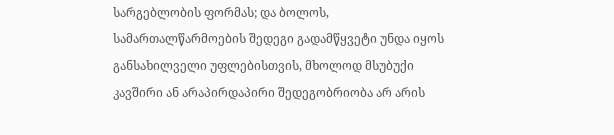სარგებლობის ფორმას; და ბოლოს, სამართალწარმოების შედეგი გადამწყვეტი უნდა იყოს განსახილველი უფლებისთვის, მხოლოდ მსუბუქი კავშირი ან არაპირდაპირი შედეგობრიობა არ არის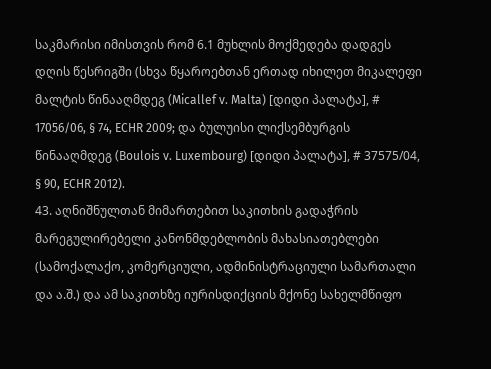საკმარისი იმისთვის რომ 6.1 მუხლის მოქმედება დადგეს დღის წესრიგში (სხვა წყაროებთან ერთად იხილეთ მიკალეფი მალტის წინააღმდეგ (Micallef v. Malta) [დიდი პალატა], # 17056/06, § 74, ECHR 2009; და ბულუისი ლიქსემბურგის წინააღმდეგ (Boulois v. Luxembourg) [დიდი პალატა], # 37575/04, § 90, ECHR 2012).
43. აღნიშნულთან მიმართებით საკითხის გადაჭრის მარეგულირებელი კანონმდებლობის მახასიათებლები (სამოქალაქო, კომერციული, ადმინისტრაციული სამართალი და ა.შ.) და ამ საკითხზე იურისდიქციის მქონე სახელმწიფო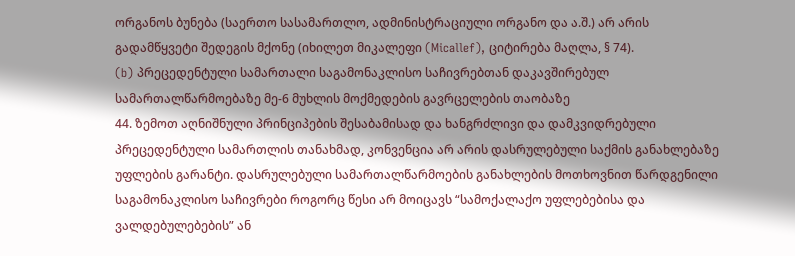ორგანოს ბუნება (საერთო სასამართლო, ადმინისტრაციული ორგანო და ა.შ.) არ არის გადამწყვეტი შედეგის მქონე (იხილეთ მიკალეფი (Micallef), ციტირება მაღლა, § 74).
(b) პრეცედენტული სამართალი საგამონაკლისო საჩივრებთან დაკავშირებულ სამართალწარმოებაზე მე-6 მუხლის მოქმედების გავრცელების თაობაზე
44. ზემოთ აღნიშნული პრინციპების შესაბამისად და ხანგრძლივი და დამკვიდრებული პრეცედენტული სამართლის თანახმად, კონვენცია არ არის დასრულებული საქმის განახლებაზე უფლების გარანტი. დასრულებული სამართალწარმოების განახლების მოთხოვნით წარდგენილი საგამონაკლისო საჩივრები როგორც წესი არ მოიცავს “სამოქალაქო უფლებებისა და ვალდებულებების” ან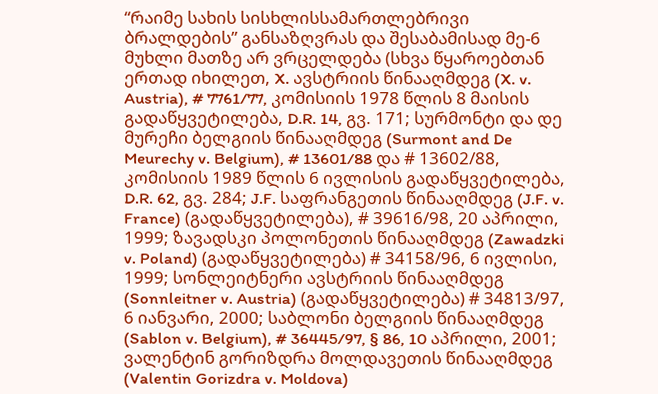“რაიმე სახის სისხლისსამართლებრივი ბრალდების” განსაზღვრას და შესაბამისად მე-6 მუხლი მათზე არ ვრცელდება (სხვა წყაროებთან ერთად იხილეთ, X. ავსტრიის წინააღმდეგ (X. v. Austria), # 7761/77, კომისიის 1978 წლის 8 მაისის გადაწყვეტილება, D.R. 14, გვ. 171; სურმონტი და დე მურეჩი ბელგიის წინააღმდეგ (Surmont and De Meurechy v. Belgium), # 13601/88 და # 13602/88, კომისიის 1989 წლის 6 ივლისის გადაწყვეტილება, D.R. 62, გვ. 284; J.F. საფრანგეთის წინააღმდეგ (J.F. v. France) (გადაწყვეტილება), # 39616/98, 20 აპრილი, 1999; ზავადსკი პოლონეთის წინააღმდეგ (Zawadzki v. Poland) (გადაწყვეტილება) # 34158/96, 6 ივლისი, 1999; სონლეიტნერი ავსტრიის წინააღმდეგ (Sonnleitner v. Austria) (გადაწყვეტილება) # 34813/97, 6 იანვარი, 2000; საბლონი ბელგიის წინააღმდეგ (Sablon v. Belgium), # 36445/97, § 86, 10 აპრილი, 2001; ვალენტინ გორიზდრა მოლდავეთის წინააღმდეგ (Valentin Gorizdra v. Moldova)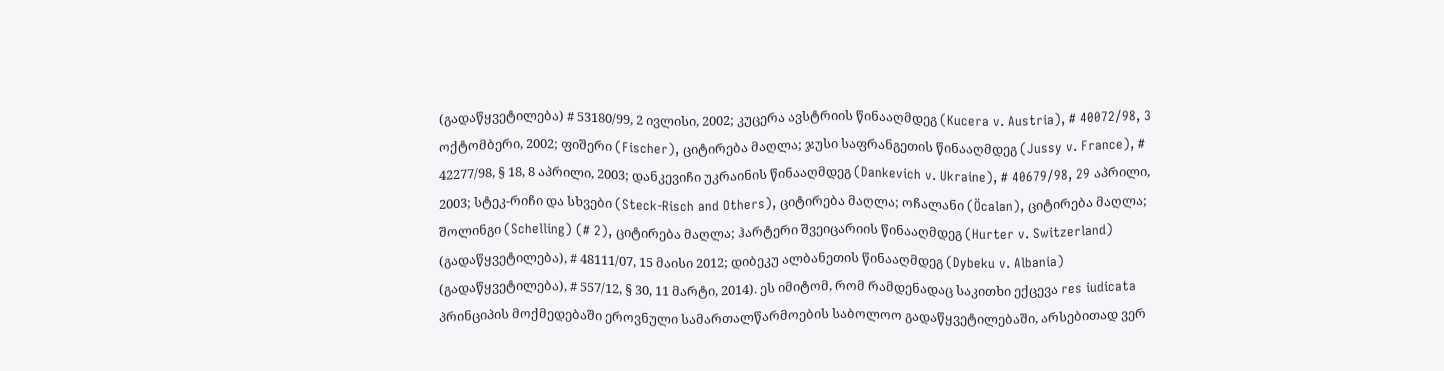(გადაწყვეტილება) # 53180/99, 2 ივლისი, 2002; კუცერა ავსტრიის წინააღმდეგ (Kucera v. Austria), # 40072/98, 3 ოქტომბერი, 2002; ფიშერი (Fischer), ციტირება მაღლა; ჯუსი საფრანგეთის წინააღმდეგ (Jussy v. France), # 42277/98, § 18, 8 აპრილი, 2003; დანკევიჩი უკრაინის წინააღმდეგ (Dankevich v. Ukraine), # 40679/98, 29 აპრილი, 2003; სტეკ-რიჩი და სხვები (Steck-Risch and Others), ციტირება მაღლა; ოჩალანი (Öcalan), ციტირება მაღლა; შოლინგი (Schelling) (# 2), ციტირება მაღლა; ჰარტერი შვეიცარიის წინააღმდეგ (Hurter v. Switzerland) (გადაწყვეტილება), # 48111/07, 15 მაისი 2012; დიბეკუ ალბანეთის წინააღმდეგ (Dybeku v. Albania) (გადაწყვეტილება), # 557/12, § 30, 11 მარტი, 2014). ეს იმიტომ, რომ რამდენადაც საკითხი ექცევა res iudicata პრინციპის მოქმედებაში ეროვნული სამართალწარმოების საბოლოო გადაწყვეტილებაში, არსებითად ვერ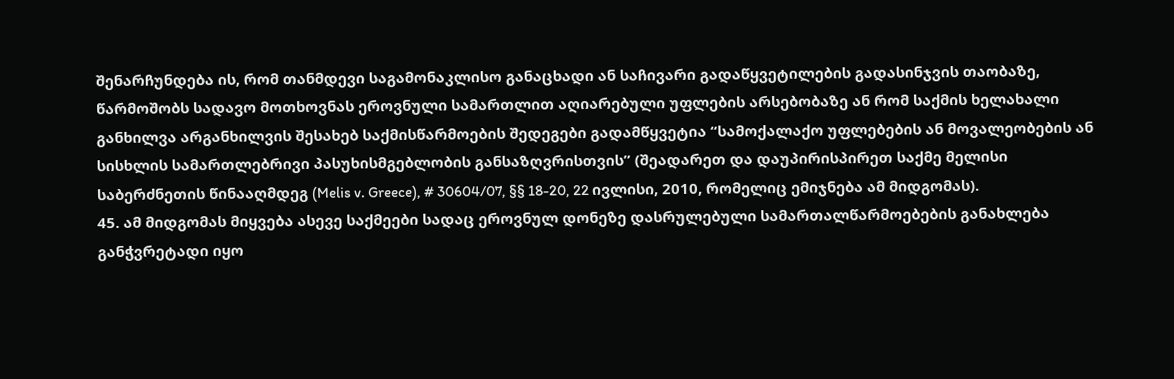შენარჩუნდება ის, რომ თანმდევი საგამონაკლისო განაცხადი ან საჩივარი გადაწყვეტილების გადასინჯვის თაობაზე, წარმოშობს სადავო მოთხოვნას ეროვნული სამართლით აღიარებული უფლების არსებობაზე ან რომ საქმის ხელახალი განხილვა არგანხილვის შესახებ საქმისწარმოების შედეგები გადამწყვეტია “სამოქალაქო უფლებების ან მოვალეობების ან სისხლის სამართლებრივი პასუხისმგებლობის განსაზღვრისთვის” (შეადარეთ და დაუპირისპირეთ საქმე მელისი საბერძნეთის წინააღმდეგ (Melis v. Greece), # 30604/07, §§ 18-20, 22 ივლისი, 2010, რომელიც ემიჯნება ამ მიდგომას).
45. ამ მიდგომას მიყვება ასევე საქმეები სადაც ეროვნულ დონეზე დასრულებული სამართალწარმოებების განახლება განჭვრეტადი იყო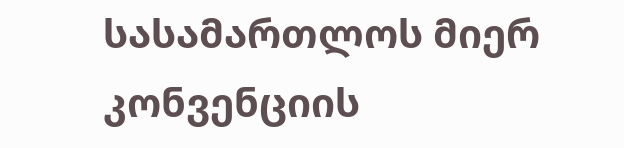სასამართლოს მიერ კონვენციის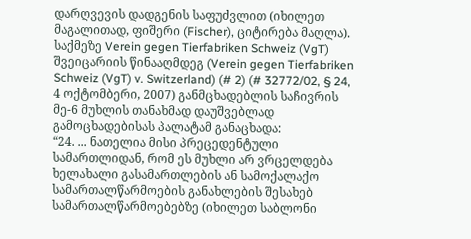დარღვევის დადგენის საფუძვლით (იხილეთ მაგალითად, ფიშერი (Fischer), ციტირება მაღლა). საქმეზე Verein gegen Tierfabriken Schweiz (VgT) შვეიცარიის წინააღმდეგ (Verein gegen Tierfabriken Schweiz (VgT) v. Switzerland) (# 2) (# 32772/02, § 24, 4 ოქტომბერი, 2007) განმცხადებლის საჩივრის მე-6 მუხლის თანახმად დაუშვებლად გამოცხადებისას პალატამ განაცხადა:
“24. ... ნათელია მისი პრეცედენტული სამართლიდან, რომ ეს მუხლი არ ვრცელდება ხელახალი გასამართლების ან სამოქალაქო სამართალწარმოების განახლების შესახებ სამართალწარმოებებზე (იხილეთ საბლონი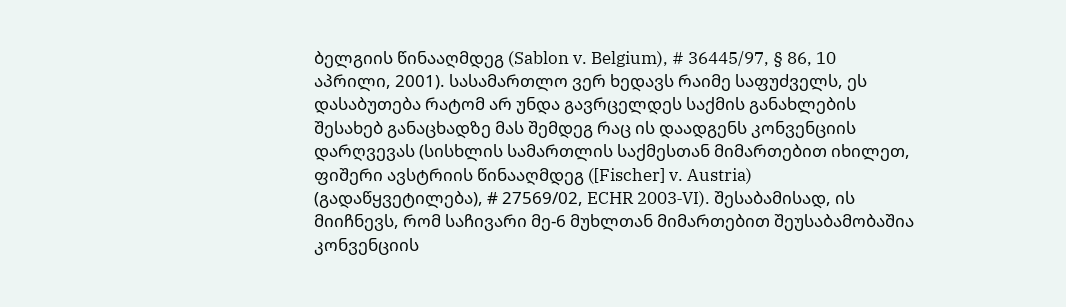ბელგიის წინააღმდეგ (Sablon v. Belgium), # 36445/97, § 86, 10 აპრილი, 2001). სასამართლო ვერ ხედავს რაიმე საფუძველს, ეს დასაბუთება რატომ არ უნდა გავრცელდეს საქმის განახლების შესახებ განაცხადზე მას შემდეგ რაც ის დაადგენს კონვენციის დარღვევას (სისხლის სამართლის საქმესთან მიმართებით იხილეთ, ფიშერი ავსტრიის წინააღმდეგ ([Fischer] v. Austria) (გადაწყვეტილება), # 27569/02, ECHR 2003‑VI). შესაბამისად, ის მიიჩნევს, რომ საჩივარი მე-6 მუხლთან მიმართებით შეუსაბამობაშია კონვენციის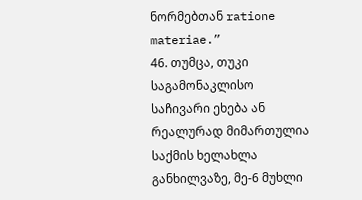ნორმებთან ratione materiae.”
46. თუმცა, თუკი საგამონაკლისო საჩივარი ეხება ან რეალურად მიმართულია საქმის ხელახლა განხილვაზე, მე-6 მუხლი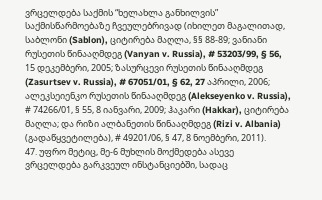ვრცელდება საქმის “ხელახლა განხილვის” საქმისწარმოებაზე ჩვეულებრივად (იხილეთ მაგალითად, საბლონი (Sablon), ციტირება მაღლა, §§ 88-89; ვანიანი რუსეთის წინააღმდეგ (Vanyan v. Russia), # 53203/99, § 56, 15 დეკემბერი, 2005; ზასურცევი რუსეთის წინააღმდეგ (Zasurtsev v. Russia), # 67051/01, § 62, 27 აპრილი, 2006; ალეკსეიენკო რუსეთის წინააღმდეგ (Alekseyenko v. Russia), # 74266/01, § 55, 8 იანვარი, 2009; ჰაკარი (Hakkar), ციტირება მაღლა; და რიზი ალბანეთის წინააღმდეგ (Rizi v. Albania) (გადაწყვეტილება), # 49201/06, § 47, 8 ნოემბერი, 2011).
47. უფრო მეტიც, მე-6 მუხლის მოქმედება ასევე ვრცელდება გარკვეულ ინსტანციებში, სადაც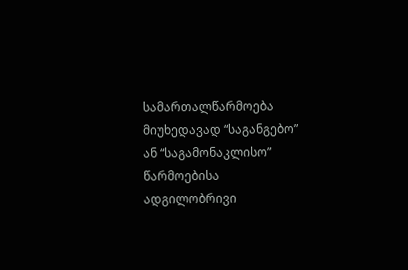სამართალწარმოება მიუხედავად “საგანგებო” ან “საგამონაკლისო” წარმოებისა ადგილობრივი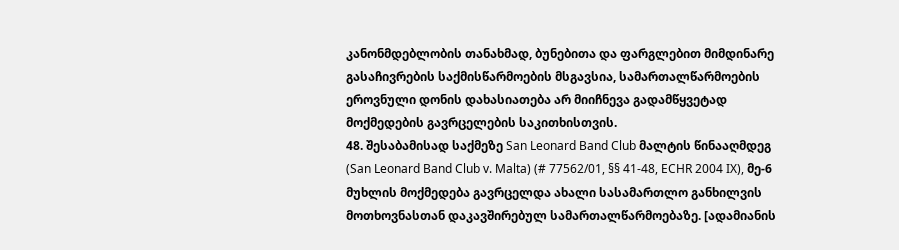კანონმდებლობის თანახმად, ბუნებითა და ფარგლებით მიმდინარე გასაჩივრების საქმისწარმოების მსგავსია, სამართალწარმოების ეროვნული დონის დახასიათება არ მიიჩნევა გადამწყვეტად მოქმედების გავრცელების საკითხისთვის.
48. შესაბამისად საქმეზე San Leonard Band Club მალტის წინააღმდეგ (San Leonard Band Club v. Malta) (# 77562/01, §§ 41-48, ECHR 2004 IX), მე-6 მუხლის მოქმედება გავრცელდა ახალი სასამართლო განხილვის მოთხოვნასთან დაკავშირებულ სამართალწარმოებაზე. [ადამიანის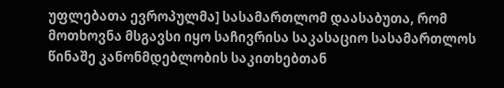უფლებათა ევროპულმა] სასამართლომ დაასაბუთა, რომ მოთხოვნა მსგავსი იყო საჩივრისა საკასაციო სასამართლოს წინაშე კანონმდებლობის საკითხებთან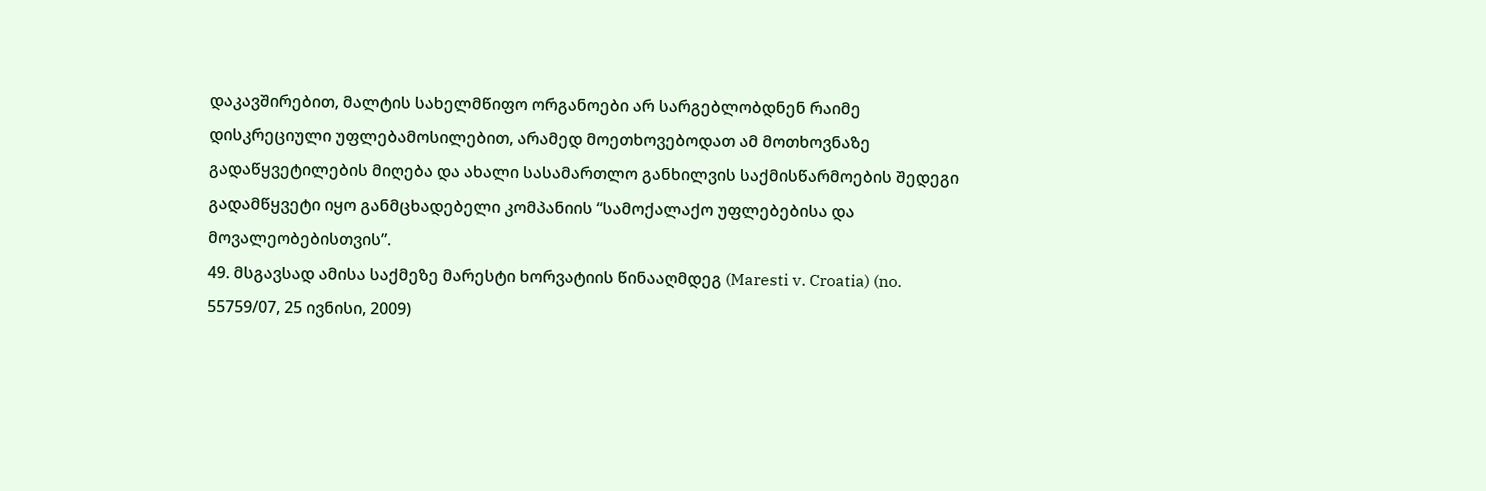დაკავშირებით, მალტის სახელმწიფო ორგანოები არ სარგებლობდნენ რაიმე დისკრეციული უფლებამოსილებით, არამედ მოეთხოვებოდათ ამ მოთხოვნაზე გადაწყვეტილების მიღება და ახალი სასამართლო განხილვის საქმისწარმოების შედეგი გადამწყვეტი იყო განმცხადებელი კომპანიის “სამოქალაქო უფლებებისა და მოვალეობებისთვის”.
49. მსგავსად ამისა საქმეზე მარესტი ხორვატიის წინააღმდეგ (Maresti v. Croatia) (no. 55759/07, 25 ივნისი, 2009)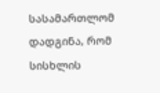სასამართლომ დადგინა, რომ სისხლის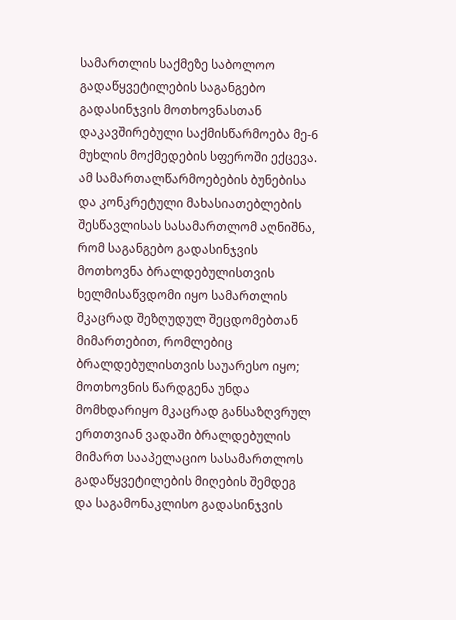სამართლის საქმეზე საბოლოო გადაწყვეტილების საგანგებო გადასინჯვის მოთხოვნასთან დაკავშირებული საქმისწარმოება მე-6 მუხლის მოქმედების სფეროში ექცევა. ამ სამართალწარმოებების ბუნებისა და კონკრეტული მახასიათებლების შესწავლისას სასამართლომ აღნიშნა, რომ საგანგებო გადასინჯვის მოთხოვნა ბრალდებულისთვის ხელმისაწვდომი იყო სამართლის მკაცრად შეზღუდულ შეცდომებთან მიმართებით, რომლებიც ბრალდებულისთვის საუარესო იყო; მოთხოვნის წარდგენა უნდა მომხდარიყო მკაცრად განსაზღვრულ ერთთვიან ვადაში ბრალდებულის მიმართ სააპელაციო სასამართლოს გადაწყვეტილების მიღების შემდეგ და საგამონაკლისო გადასინჯვის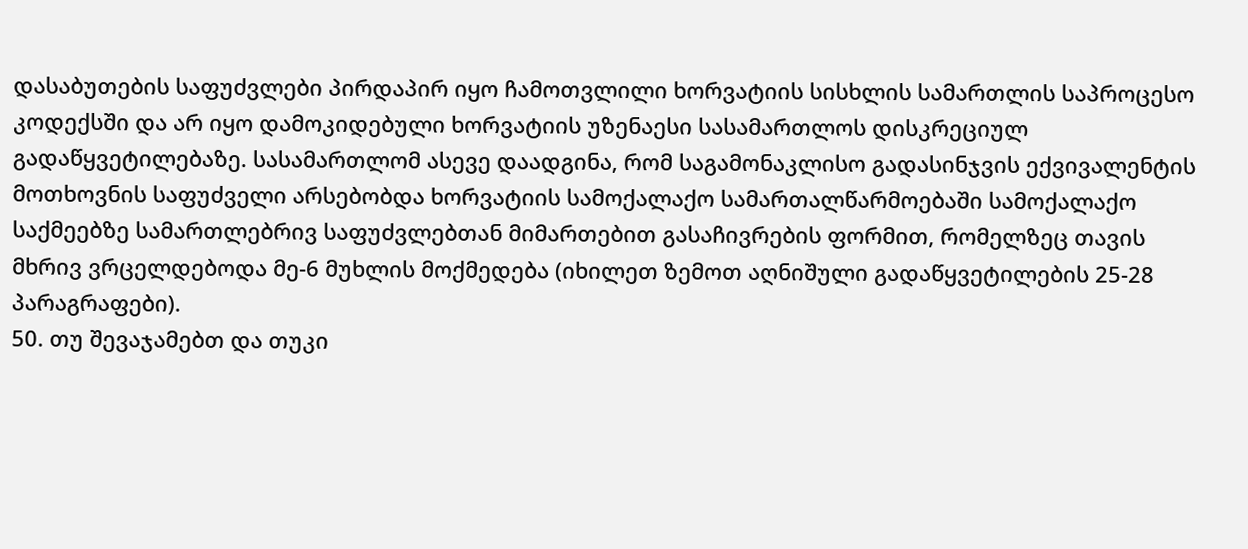დასაბუთების საფუძვლები პირდაპირ იყო ჩამოთვლილი ხორვატიის სისხლის სამართლის საპროცესო კოდექსში და არ იყო დამოკიდებული ხორვატიის უზენაესი სასამართლოს დისკრეციულ გადაწყვეტილებაზე. სასამართლომ ასევე დაადგინა, რომ საგამონაკლისო გადასინჯვის ექვივალენტის მოთხოვნის საფუძველი არსებობდა ხორვატიის სამოქალაქო სამართალწარმოებაში სამოქალაქო საქმეებზე სამართლებრივ საფუძვლებთან მიმართებით გასაჩივრების ფორმით, რომელზეც თავის მხრივ ვრცელდებოდა მე-6 მუხლის მოქმედება (იხილეთ ზემოთ აღნიშული გადაწყვეტილების 25-28 პარაგრაფები).
50. თუ შევაჯამებთ და თუკი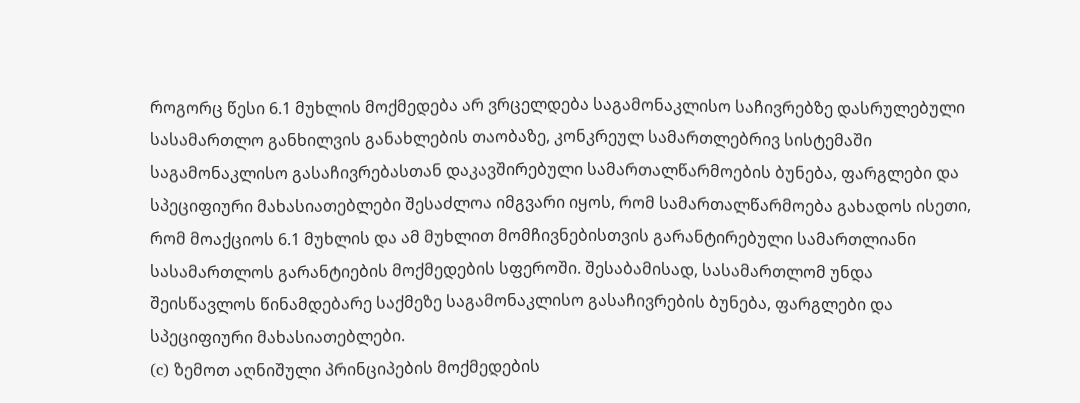როგორც წესი 6.1 მუხლის მოქმედება არ ვრცელდება საგამონაკლისო საჩივრებზე დასრულებული სასამართლო განხილვის განახლების თაობაზე, კონკრეულ სამართლებრივ სისტემაში საგამონაკლისო გასაჩივრებასთან დაკავშირებული სამართალწარმოების ბუნება, ფარგლები და სპეციფიური მახასიათებლები შესაძლოა იმგვარი იყოს, რომ სამართალწარმოება გახადოს ისეთი, რომ მოაქციოს 6.1 მუხლის და ამ მუხლით მომჩივნებისთვის გარანტირებული სამართლიანი სასამართლოს გარანტიების მოქმედების სფეროში. შესაბამისად, სასამართლომ უნდა შეისწავლოს წინამდებარე საქმეზე საგამონაკლისო გასაჩივრების ბუნება, ფარგლები და სპეციფიური მახასიათებლები.
(c) ზემოთ აღნიშული პრინციპების მოქმედების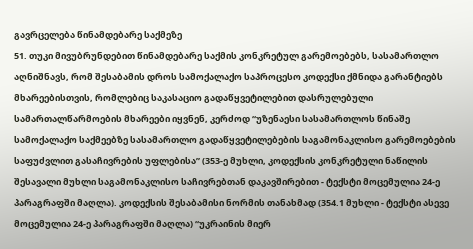გავრცელება წინამდებარე საქმეზე
51. თუკი მივუბრუნდებით წინამდებარე საქმის კონკრეტულ გარემოებებს, სასამართლო აღნიშნავს, რომ შესაბამის დროს სამოქალაქო საპროცესო კოდექსი ქმნიდა გარანტიებს მხარეებისთვის, რომლებიც საკასაციო გადაწყვეტილებით დასრულებული სამართალწარმოების მხარეები იყვნენ, კერძოდ “უზენაესი სასამართლოს წინაშე სამოქალაქო საქმეებზე სასამართლო გადაწყვეტილებების საგამონაკლისო გარემოებების საფუძვლით გასაჩივრების უფლებისა” (353-ე მუხლი, კოდექსის კონკრეტული ნაწილის შესავალი მუხლი საგამონაკლისო საჩივრებთან დაკავშირებით - ტექსტი მოცემულია 24-ე პარაგრაფში მაღლა). კოდექსის შესაბამისი ნორმის თანახმად (354.1 მუხლი - ტექსტი ასევე მოცემულია 24-ე პარაგრაფში მაღლა) “უკრაინის მიერ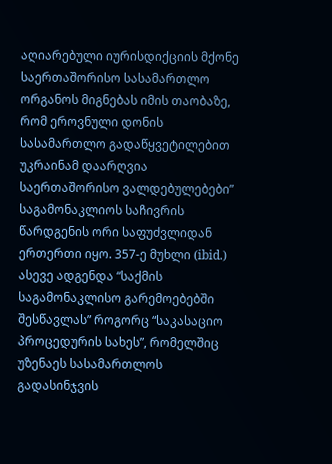აღიარებული იურისდიქციის მქონე საერთაშორისო სასამართლო ორგანოს მიგნებას იმის თაობაზე, რომ ეროვნული დონის სასამართლო გადაწყვეტილებით უკრაინამ დაარღვია საერთაშორისო ვალდებულებები” საგამონაკლიოს საჩივრის წარდგენის ორი საფუძვლიდან ერთერთი იყო. 357-ე მუხლი (ibid.) ასევე ადგენდა “საქმის საგამონაკლისო გარემოებებში შესწავლას” როგორც “საკასაციო პროცედურის სახეს”, რომელშიც უზენაეს სასამართლოს გადასინჯვის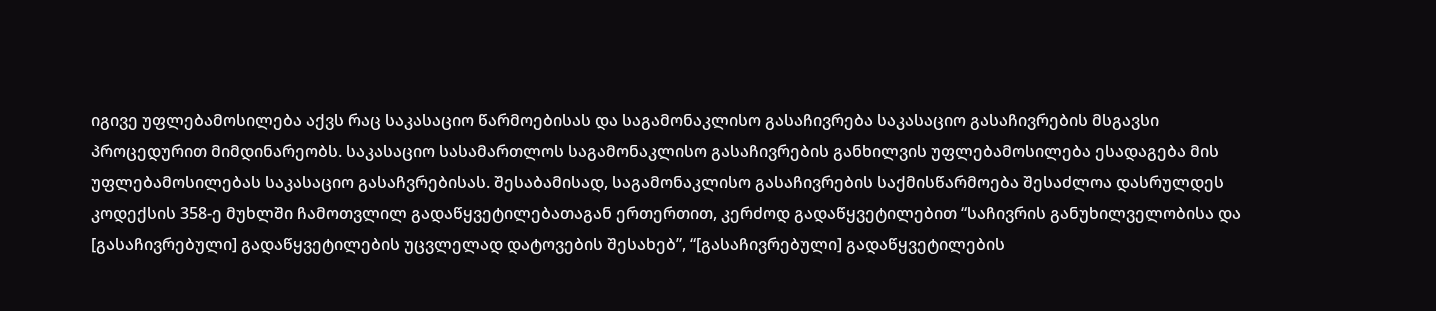იგივე უფლებამოსილება აქვს რაც საკასაციო წარმოებისას და საგამონაკლისო გასაჩივრება საკასაციო გასაჩივრების მსგავსი პროცედურით მიმდინარეობს. საკასაციო სასამართლოს საგამონაკლისო გასაჩივრების განხილვის უფლებამოსილება ესადაგება მის უფლებამოსილებას საკასაციო გასაჩვრებისას. შესაბამისად, საგამონაკლისო გასაჩივრების საქმისწარმოება შესაძლოა დასრულდეს კოდექსის 358-ე მუხლში ჩამოთვლილ გადაწყვეტილებათაგან ერთერთით, კერძოდ გადაწყვეტილებით “საჩივრის განუხილველობისა და [გასაჩივრებული] გადაწყვეტილების უცვლელად დატოვების შესახებ”, “[გასაჩივრებული] გადაწყვეტილების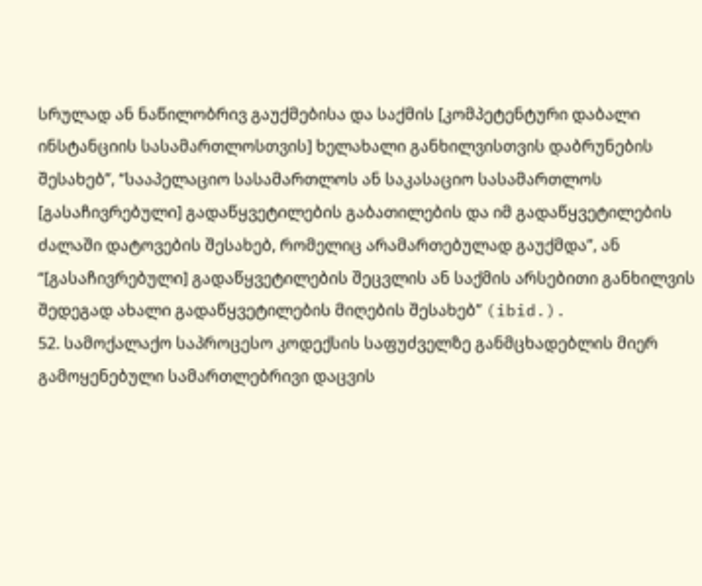სრულად ან ნაწილობრივ გაუქმებისა და საქმის [კომპეტენტური დაბალი ინსტანციის სასამართლოსთვის] ხელახალი განხილვისთვის დაბრუნების შესახებ”, “სააპელაციო სასამართლოს ან საკასაციო სასამართლოს [გასაჩივრებული] გადაწყვეტილების გაბათილების და იმ გადაწყვეტილების ძალაში დატოვების შესახებ, რომელიც არამართებულად გაუქმდა”, ან “[გასაჩივრებული] გადაწყვეტილების შეცვლის ან საქმის არსებითი განხილვის შედეგად ახალი გადაწყვეტილების მიღების შესახებ” (ibid.).
52. სამოქალაქო საპროცესო კოდექსის საფუძველზე განმცხადებლის მიერ გამოყენებული სამართლებრივი დაცვის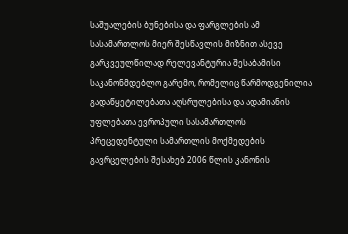საშუალების ბუნებისა და ფარგლების ამ სასამართლოს მიერ შესწავლის მიზნით ასევე გარკვეულწილად რელევანტურია შესაბამისი საკანონმდებლო გარემო, რომელიც წარმოდგენილია გადაწყეტილებათა აღსრულებისა და ადამიანის უფლებათა ევროპული სასამართლოს პრეცედენტული სამართლის მოქმედების გავრცელების შესახებ 2006 წლის კანონის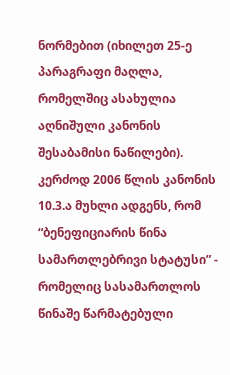ნორმებით (იხილეთ 25-ე პარაგრაფი მაღლა, რომელშიც ასახულია აღნიშული კანონის შესაბამისი ნაწილები). კერძოდ 2006 წლის კანონის 10.3.ა მუხლი ადგენს, რომ “ბენეფიციარის წინა სამართლებრივი სტატუსი” - რომელიც სასამართლოს წინაშე წარმატებული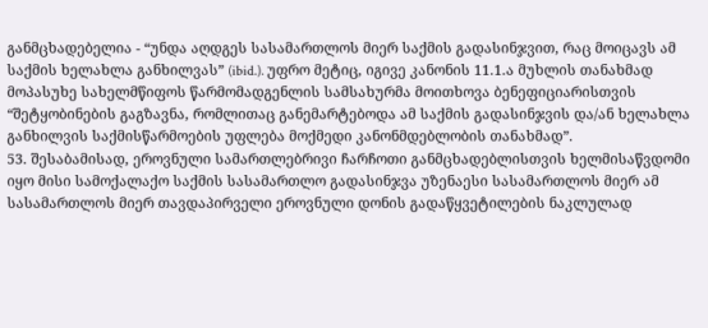განმცხადებელია - “უნდა აღდგეს სასამართლოს მიერ საქმის გადასინჯვით, რაც მოიცავს ამ საქმის ხელახლა განხილვას” (ibid.). უფრო მეტიც, იგივე კანონის 11.1.ა მუხლის თანახმად მოპასუხე სახელმწიფოს წარმომადგენლის სამსახურმა მოითხოვა ბენეფიციარისთვის “შეტყობინების გაგზავნა, რომლითაც განემარტებოდა ამ საქმის გადასინჯვის და/ან ხელახლა განხილვის საქმისწარმოების უფლება მოქმედი კანონმდებლობის თანახმად”.
53. შესაბამისად, ეროვნული სამართლებრივი ჩარჩოთი განმცხადებლისთვის ხელმისაწვდომი იყო მისი სამოქალაქო საქმის სასამართლო გადასინჯვა უზენაესი სასამართლოს მიერ ამ სასამართლოს მიერ თავდაპირველი ეროვნული დონის გადაწყვეტილების ნაკლულად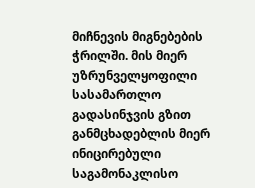მიჩნევის მიგნებების ჭრილში. მის მიერ უზრუნველყოფილი სასამართლო გადასინჯვის გზით განმცხადებლის მიერ ინიცირებული საგამონაკლისო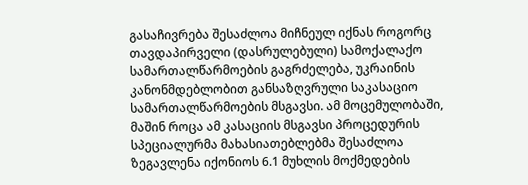გასაჩივრება შესაძლოა მიჩნეულ იქნას როგორც თავდაპირველი (დასრულებული) სამოქალაქო სამართალწარმოების გაგრძელება, უკრაინის კანონმდებლობით განსაზღვრული საკასაციო სამართალწარმოების მსგავსი. ამ მოცემულობაში, მაშინ როცა ამ კასაციის მსგავსი პროცედურის სპეციალურმა მახასიათებლებმა შესაძლოა ზეგავლენა იქონიოს 6.1 მუხლის მოქმედების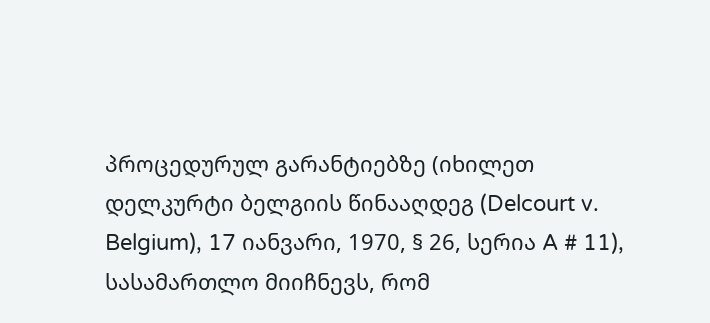პროცედურულ გარანტიებზე (იხილეთ დელკურტი ბელგიის წინააღდეგ (Delcourt v. Belgium), 17 იანვარი, 1970, § 26, სერია A # 11), სასამართლო მიიჩნევს, რომ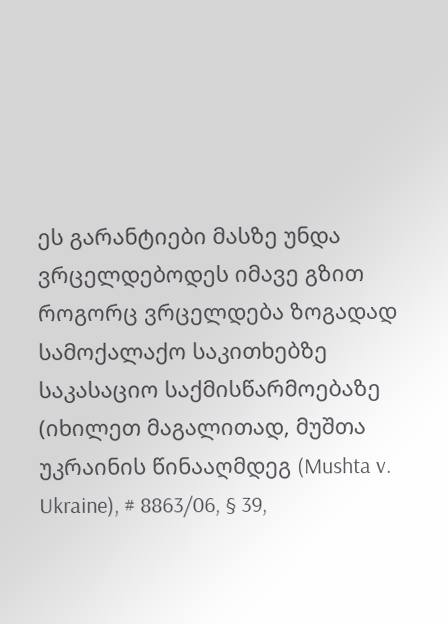ეს გარანტიები მასზე უნდა ვრცელდებოდეს იმავე გზით როგორც ვრცელდება ზოგადად სამოქალაქო საკითხებზე საკასაციო საქმისწარმოებაზე (იხილეთ მაგალითად, მუშთა უკრაინის წინააღმდეგ (Mushta v. Ukraine), # 8863/06, § 39,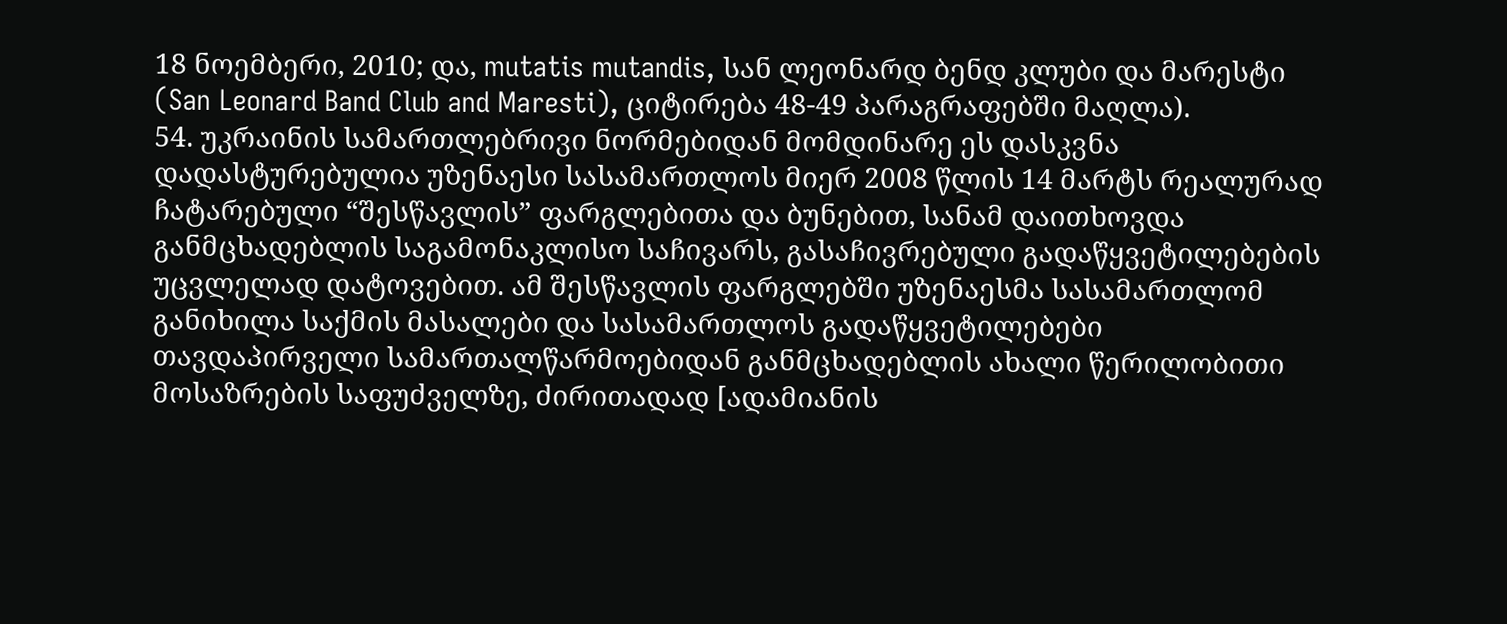18 ნოემბერი, 2010; და, mutatis mutandis, სან ლეონარდ ბენდ კლუბი და მარესტი (San Leonard Band Club and Maresti), ციტირება 48-49 პარაგრაფებში მაღლა).
54. უკრაინის სამართლებრივი ნორმებიდან მომდინარე ეს დასკვნა დადასტურებულია უზენაესი სასამართლოს მიერ 2008 წლის 14 მარტს რეალურად ჩატარებული “შესწავლის” ფარგლებითა და ბუნებით, სანამ დაითხოვდა განმცხადებლის საგამონაკლისო საჩივარს, გასაჩივრებული გადაწყვეტილებების უცვლელად დატოვებით. ამ შესწავლის ფარგლებში უზენაესმა სასამართლომ განიხილა საქმის მასალები და სასამართლოს გადაწყვეტილებები თავდაპირველი სამართალწარმოებიდან განმცხადებლის ახალი წერილობითი მოსაზრების საფუძველზე, ძირითადად [ადამიანის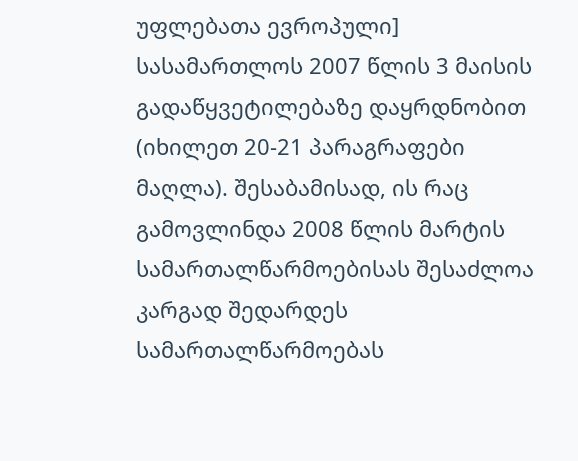უფლებათა ევროპული] სასამართლოს 2007 წლის 3 მაისის გადაწყვეტილებაზე დაყრდნობით (იხილეთ 20-21 პარაგრაფები მაღლა). შესაბამისად, ის რაც გამოვლინდა 2008 წლის მარტის სამართალწარმოებისას შესაძლოა კარგად შედარდეს სამართალწარმოებას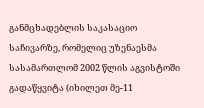განმცხადებლის საკასაციო საჩივარზე, რომელიც უზენაესმა სასამართლომ 2002 წლის აგვისტოში გადაწყვიტა (იხილეთ მე-11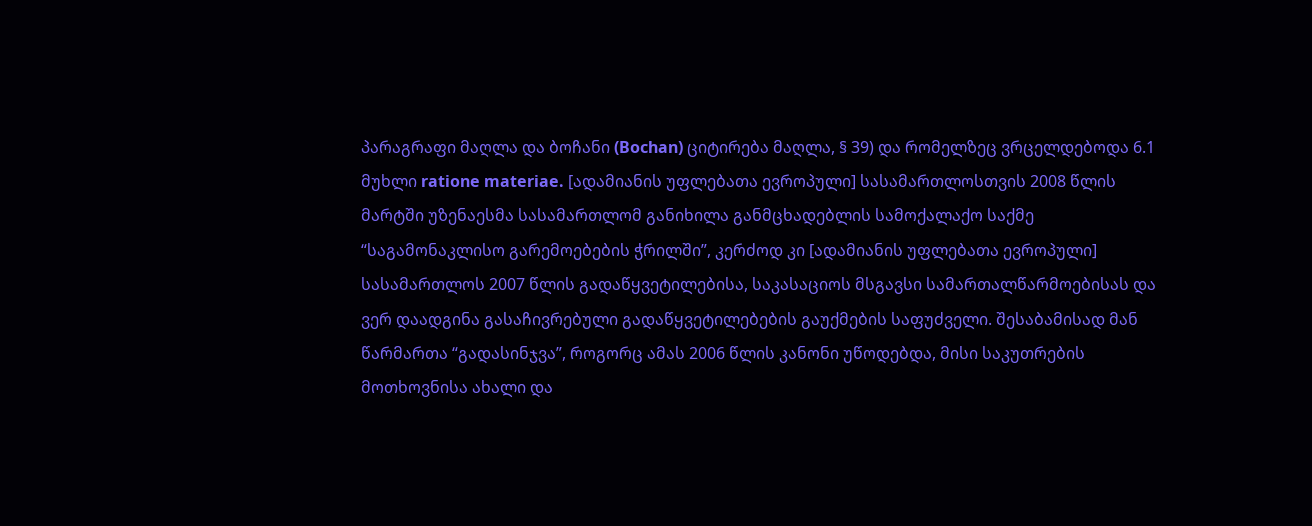პარაგრაფი მაღლა და ბოჩანი (Bochan) ციტირება მაღლა, § 39) და რომელზეც ვრცელდებოდა 6.1 მუხლი ratione materiae. [ადამიანის უფლებათა ევროპული] სასამართლოსთვის 2008 წლის მარტში უზენაესმა სასამართლომ განიხილა განმცხადებლის სამოქალაქო საქმე “საგამონაკლისო გარემოებების ჭრილში”, კერძოდ კი [ადამიანის უფლებათა ევროპული] სასამართლოს 2007 წლის გადაწყვეტილებისა, საკასაციოს მსგავსი სამართალწარმოებისას და ვერ დაადგინა გასაჩივრებული გადაწყვეტილებების გაუქმების საფუძველი. შესაბამისად მან წარმართა “გადასინჯვა”, როგორც ამას 2006 წლის კანონი უწოდებდა, მისი საკუთრების მოთხოვნისა ახალი და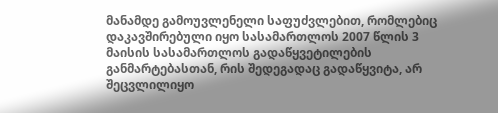მანამდე გამოუვლენელი საფუძვლებით, რომლებიც დაკავშირებული იყო სასამართლოს 2007 წლის 3 მაისის სასამართლოს გადაწყვეტილების განმარტებასთან, რის შედეგადაც გადაწყვიტა, არ შეცვლილიყო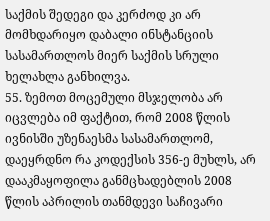საქმის შედეგი და კერძოდ კი არ მომხდარიყო დაბალი ინსტანციის სასამართლოს მიერ საქმის სრული ხელახლა განხილვა.
55. ზემოთ მოცემული მსჯელობა არ იცვლება იმ ფაქტით, რომ 2008 წლის ივნისში უზენაესმა სასამართლომ, დაეყრდნო რა კოდექსის 356-ე მუხლს, არ დააკმაყოფილა განმცხადებლის 2008 წლის აპრილის თანმდევი საჩივარი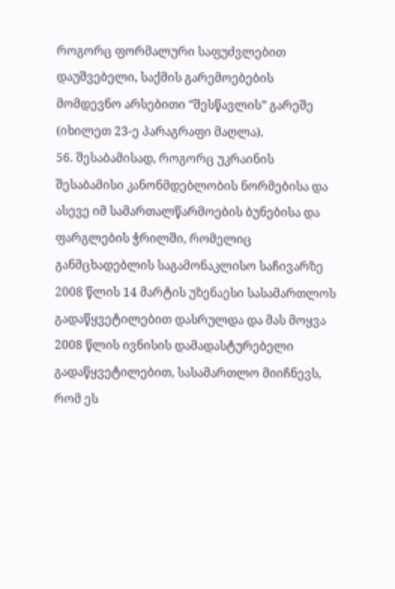როგორც ფორმალური საფუძვლებით დაუშვებელი, საქმის გარემოებების მომდევნო არსებითი “შესწავლის” გარეშე (იხილეთ 23-ე პარაგრაფი მაღლა).
56. შესაბამისად, როგორც უკრაინის შესაბამისი კანონმდებლობის ნორმებისა და ასევე იმ სამართალწარმოების ბუნებისა და ფარგლების ჭრილში, რომელიც განმცხადებლის საგამონაკლისო საჩივარზე 2008 წლის 14 მარტის უზენაესი სასამართლოს გადაწყვეტილებით დასრულდა და მას მოყვა 2008 წლის ივნისის დამადასტურებელი გადაწყვეტილებით, სასამართლო მიიჩნევს, რომ ეს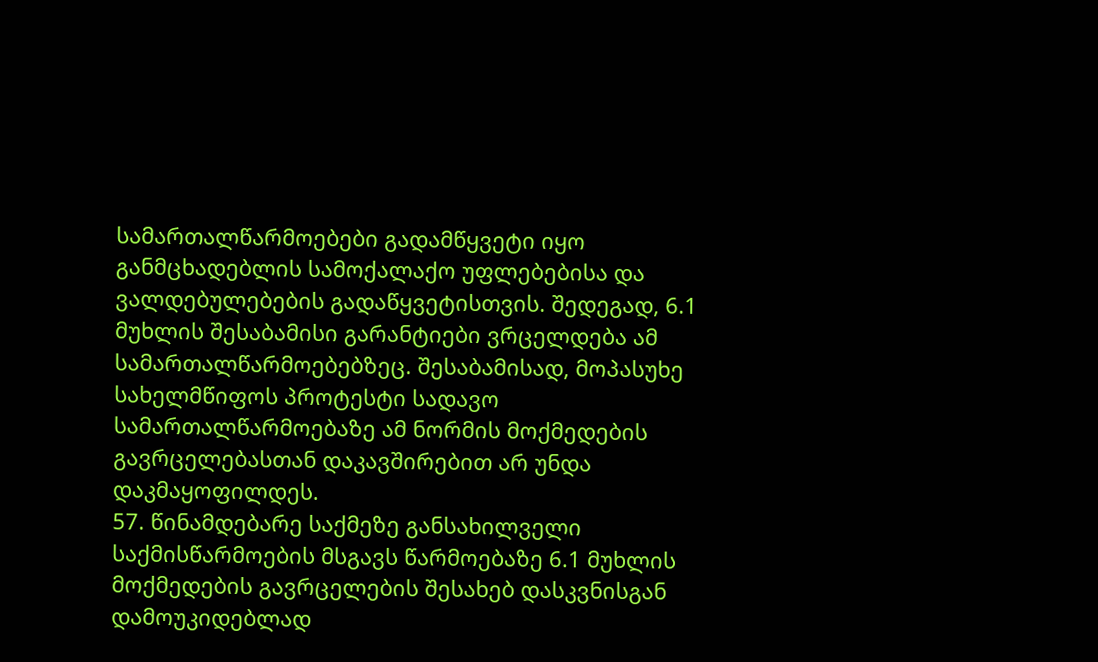სამართალწარმოებები გადამწყვეტი იყო განმცხადებლის სამოქალაქო უფლებებისა და ვალდებულებების გადაწყვეტისთვის. შედეგად, 6.1 მუხლის შესაბამისი გარანტიები ვრცელდება ამ სამართალწარმოებებზეც. შესაბამისად, მოპასუხე სახელმწიფოს პროტესტი სადავო სამართალწარმოებაზე ამ ნორმის მოქმედების გავრცელებასთან დაკავშირებით არ უნდა დაკმაყოფილდეს.
57. წინამდებარე საქმეზე განსახილველი საქმისწარმოების მსგავს წარმოებაზე 6.1 მუხლის მოქმედების გავრცელების შესახებ დასკვნისგან დამოუკიდებლად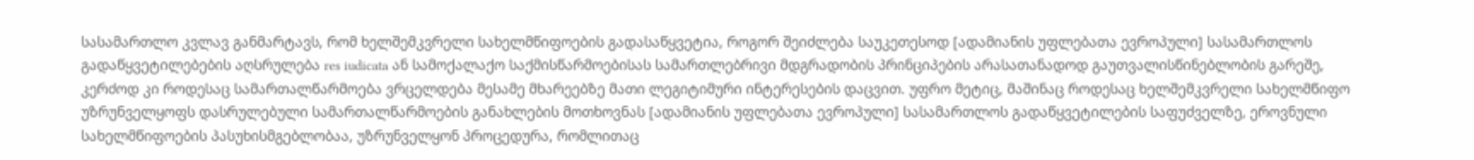სასამართლო კვლავ განმარტავს, რომ ხელშემკვრელი სახელმწიფოების გადასაწყვეტია, როგორ შეიძლება საუკეთესოდ [ადამიანის უფლებათა ევროპული] სასამართლოს გადაწყვეტილებების აღსრულება res iudicata ან სამოქალაქო საქმისწარმოებისას სამართლებრივი მდგრადობის პრინციპების არასათანადოდ გაუთვალისწინებლობის გარეშე, კერძოდ კი როდესაც სამართალწარმოება ვრცელდება მესამე მხარეებზე მათი ლეგიტიმური ინტერესების დაცვით. უფრო მეტიც, მაშინაც როდესაც ხელშემკვრელი სახელმწიფო უზრუნველყოფს დასრულებული სამართალწარმოების განახლების მოთხოვნას [ადამიანის უფლებათა ევროპული] სასამართლოს გადაწყვეტილების საფუძველზე, ეროვნული სახელმწიფოების პასუხისმგებლობაა, უზრუნველყონ პროცედურა, რომლითაც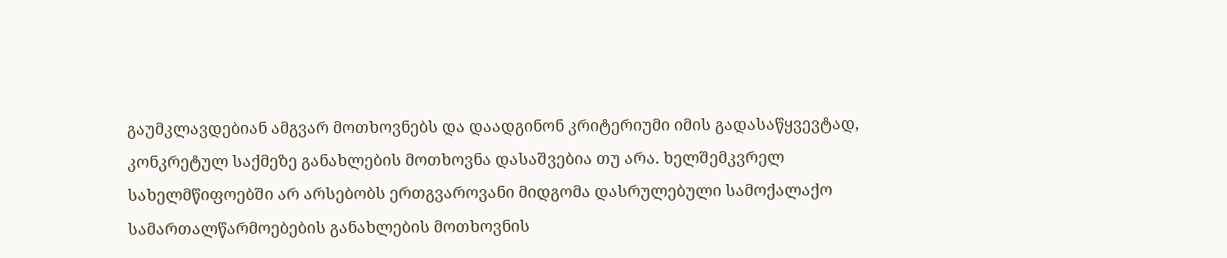გაუმკლავდებიან ამგვარ მოთხოვნებს და დაადგინონ კრიტერიუმი იმის გადასაწყვევტად, კონკრეტულ საქმეზე განახლების მოთხოვნა დასაშვებია თუ არა. ხელშემკვრელ სახელმწიფოებში არ არსებობს ერთგვაროვანი მიდგომა დასრულებული სამოქალაქო სამართალწარმოებების განახლების მოთხოვნის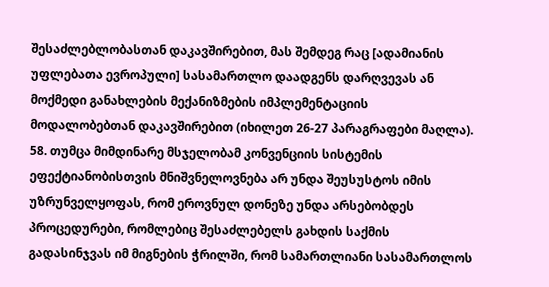შესაძლებლობასთან დაკავშირებით, მას შემდეგ რაც [ადამიანის უფლებათა ევროპული] სასამართლო დაადგენს დარღვევას ან მოქმედი განახლების მექანიზმების იმპლემენტაციის მოდალობებთან დაკავშირებით (იხილეთ 26-27 პარაგრაფები მაღლა).
58. თუმცა მიმდინარე მსჯელობამ კონვენციის სისტემის ეფექტიანობისთვის მნიშვნელოვნება არ უნდა შეუსუსტოს იმის უზრუნველყოფას, რომ ეროვნულ დონეზე უნდა არსებობდეს პროცედურები, რომლებიც შესაძლებელს გახდის საქმის გადასინჯვას იმ მიგნების ჭრილში, რომ სამართლიანი სასამართლოს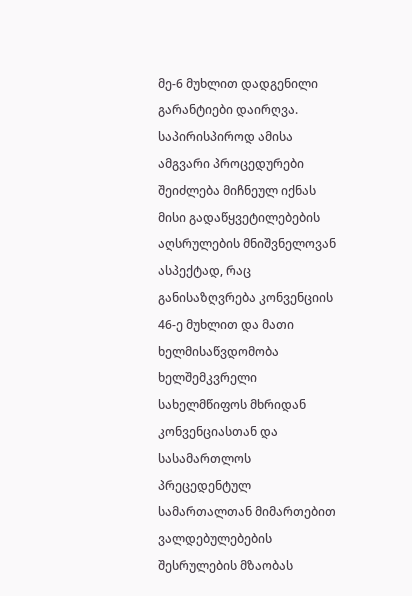მე-6 მუხლით დადგენილი გარანტიები დაირღვა. საპირისპიროდ ამისა ამგვარი პროცედურები შეიძლება მიჩნეულ იქნას მისი გადაწყვეტილებების აღსრულების მნიშვნელოვან ასპექტად, რაც განისაზღვრება კონვენციის 46-ე მუხლით და მათი ხელმისაწვდომობა ხელშემკვრელი სახელმწიფოს მხრიდან კონვენციასთან და სასამართლოს პრეცედენტულ სამართალთან მიმართებით ვალდებულებების შესრულების მზაობას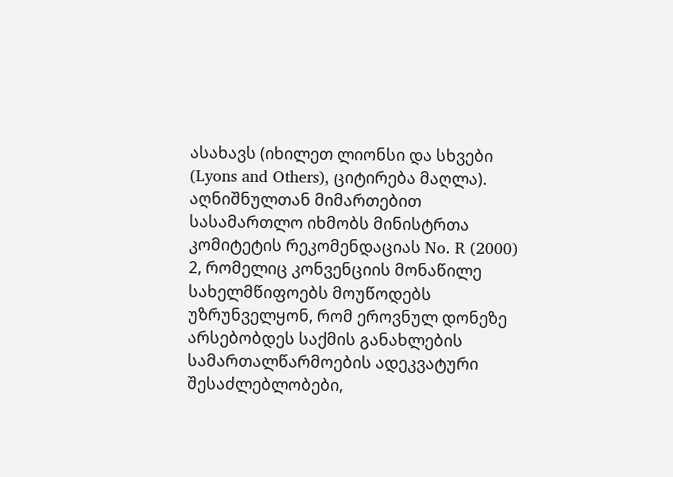ასახავს (იხილეთ ლიონსი და სხვები (Lyons and Others), ციტირება მაღლა). აღნიშნულთან მიმართებით სასამართლო იხმობს მინისტრთა კომიტეტის რეკომენდაციას No. R (2000) 2, რომელიც კონვენციის მონაწილე სახელმწიფოებს მოუწოდებს უზრუნველყონ, რომ ეროვნულ დონეზე არსებობდეს საქმის განახლების სამართალწარმოების ადეკვატური შესაძლებლობები,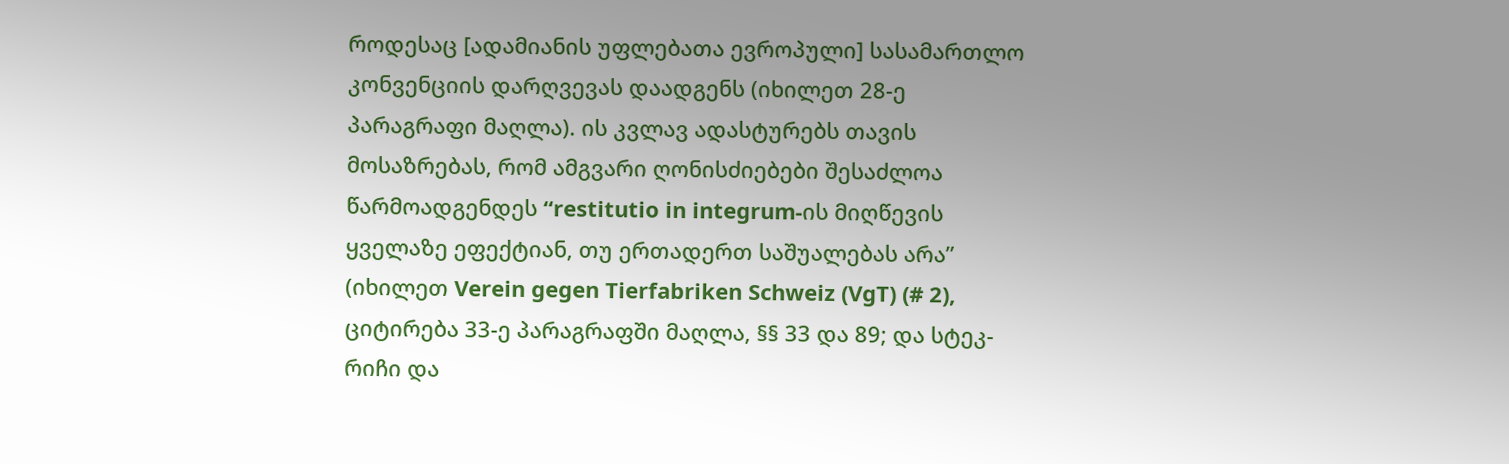როდესაც [ადამიანის უფლებათა ევროპული] სასამართლო კონვენციის დარღვევას დაადგენს (იხილეთ 28-ე პარაგრაფი მაღლა). ის კვლავ ადასტურებს თავის მოსაზრებას, რომ ამგვარი ღონისძიებები შესაძლოა წარმოადგენდეს “restitutio in integrum-ის მიღწევის ყველაზე ეფექტიან, თუ ერთადერთ საშუალებას არა” (იხილეთ Verein gegen Tierfabriken Schweiz (VgT) (# 2), ციტირება 33-ე პარაგრაფში მაღლა, §§ 33 და 89; და სტეკ-რიჩი და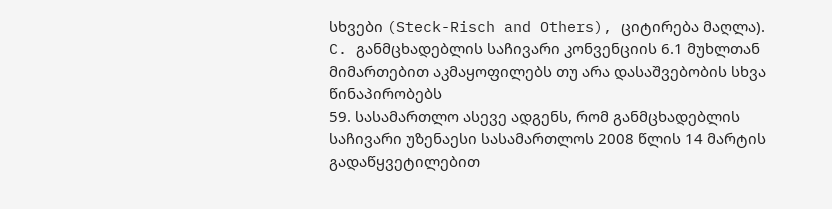სხვები (Steck-Risch and Others), ციტირება მაღლა).
C. განმცხადებლის საჩივარი კონვენციის 6.1 მუხლთან მიმართებით აკმაყოფილებს თუ არა დასაშვებობის სხვა წინაპირობებს
59. სასამართლო ასევე ადგენს, რომ განმცხადებლის საჩივარი უზენაესი სასამართლოს 2008 წლის 14 მარტის გადაწყვეტილებით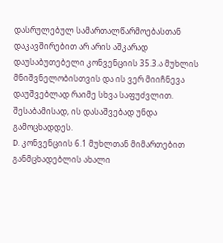დასრულებულ სამართალწარმოებასთან დაკავშირებით არ არის აშკარად დაუსაბუთებელი კონვენციის 35.3.ა მუხლის მნიშვნელობისთვის და ის ვერ მიიჩნევა დაუშვებლად რაიმე სხვა საფუძვლით. შესაბამისად, ის დასაშვებად უნდა გამოცხადდეს.
D. კონვენციის 6.1 მუხლთან მიმართებით განმცხადებლის ახალი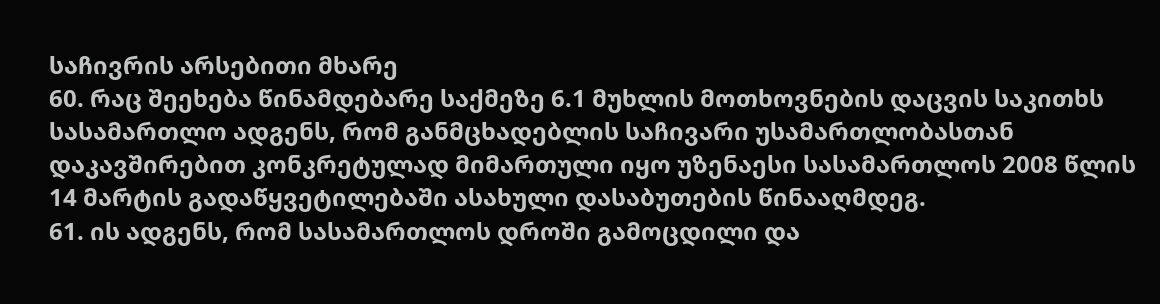საჩივრის არსებითი მხარე
60. რაც შეეხება წინამდებარე საქმეზე 6.1 მუხლის მოთხოვნების დაცვის საკითხს სასამართლო ადგენს, რომ განმცხადებლის საჩივარი უსამართლობასთან დაკავშირებით კონკრეტულად მიმართული იყო უზენაესი სასამართლოს 2008 წლის 14 მარტის გადაწყვეტილებაში ასახული დასაბუთების წინააღმდეგ.
61. ის ადგენს, რომ სასამართლოს დროში გამოცდილი და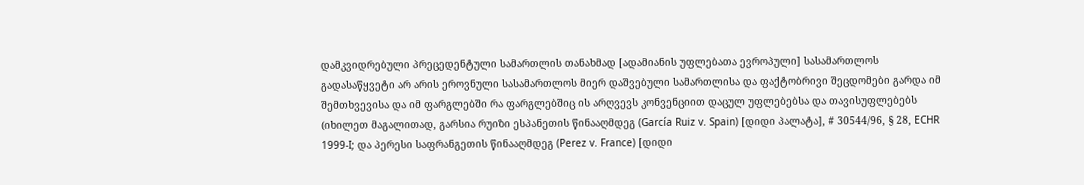დამკვიდრებული პრეცედენტული სამართლის თანახმად [ადამიანის უფლებათა ევროპული] სასამართლოს გადასაწყვეტი არ არის ეროვნული სასამართლოს მიერ დაშვებული სამართლისა და ფაქტობრივი შეცდომები გარდა იმ შემთხვევისა და იმ ფარგლებში რა ფარგლებშიც ის არღვევს კონვენციით დაცულ უფლებებსა და თავისუფლებებს (იხილეთ მაგალითად, გარსია რუიზი ესპანეთის წინააღმდეგ (García Ruiz v. Spain) [დიდი პალატა], # 30544/96, § 28, ECHR 1999‑I; და პერესი საფრანგეთის წინააღმდეგ (Perez v. France) [დიდი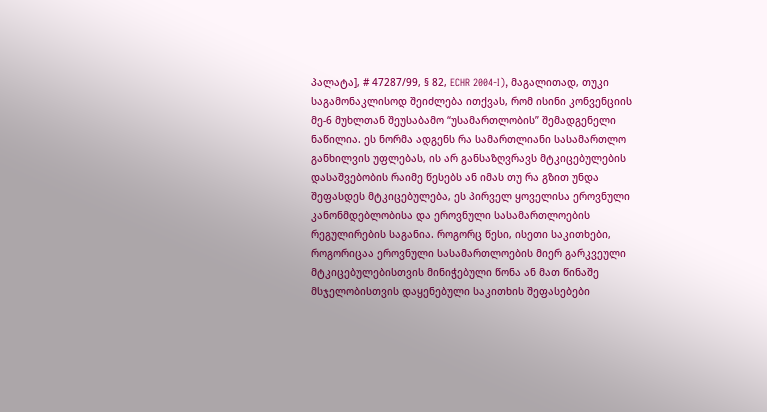პალატა], # 47287/99, § 82, ECHR 2004‑I), მაგალითად, თუკი საგამონაკლისოდ შეიძლება ითქვას, რომ ისინი კონვენციის მე-6 მუხლთან შეუსაბამო “უსამართლობის” შემადგენელი ნაწილია. ეს ნორმა ადგენს რა სამართლიანი სასამართლო განხილვის უფლებას, ის არ განსაზღვრავს მტკიცებულების დასაშვებობის რაიმე წესებს ან იმას თუ რა გზით უნდა შეფასდეს მტკიცებულება, ეს პირველ ყოველისა ეროვნული კანონმდებლობისა და ეროვნული სასამართლოების რეგულირების საგანია. როგორც წესი, ისეთი საკითხები, როგორიცაა ეროვნული სასამართლოების მიერ გარკვეული მტკიცებულებისთვის მინიჭებული წონა ან მათ წინაშე მსჯელობისთვის დაყენებული საკითხის შეფასებები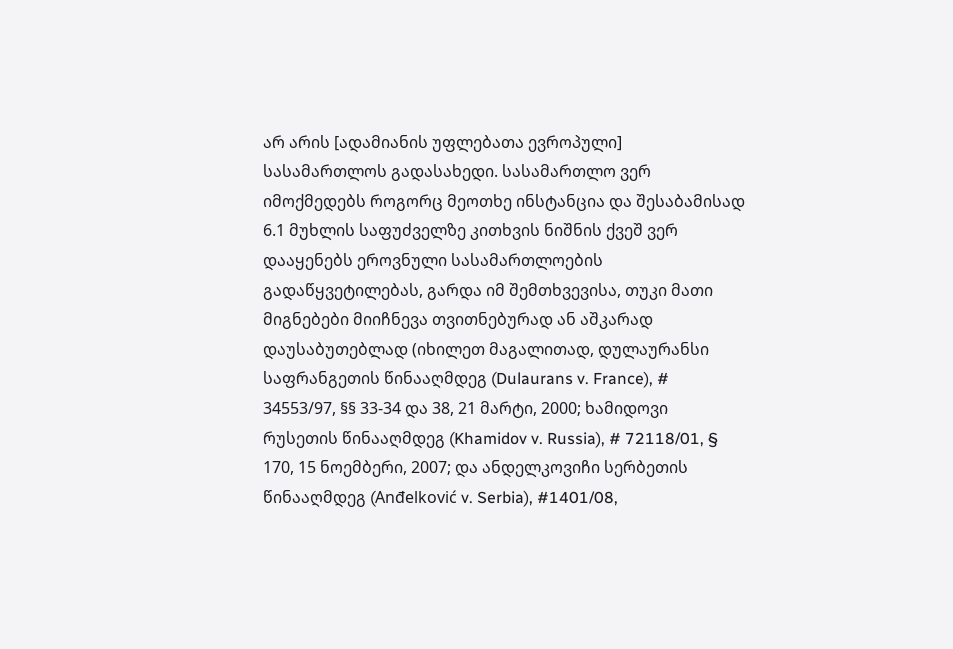არ არის [ადამიანის უფლებათა ევროპული] სასამართლოს გადასახედი. სასამართლო ვერ იმოქმედებს როგორც მეოთხე ინსტანცია და შესაბამისად 6.1 მუხლის საფუძველზე კითხვის ნიშნის ქვეშ ვერ დააყენებს ეროვნული სასამართლოების გადაწყვეტილებას, გარდა იმ შემთხვევისა, თუკი მათი მიგნებები მიიჩნევა თვითნებურად ან აშკარად დაუსაბუთებლად (იხილეთ მაგალითად, დულაურანსი საფრანგეთის წინააღმდეგ (Dulaurans v. France), # 34553/97, §§ 33-34 და 38, 21 მარტი, 2000; ხამიდოვი რუსეთის წინააღმდეგ (Khamidov v. Russia), # 72118/01, § 170, 15 ნოემბერი, 2007; და ანდელკოვიჩი სერბეთის წინააღმდეგ (Anđelković v. Serbia), #1401/08,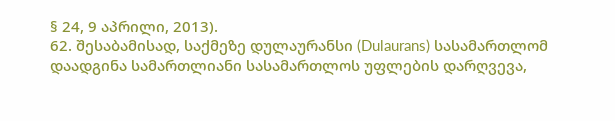§ 24, 9 აპრილი, 2013).
62. შესაბამისად, საქმეზე დულაურანსი (Dulaurans) სასამართლომ დაადგინა სამართლიანი სასამართლოს უფლების დარღვევა,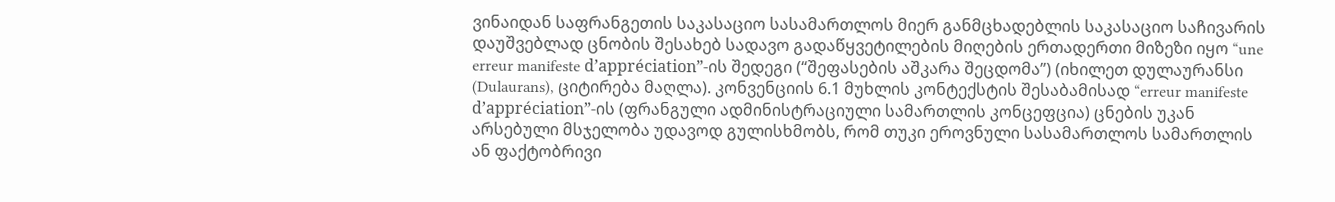ვინაიდან საფრანგეთის საკასაციო სასამართლოს მიერ განმცხადებლის საკასაციო საჩივარის დაუშვებლად ცნობის შესახებ სადავო გადაწყვეტილების მიღების ერთადერთი მიზეზი იყო “une erreur manifeste d’appréciation”-ის შედეგი (“შეფასების აშკარა შეცდომა”) (იხილეთ დულაურანსი (Dulaurans), ციტირება მაღლა). კონვენციის 6.1 მუხლის კონტექსტის შესაბამისად “erreur manifeste d’appréciation”-ის (ფრანგული ადმინისტრაციული სამართლის კონცეფცია) ცნების უკან არსებული მსჯელობა უდავოდ გულისხმობს, რომ თუკი ეროვნული სასამართლოს სამართლის ან ფაქტობრივი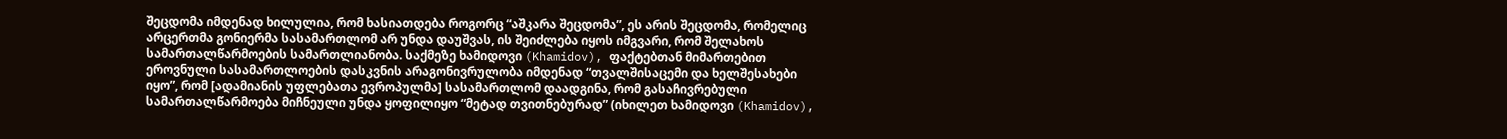შეცდომა იმდენად ხილულია, რომ ხასიათდება როგორც “აშკარა შეცდომა”, ეს არის შეცდომა, რომელიც არცერთმა გონიერმა სასამართლომ არ უნდა დაუშვას, ის შეიძლება იყოს იმგვარი, რომ შელახოს სამართალწარმოების სამართლიანობა. საქმეზე ხამიდოვი (Khamidov), ფაქტებთან მიმართებით ეროვნული სასამართლოების დასკვნის არაგონივრულობა იმდენად “თვალშისაცემი და ხელშესახები იყო”, რომ [ადამიანის უფლებათა ევროპულმა] სასამართლომ დაადგინა, რომ გასაჩივრებული სამართალწარმოება მიჩნეული უნდა ყოფილიყო “მეტად თვითნებურად” (იხილეთ ხამიდოვი (Khamidov),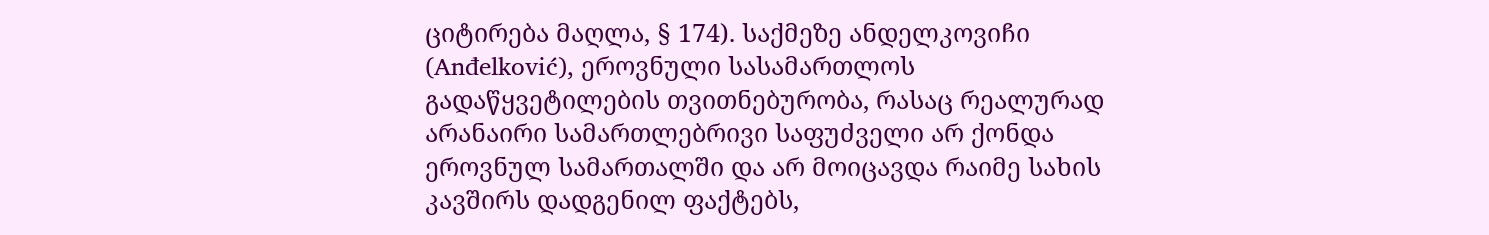ციტირება მაღლა, § 174). საქმეზე ანდელკოვიჩი (Anđelković), ეროვნული სასამართლოს გადაწყვეტილების თვითნებურობა, რასაც რეალურად არანაირი სამართლებრივი საფუძველი არ ქონდა ეროვნულ სამართალში და არ მოიცავდა რაიმე სახის კავშირს დადგენილ ფაქტებს,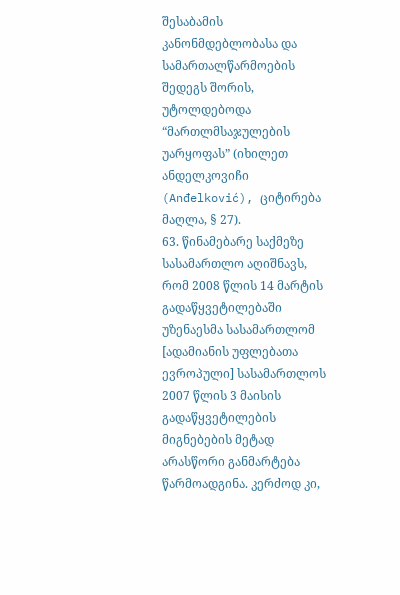შესაბამის კანონმდებლობასა და სამართალწარმოების შედეგს შორის, უტოლდებოდა “მართლმსაჯულების უარყოფას” (იხილეთ ანდელკოვიჩი (Anđelković), ციტირება მაღლა, § 27).
63. წინამებარე საქმეზე სასამართლო აღიშნავს, რომ 2008 წლის 14 მარტის გადაწყვეტილებაში უზენაესმა სასამართლომ [ადამიანის უფლებათა ევროპული] სასამართლოს 2007 წლის 3 მაისის გადაწყვეტილების მიგნებების მეტად არასწორი განმარტება წარმოადგინა. კერძოდ კი,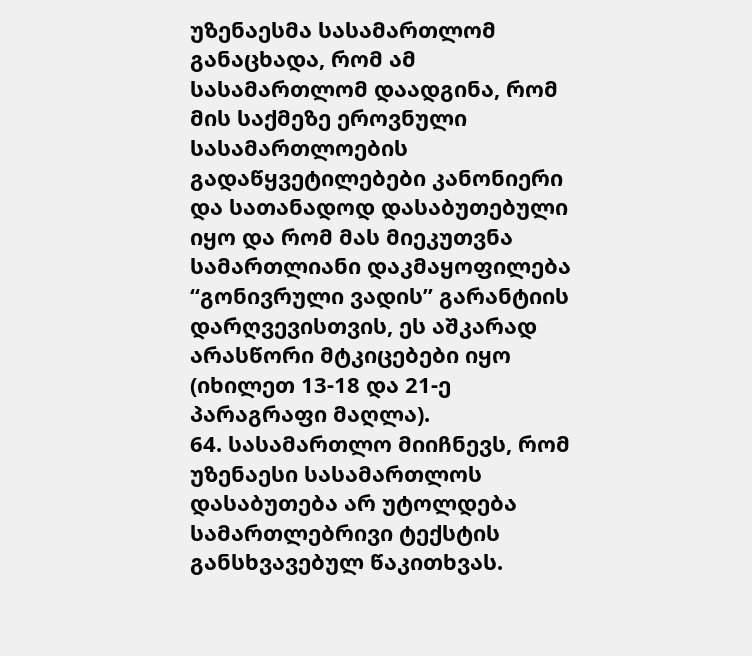უზენაესმა სასამართლომ განაცხადა, რომ ამ სასამართლომ დაადგინა, რომ მის საქმეზე ეროვნული სასამართლოების გადაწყვეტილებები კანონიერი და სათანადოდ დასაბუთებული იყო და რომ მას მიეკუთვნა სამართლიანი დაკმაყოფილება “გონივრული ვადის” გარანტიის დარღვევისთვის, ეს აშკარად არასწორი მტკიცებები იყო (იხილეთ 13-18 და 21-ე პარაგრაფი მაღლა).
64. სასამართლო მიიჩნევს, რომ უზენაესი სასამართლოს დასაბუთება არ უტოლდება სამართლებრივი ტექსტის განსხვავებულ წაკითხვას.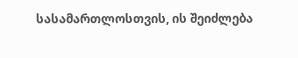სასამართლოსთვის, ის შეიძლება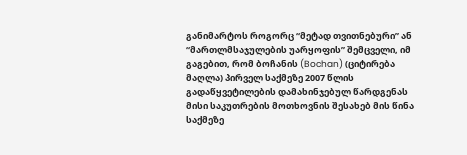განიმარტოს როგორც “მეტად თვითნებური” ან “მართლმსაჯულების უარყოფის” შემცველი, იმ გაგებით, რომ ბოჩანის (Bochan) (ციტირება მაღლა) პირველ საქმეზე 2007 წლის გადაწყვეტილების დამახინჯებულ წარდგენას მისი საკუთრების მოთხოვნის შესახებ მის წინა საქმეზე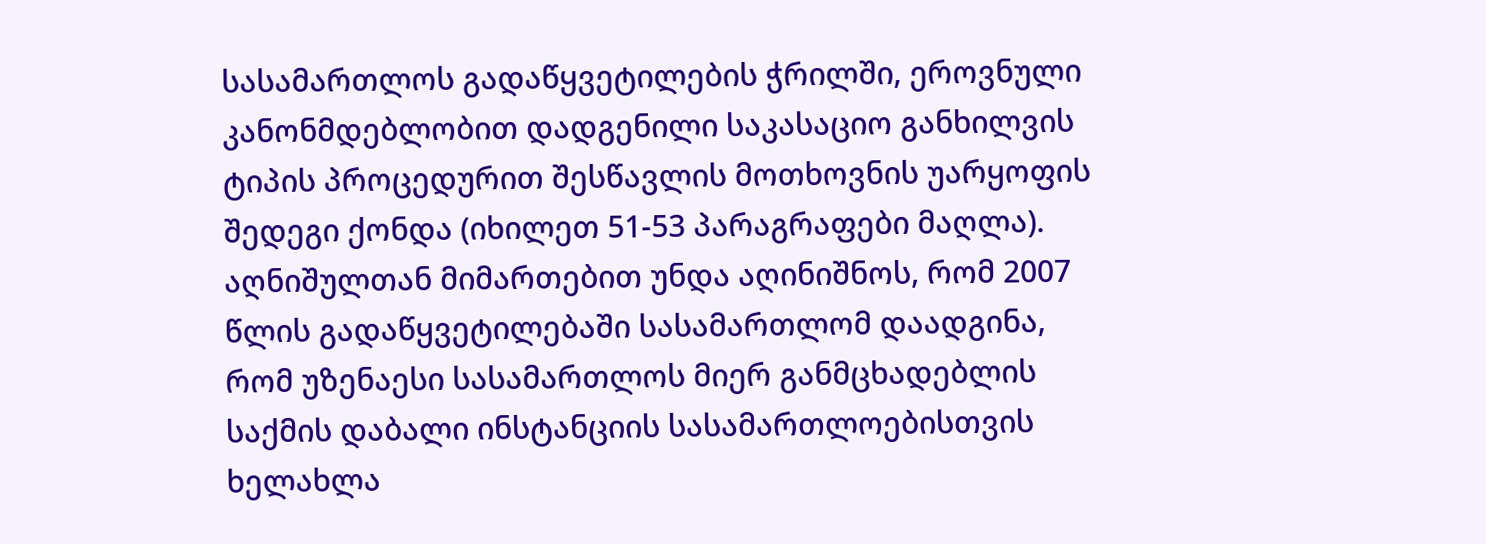სასამართლოს გადაწყვეტილების ჭრილში, ეროვნული კანონმდებლობით დადგენილი საკასაციო განხილვის ტიპის პროცედურით შესწავლის მოთხოვნის უარყოფის შედეგი ქონდა (იხილეთ 51-53 პარაგრაფები მაღლა). აღნიშულთან მიმართებით უნდა აღინიშნოს, რომ 2007 წლის გადაწყვეტილებაში სასამართლომ დაადგინა, რომ უზენაესი სასამართლოს მიერ განმცხადებლის საქმის დაბალი ინსტანციის სასამართლოებისთვის ხელახლა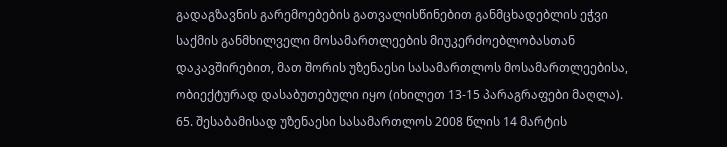გადაგზავნის გარემოებების გათვალისწინებით განმცხადებლის ეჭვი საქმის განმხილველი მოსამართლეების მიუკერძოებლობასთან დაკავშირებით, მათ შორის უზენაესი სასამართლოს მოსამართლეებისა, ობიექტურად დასაბუთებული იყო (იხილეთ 13-15 პარაგრაფები მაღლა).
65. შესაბამისად უზენაესი სასამართლოს 2008 წლის 14 მარტის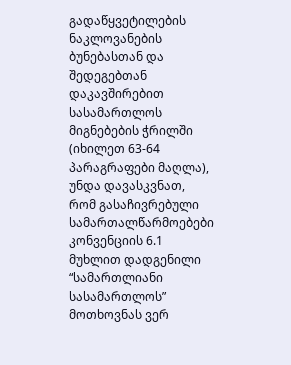გადაწყვეტილების ნაკლოვანების ბუნებასთან და შედეგებთან დაკავშირებით სასამართლოს მიგნებების ჭრილში (იხილეთ 63-64 პარაგრაფები მაღლა), უნდა დავასკვნათ, რომ გასაჩივრებული სამართალწარმოებები კონვენციის 6.1 მუხლით დადგენილი “სამართლიანი სასამართლოს” მოთხოვნას ვერ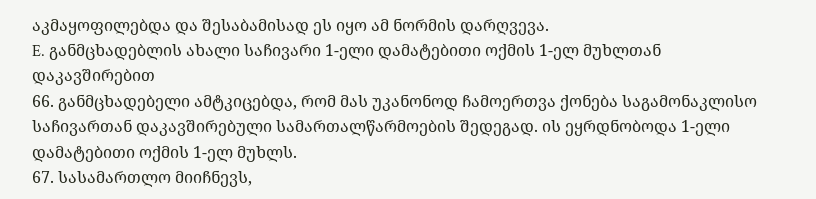აკმაყოფილებდა და შესაბამისად ეს იყო ამ ნორმის დარღვევა.
E. განმცხადებლის ახალი საჩივარი 1-ელი დამატებითი ოქმის 1-ელ მუხლთან დაკავშირებით
66. განმცხადებელი ამტკიცებდა, რომ მას უკანონოდ ჩამოერთვა ქონება საგამონაკლისო საჩივართან დაკავშირებული სამართალწარმოების შედეგად. ის ეყრდნობოდა 1-ელი დამატებითი ოქმის 1-ელ მუხლს.
67. სასამართლო მიიჩნევს,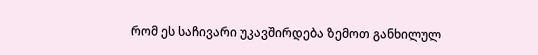რომ ეს საჩივარი უკავშირდება ზემოთ განხილულ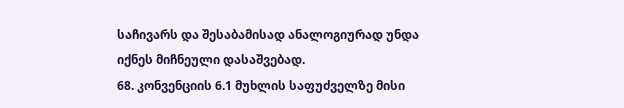საჩივარს და შესაბამისად ანალოგიურად უნდა იქნეს მიჩნეული დასაშვებად.
68. კონვენციის 6.1 მუხლის საფუძველზე მისი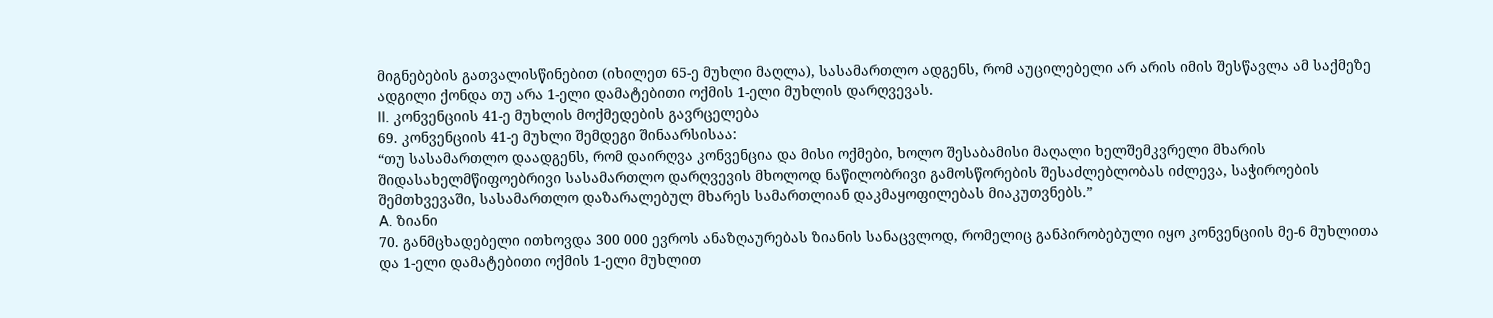მიგნებების გათვალისწინებით (იხილეთ 65-ე მუხლი მაღლა), სასამართლო ადგენს, რომ აუცილებელი არ არის იმის შესწავლა ამ საქმეზე ადგილი ქონდა თუ არა 1-ელი დამატებითი ოქმის 1-ელი მუხლის დარღვევას.
II. კონვენციის 41-ე მუხლის მოქმედების გავრცელება
69. კონვენციის 41-ე მუხლი შემდეგი შინაარსისაა:
“თუ სასამართლო დაადგენს, რომ დაირღვა კონვენცია და მისი ოქმები, ხოლო შესაბამისი მაღალი ხელშემკვრელი მხარის შიდასახელმწიფოებრივი სასამართლო დარღვევის მხოლოდ ნაწილობრივი გამოსწორების შესაძლებლობას იძლევა, საჭიროების შემთხვევაში, სასამართლო დაზარალებულ მხარეს სამართლიან დაკმაყოფილებას მიაკუთვნებს.”
A. ზიანი
70. განმცხადებელი ითხოვდა 300 000 ევროს ანაზღაურებას ზიანის სანაცვლოდ, რომელიც განპირობებული იყო კონვენციის მე-6 მუხლითა და 1-ელი დამატებითი ოქმის 1-ელი მუხლით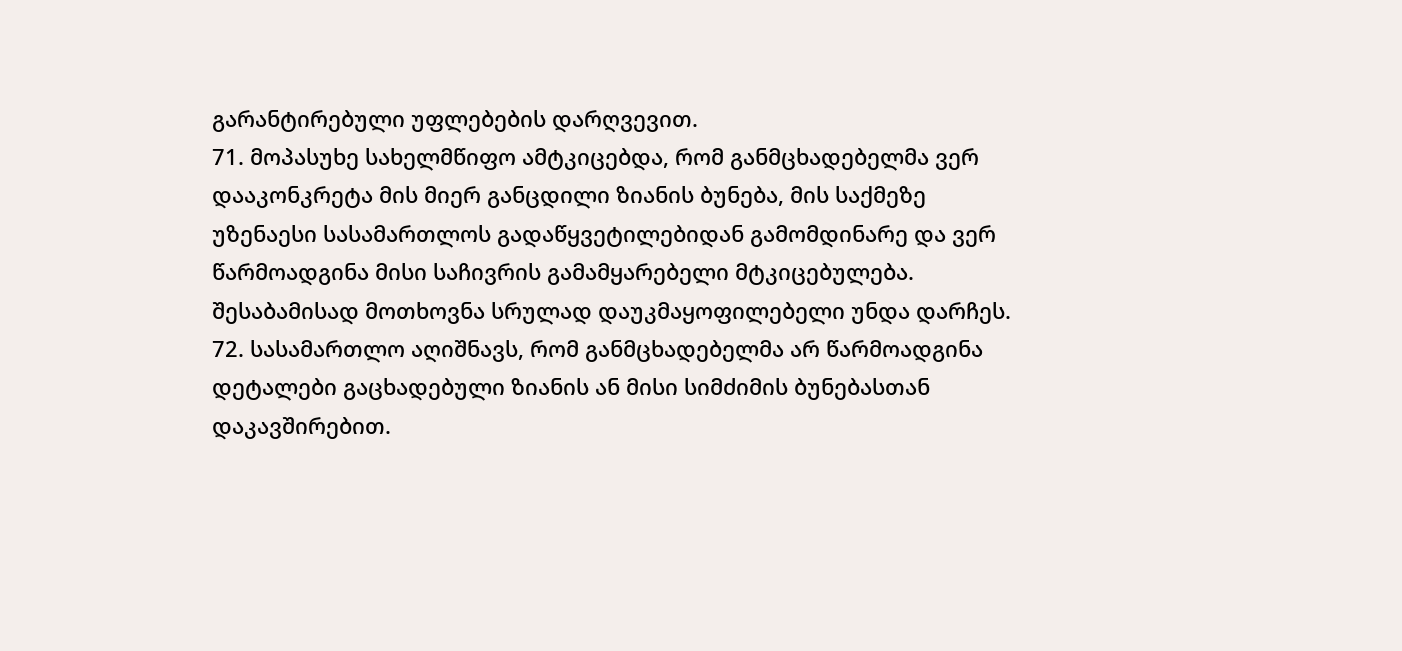გარანტირებული უფლებების დარღვევით.
71. მოპასუხე სახელმწიფო ამტკიცებდა, რომ განმცხადებელმა ვერ დააკონკრეტა მის მიერ განცდილი ზიანის ბუნება, მის საქმეზე უზენაესი სასამართლოს გადაწყვეტილებიდან გამომდინარე და ვერ წარმოადგინა მისი საჩივრის გამამყარებელი მტკიცებულება. შესაბამისად მოთხოვნა სრულად დაუკმაყოფილებელი უნდა დარჩეს.
72. სასამართლო აღიშნავს, რომ განმცხადებელმა არ წარმოადგინა დეტალები გაცხადებული ზიანის ან მისი სიმძიმის ბუნებასთან დაკავშირებით.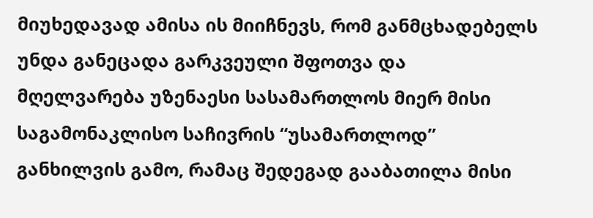მიუხედავად ამისა ის მიიჩნევს, რომ განმცხადებელს უნდა განეცადა გარკვეული შფოთვა და მღელვარება უზენაესი სასამართლოს მიერ მისი საგამონაკლისო საჩივრის “უსამართლოდ” განხილვის გამო, რამაც შედეგად გააბათილა მისი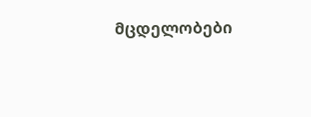მცდელობები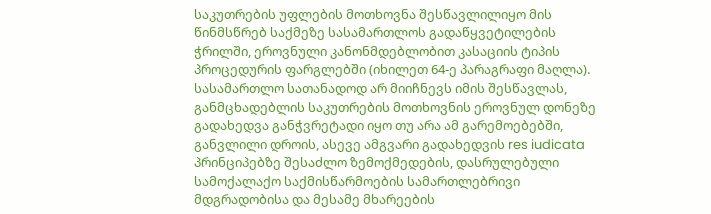საკუთრების უფლების მოთხოვნა შესწავლილიყო მის წინმსწრებ საქმეზე სასამართლოს გადაწყვეტილების ჭრილში, ეროვნული კანონმდებლობით კასაციის ტიპის პროცედურის ფარგლებში (იხილეთ 64-ე პარაგრაფი მაღლა). სასამართლო სათანადოდ არ მიიჩნევს იმის შესწავლას, განმცხადებლის საკუთრების მოთხოვნის ეროვნულ დონეზე გადახედვა განჭვრეტადი იყო თუ არა ამ გარემოებებში, განვლილი დროის, ასევე ამგვარი გადახედვის res iudicata პრინციპებზე შესაძლო ზემოქმედების, დასრულებული სამოქალაქო საქმისწარმოების სამართლებრივი მდგრადობისა და მესამე მხარეების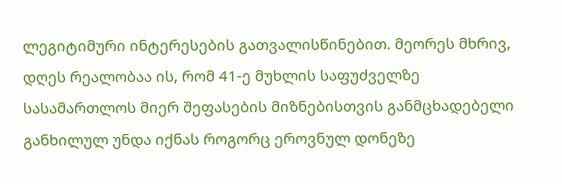ლეგიტიმური ინტერესების გათვალისწინებით. მეორეს მხრივ, დღეს რეალობაა ის, რომ 41-ე მუხლის საფუძველზე სასამართლოს მიერ შეფასების მიზნებისთვის განმცხადებელი განხილულ უნდა იქნას როგორც ეროვნულ დონეზე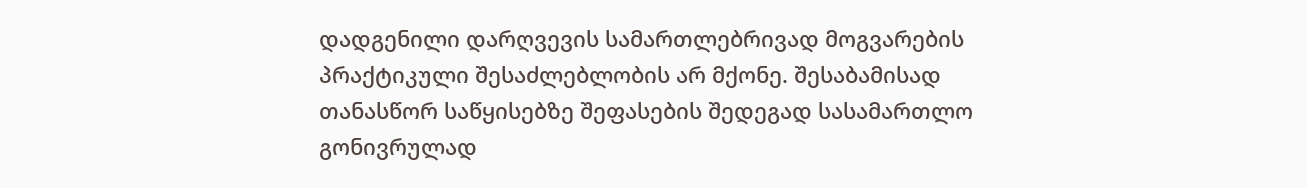დადგენილი დარღვევის სამართლებრივად მოგვარების პრაქტიკული შესაძლებლობის არ მქონე. შესაბამისად თანასწორ საწყისებზე შეფასების შედეგად სასამართლო გონივრულად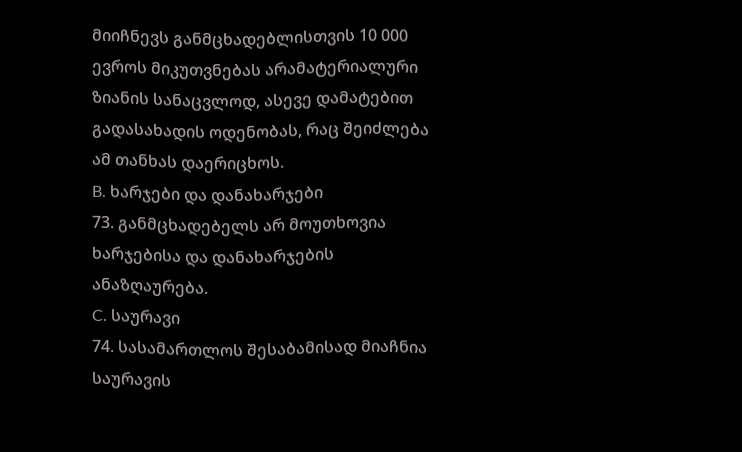მიიჩნევს განმცხადებლისთვის 10 000 ევროს მიკუთვნებას არამატერიალური ზიანის სანაცვლოდ, ასევე დამატებით გადასახადის ოდენობას, რაც შეიძლება ამ თანხას დაერიცხოს.
B. ხარჯები და დანახარჯები
73. განმცხადებელს არ მოუთხოვია ხარჯებისა და დანახარჯების ანაზღაურება.
C. საურავი
74. სასამართლოს შესაბამისად მიაჩნია საურავის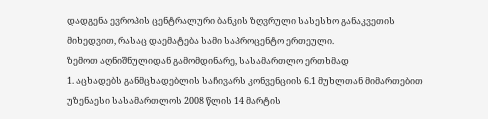დადგენა ევროპის ცენტრალური ბანკის ზღვრული სასესხო განაკვეთის მიხედვით, რასაც დაემატება სამი საპროცენტო ერთეული.
ზემოთ აღნიშნულიდან გამომდინარე, სასამართლო ერთხმად
1. აცხადებს განმცხადებლის საჩივარს კონვენციის 6.1 მუხლთან მიმართებით უზენაესი სასამართლოს 2008 წლის 14 მარტის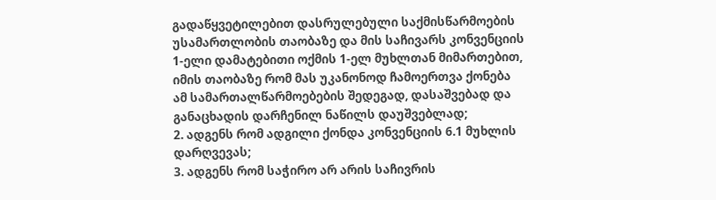გადაწყვეტილებით დასრულებული საქმისწარმოების უსამართლობის თაობაზე და მის საჩივარს კონვენციის 1-ელი დამატებითი ოქმის 1-ელ მუხლთან მიმართებით, იმის თაობაზე რომ მას უკანონოდ ჩამოერთვა ქონება ამ სამართალწარმოებების შედეგად, დასაშვებად და განაცხადის დარჩენილ ნაწილს დაუშვებლად;
2. ადგენს რომ ადგილი ქონდა კონვენციის 6.1 მუხლის დარღვევას;
3. ადგენს რომ საჭირო არ არის საჩივრის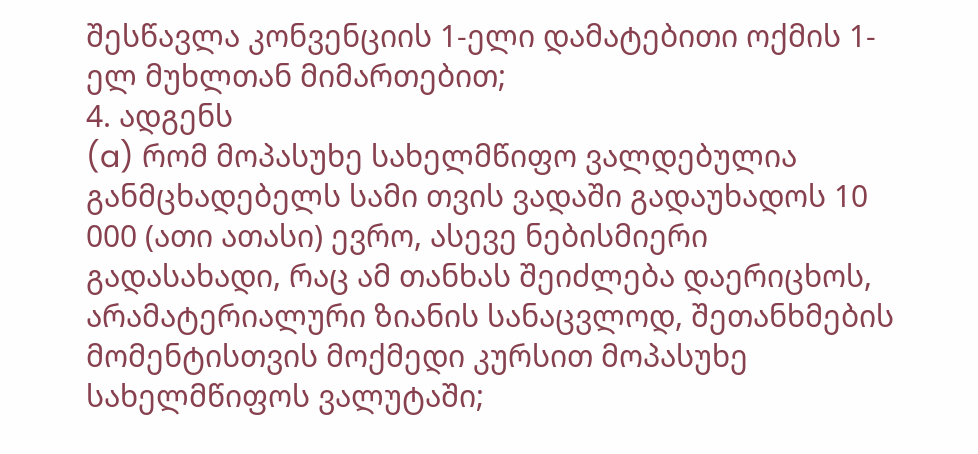შესწავლა კონვენციის 1-ელი დამატებითი ოქმის 1-ელ მუხლთან მიმართებით;
4. ადგენს
(a) რომ მოპასუხე სახელმწიფო ვალდებულია განმცხადებელს სამი თვის ვადაში გადაუხადოს 10 000 (ათი ათასი) ევრო, ასევე ნებისმიერი გადასახადი, რაც ამ თანხას შეიძლება დაერიცხოს, არამატერიალური ზიანის სანაცვლოდ, შეთანხმების მომენტისთვის მოქმედი კურსით მოპასუხე სახელმწიფოს ვალუტაში;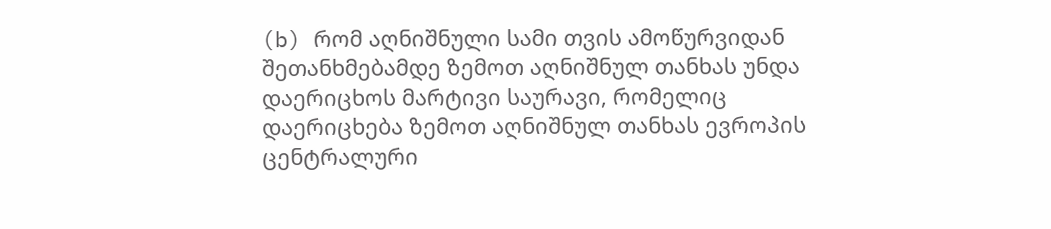(b) რომ აღნიშნული სამი თვის ამოწურვიდან შეთანხმებამდე ზემოთ აღნიშნულ თანხას უნდა დაერიცხოს მარტივი საურავი, რომელიც დაერიცხება ზემოთ აღნიშნულ თანხას ევროპის ცენტრალური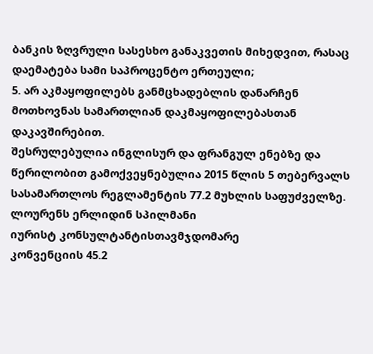ბანკის ზღვრული სასესხო განაკვეთის მიხედვით, რასაც დაემატება სამი საპროცენტო ერთეული;
5. არ აკმაყოფილებს განმცხადებლის დანარჩენ მოთხოვნას სამართლიან დაკმაყოფილებასთან დაკავშირებით.
შესრულებულია ინგლისურ და ფრანგულ ენებზე და წერილობით გამოქვეყნებულია 2015 წლის 5 თებერვალს სასამართლოს რეგლამენტის 77.2 მუხლის საფუძველზე.
ლოურენს ერლიდინ სპილმანი
იურისტ კონსულტანტისთავმჯდომარე
კონვენციის 45.2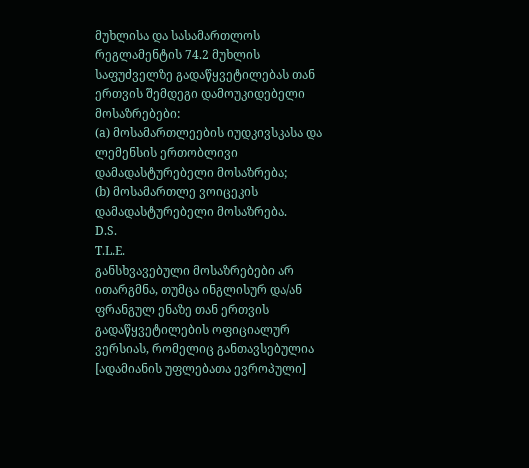მუხლისა და სასამართლოს რეგლამენტის 74.2 მუხლის საფუძველზე გადაწყვეტილებას თან ერთვის შემდეგი დამოუკიდებელი მოსაზრებები:
(a) მოსამართლეების იუდკივსკასა და ლემენსის ერთობლივი დამადასტურებელი მოსაზრება;
(b) მოსამართლე ვოიცეკის დამადასტურებელი მოსაზრება.
D.S.
T.L.E.
განსხვავებული მოსაზრებები არ ითარგმნა, თუმცა ინგლისურ და/ან ფრანგულ ენაზე თან ერთვის გადაწყვეტილების ოფიციალურ ვერსიას, რომელიც განთავსებულია [ადამიანის უფლებათა ევროპული]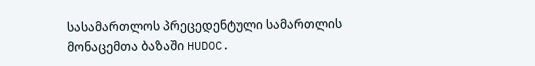სასამართლოს პრეცედენტული სამართლის მონაცემთა ბაზაში HUDOC.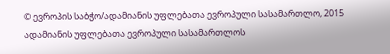© ევროპის საბჭო/ადამიანის უფლებათა ევროპული სასამართლო, 2015
ადამიანის უფლებათა ევროპული სასამართლოს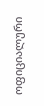ოფიციალური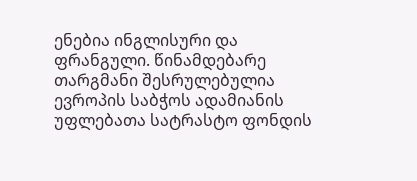ენებია ინგლისური და ფრანგული. წინამდებარე თარგმანი შესრულებულია ევროპის საბჭოს ადამიანის უფლებათა სატრასტო ფონდის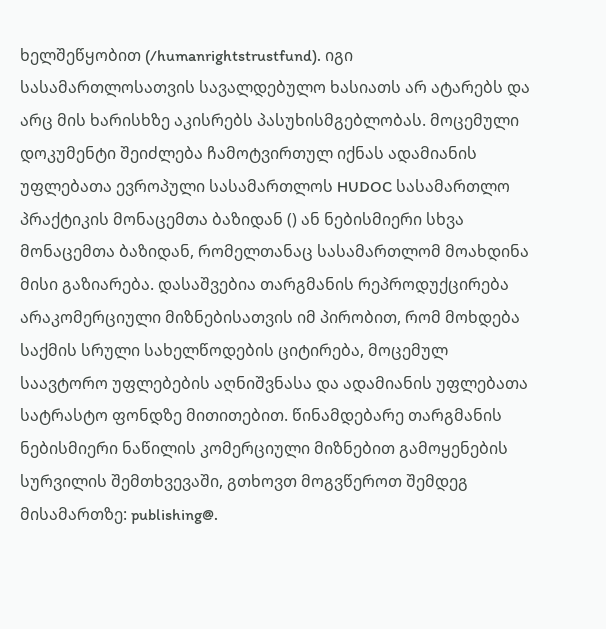ხელშეწყობით (/humanrightstrustfund). იგი სასამართლოსათვის სავალდებულო ხასიათს არ ატარებს და არც მის ხარისხზე აკისრებს პასუხისმგებლობას. მოცემული დოკუმენტი შეიძლება ჩამოტვირთულ იქნას ადამიანის უფლებათა ევროპული სასამართლოს HUDOC სასამართლო პრაქტიკის მონაცემთა ბაზიდან () ან ნებისმიერი სხვა მონაცემთა ბაზიდან, რომელთანაც სასამართლომ მოახდინა მისი გაზიარება. დასაშვებია თარგმანის რეპროდუქცირება არაკომერციული მიზნებისათვის იმ პირობით, რომ მოხდება საქმის სრული სახელწოდების ციტირება, მოცემულ საავტორო უფლებების აღნიშვნასა და ადამიანის უფლებათა სატრასტო ფონდზე მითითებით. წინამდებარე თარგმანის ნებისმიერი ნაწილის კომერციული მიზნებით გამოყენების სურვილის შემთხვევაში, გთხოვთ მოგვწეროთ შემდეგ მისამართზე: publishing@.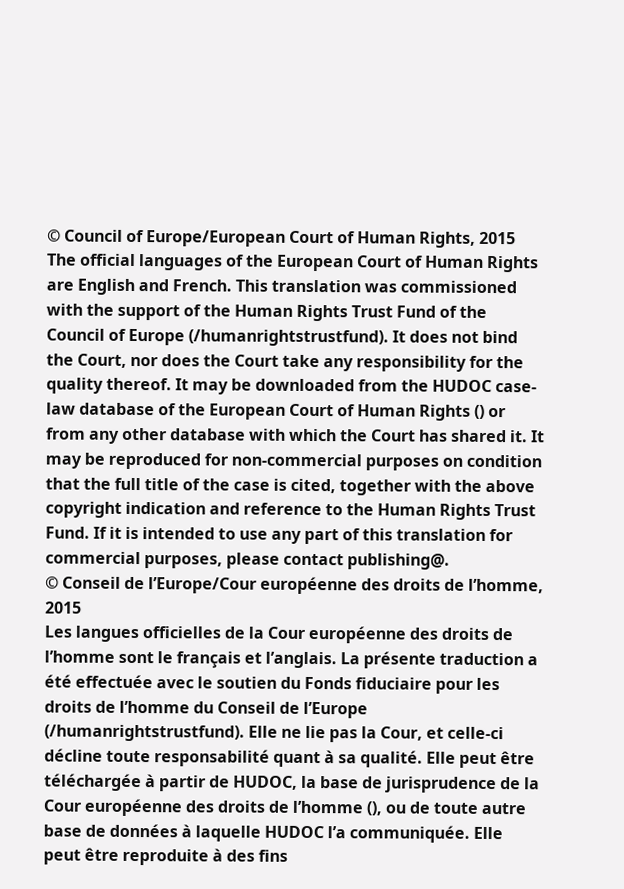© Council of Europe/European Court of Human Rights, 2015
The official languages of the European Court of Human Rights are English and French. This translation was commissioned with the support of the Human Rights Trust Fund of the Council of Europe (/humanrightstrustfund). It does not bind the Court, nor does the Court take any responsibility for the quality thereof. It may be downloaded from the HUDOC case-law database of the European Court of Human Rights () or from any other database with which the Court has shared it. It may be reproduced for non-commercial purposes on condition that the full title of the case is cited, together with the above copyright indication and reference to the Human Rights Trust Fund. If it is intended to use any part of this translation for commercial purposes, please contact publishing@.
© Conseil de l’Europe/Cour européenne des droits de l’homme, 2015
Les langues officielles de la Cour européenne des droits de l’homme sont le français et l’anglais. La présente traduction a été effectuée avec le soutien du Fonds fiduciaire pour les droits de l’homme du Conseil de l’Europe (/humanrightstrustfund). Elle ne lie pas la Cour, et celle-ci décline toute responsabilité quant à sa qualité. Elle peut être téléchargée à partir de HUDOC, la base de jurisprudence de la Cour européenne des droits de l’homme (), ou de toute autre base de données à laquelle HUDOC l’a communiquée. Elle peut être reproduite à des fins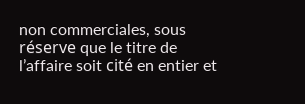non commerciales, sous réserve que le titre de l’affaire soit cité en entier et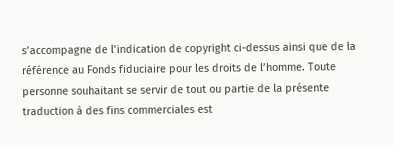s’accompagne de l’indication de copyright ci-dessus ainsi que de la référence au Fonds fiduciaire pour les droits de l’homme. Toute personne souhaitant se servir de tout ou partie de la présente traduction à des fins commerciales est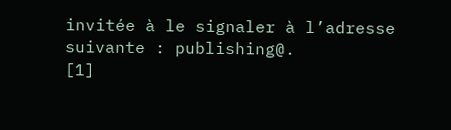invitée à le signaler à l’adresse suivante : publishing@.
[1]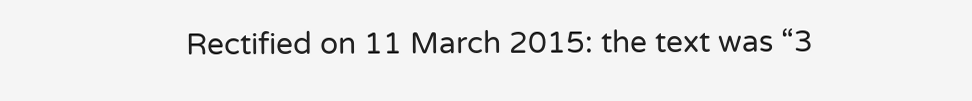Rectified on 11 March 2015: the text was “3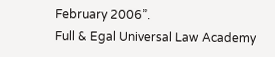February 2006”.
Full & Egal Universal Law Academy